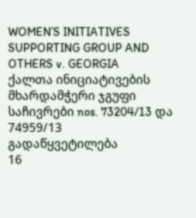WOMEN’S INITIATIVES SUPPORTING GROUP AND OTHERS v. GEORGIA
ქალთა ინიციატივების მხარდამჭერი ჯგუფი
საჩივრები nos. 73204/13 და 74959/13
გადაწყვეტილება
16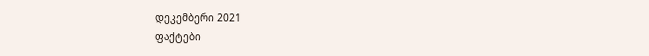დეკემბერი 2021
ფაქტები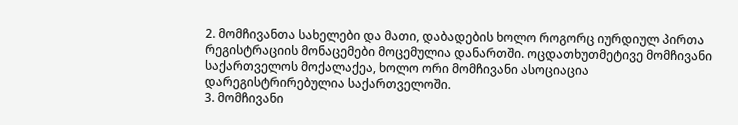2. მომჩივანთა სახელები და მათი, დაბადების ხოლო როგორც იურდიულ პირთა რეგისტრაციის მონაცემები მოცემულია დანართში. ოცდათხუთმეტივე მომჩივანი საქართველოს მოქალაქეა, ხოლო ორი მომჩივანი ასოციაცია დარეგისტრირებულია საქართველოში.
3. მომჩივანი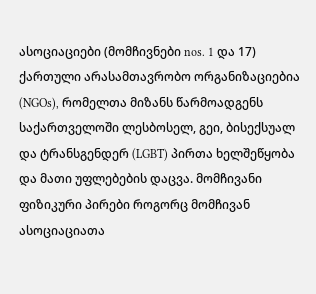ასოციაციები (მომჩივნები nos. 1 და 17) ქართული არასამთავრობო ორგანიზაციებია (NGOs), რომელთა მიზანს წარმოადგენს საქართველოში ლესბოსელ, გეი, ბისექსუალ და ტრანსგენდერ (LGBT) პირთა ხელშეწყობა და მათი უფლებების დაცვა. მომჩივანი ფიზიკური პირები როგორც მომჩივან ასოციაციათა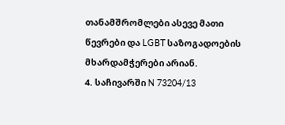თანამშრომლები ასევე მათი წევრები და LGBT საზოგადოების მხარდამჭერები არიან.
4. საჩივარში N 73204/13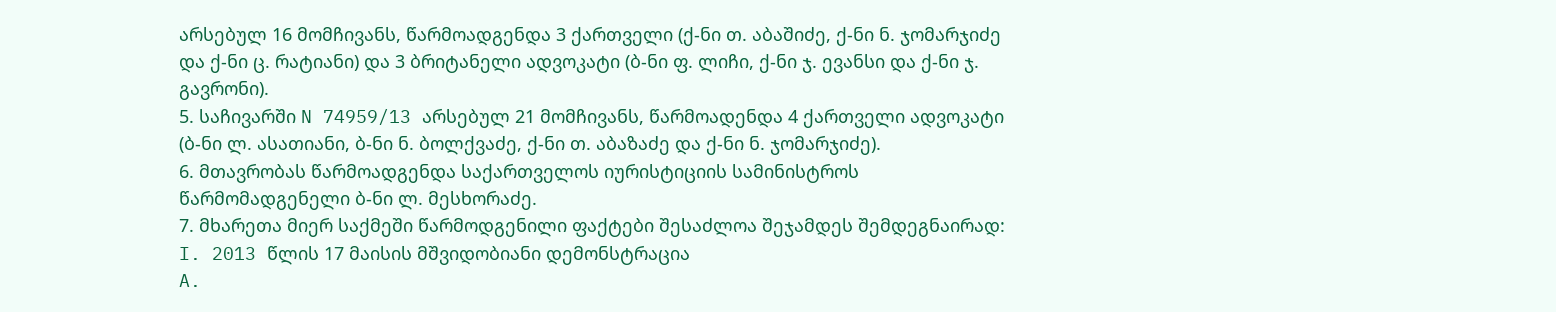არსებულ 16 მომჩივანს, წარმოადგენდა 3 ქართველი (ქ-ნი თ. აბაშიძე, ქ-ნი ნ. ჯომარჯიძე და ქ-ნი ც. რატიანი) და 3 ბრიტანელი ადვოკატი (ბ-ნი ფ. ლიჩი, ქ-ნი ჯ. ევანსი და ქ-ნი ჯ. გავრონი).
5. საჩივარში N 74959/13 არსებულ 21 მომჩივანს, წარმოადენდა 4 ქართველი ადვოკატი (ბ-ნი ლ. ასათიანი, ბ-ნი ნ. ბოლქვაძე, ქ-ნი თ. აბაზაძე და ქ-ნი ნ. ჯომარჯიძე).
6. მთავრობას წარმოადგენდა საქართველოს იურისტიციის სამინისტროს წარმომადგენელი ბ-ნი ლ. მესხორაძე.
7. მხარეთა მიერ საქმეში წარმოდგენილი ფაქტები შესაძლოა შეჯამდეს შემდეგნაირად:
I. 2013 წლის 17 მაისის მშვიდობიანი დემონსტრაცია
A.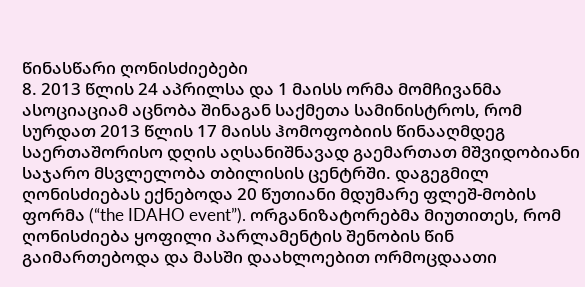წინასწარი ღონისძიებები
8. 2013 წლის 24 აპრილსა და 1 მაისს ორმა მომჩივანმა ასოციაციამ აცნობა შინაგან საქმეთა სამინისტროს, რომ სურდათ 2013 წლის 17 მაისს ჰომოფობიის წინააღმდეგ საერთაშორისო დღის აღსანიშნავად გაემართათ მშვიდობიანი საჯარო მსვლელობა თბილისის ცენტრში. დაგეგმილ ღონისძიებას ექნებოდა 20 წუთიანი მდუმარე ფლეშ-მობის ფორმა (“the IDAHO event”). ორგანიზატორებმა მიუთითეს, რომ ღონისძიება ყოფილი პარლამენტის შენობის წინ გაიმართებოდა და მასში დაახლოებით ორმოცდაათი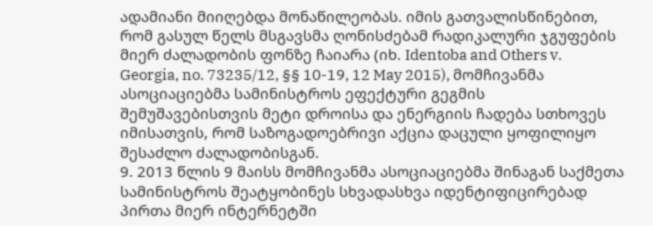ადამიანი მიიღებდა მონაწილეობას. იმის გათვალისწინებით, რომ გასულ წელს მსგავსმა ღონისძებამ რადიკალური ჯგუფების მიერ ძალადობის ფონზე ჩაიარა (იხ. Identoba and Others v. Georgia, no. 73235/12, §§ 10-19, 12 May 2015), მომჩივანმა ასოციაციებმა სამინისტროს ეფექტური გეგმის შემუშავებისთვის მეტი დროისა და ენერგიის ჩადება სთხოვეს იმისათვის, რომ საზოგადოებრივი აქცია დაცული ყოფილიყო შესაძლო ძალადობისგან.
9. 2013 წლის 9 მაისს მომჩივანმა ასოციაციებმა შინაგან საქმეთა სამინისტროს შეატყობინეს სხვადასხვა იდენტიფიცირებად პირთა მიერ ინტერნეტში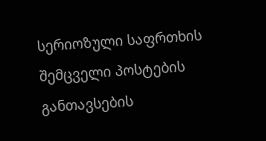სერიოზული საფრთხის შემცველი პოსტების განთავსების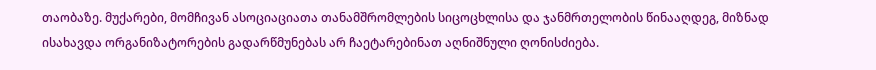თაობაზე. მუქარები, მომჩივან ასოციაციათა თანამშრომლების სიცოცხლისა და ჯანმრთელობის წინააღდეგ, მიზნად ისახავდა ორგანიზატორების გადარწმუნებას არ ჩაეტარებინათ აღნიშნული ღონისძიება.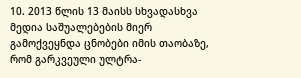10. 2013 წლის 13 მაისს სხვადასხვა მედია საშუალებების მიერ გამოქვეყნდა ცნობები იმის თაობაზე, რომ გარკვეული ულტრა-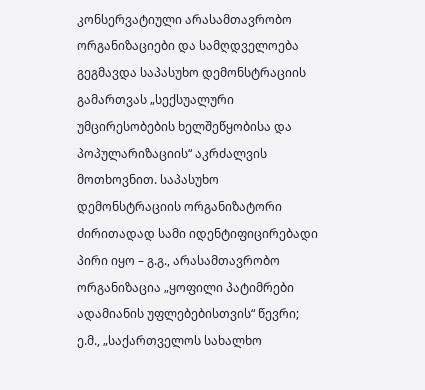კონსერვატიული არასამთავრობო ორგანიზაციები და სამღდველოება გეგმავდა საპასუხო დემონსტრაციის გამართვას „სექსუალური უმცირესობების ხელშეწყობისა და პოპულარიზაციის“ აკრძალვის მოთხოვნით. საპასუხო დემონსტრაციის ორგანიზატორი ძირითადად სამი იდენტიფიცირებადი პირი იყო – გ.გ., არასამთავრობო ორგანიზაცია „ყოფილი პატიმრები ადამიანის უფლებებისთვის“ წევრი; ე.მ., „საქართველოს სახალხო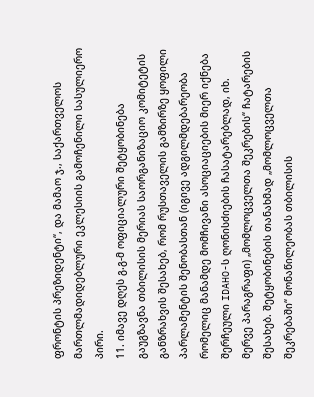ფრონტის პრეზიდენტი“, და მამაო ჯ., საქართველოს მართლმადიდებლური ეკლესიის გამოჩენილი სასულიერო პირი.
11. იმავე დღეს გ.გ-მ ოფიციალური შეტყობინება გაუგზავნა თბილისის მერიას საორგანიზაციო კომიტეტის განზრახვის შესახებ, რომ რუსთაველის გამზირზე ყოფილი პარლამენტის შენობასთან (იგივე ადგილმდებარეობა რომელიც მანამდე მომჩივანი ასოციაციების მიერ იქნება შერჩეული IDAHO-ს ღონისძიების ჩასატარებლად, იხ. მერვე პარაგრაფი) „მომლოცველთა შეკრების“ ჩატარების შესახებ. შეტყობინების თანახმად „მომლოცველთა შეკრებაში“ მონაწილეობას თბილისის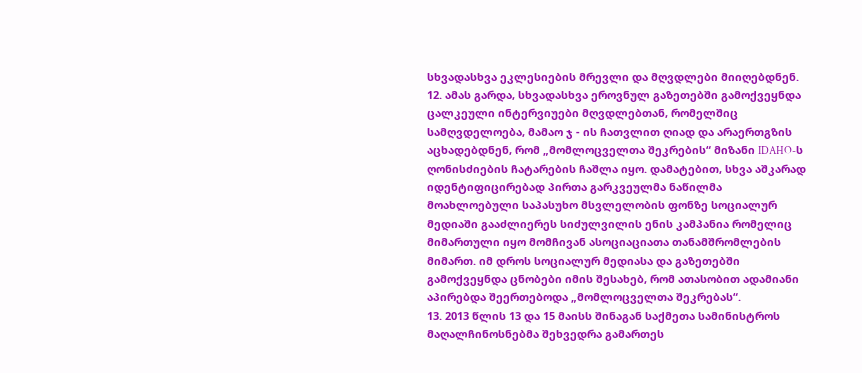სხვადასხვა ეკლესიების მრევლი და მღვდლები მიიღებდნენ.
12. ამას გარდა, სხვადასხვა ეროვნულ გაზეთებში გამოქვეყნდა ცალკეული ინტერვიუები მღვდლებთან, რომელშიც სამღვდელოება, მამაო ჯ - ის ჩათვლით ღიად და არაერთგზის აცხადებდნენ, რომ „მომლოცველთა შეკრების“ მიზანი IDAHO-ს ღონისძიების ჩატარების ჩაშლა იყო. დამატებით, სხვა აშკარად იდენტიფიცირებად პირთა გარკვეულმა ნაწილმა მოახლოებული საპასუხო მსვლელობის ფონზე სოციალურ მედიაში გააძლიერეს სიძულვილის ენის კამპანია რომელიც მიმართული იყო მომჩივან ასოციაციათა თანამშრომლების მიმართ. იმ დროს სოციალურ მედიასა და გაზეთებში გამოქვეყნდა ცნობები იმის შესახებ, რომ ათასობით ადამიანი აპირებდა შეერთებოდა „მომლოცველთა შეკრებას“.
13. 2013 წლის 13 და 15 მაისს შინაგან საქმეთა სამინისტროს მაღალჩინოსნებმა შეხვედრა გამართეს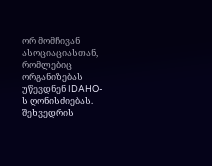ორ მომჩივან ასოციაციასთან, რომლებიც ორგანიზებას უწევდნენ IDAHO-ს ღონისძიებას. შეხვედრის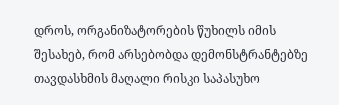დროს, ორგანიზატორების წუხილს იმის შესახებ, რომ არსებობდა დემონსტრანტებზე თავდასხმის მაღალი რისკი საპასუხო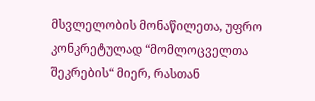მსვლელობის მონაწილეთა, უფრო კონკრეტულად “მომლოცველთა შეკრების“ მიერ, რასთან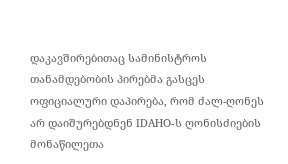დაკავშირებითაც სამინისტროს თანამდებობის პირებმა გასცეს ოფიციალური დაპირება, რომ ძალ-ღონეს არ დაიშურებდნენ IDAHO-ს ღონისძიების მონაწილეთა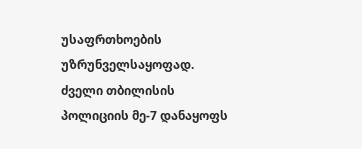უსაფრთხოების უზრუნველსაყოფად. ძველი თბილისის პოლიციის მე-7 დანაყოფს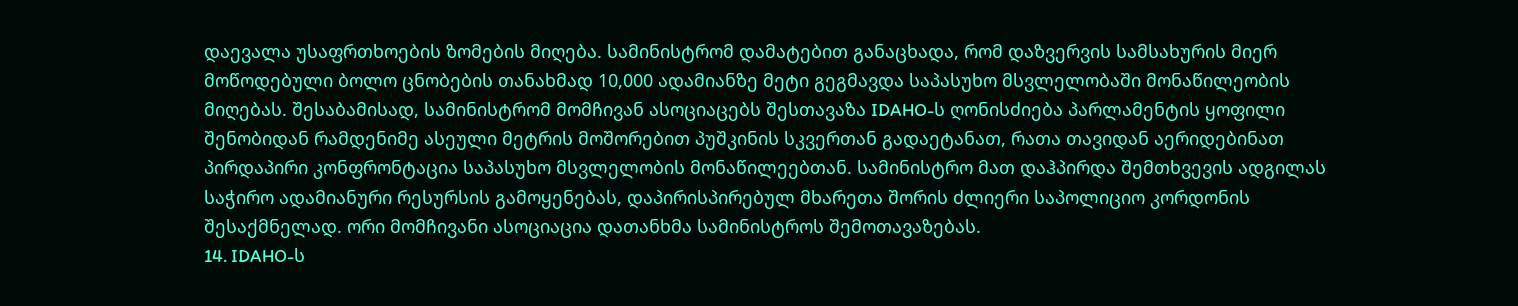დაევალა უსაფრთხოების ზომების მიღება. სამინისტრომ დამატებით განაცხადა, რომ დაზვერვის სამსახურის მიერ მოწოდებული ბოლო ცნობების თანახმად 10,000 ადამიანზე მეტი გეგმავდა საპასუხო მსვლელობაში მონაწილეობის მიღებას. შესაბამისად, სამინისტრომ მომჩივან ასოციაცებს შესთავაზა IDAHO-ს ღონისძიება პარლამენტის ყოფილი შენობიდან რამდენიმე ასეული მეტრის მოშორებით პუშკინის სკვერთან გადაეტანათ, რათა თავიდან აერიდებინათ პირდაპირი კონფრონტაცია საპასუხო მსვლელობის მონაწილეებთან. სამინისტრო მათ დაჰპირდა შემთხვევის ადგილას საჭირო ადამიანური რესურსის გამოყენებას, დაპირისპირებულ მხარეთა შორის ძლიერი საპოლიციო კორდონის შესაქმნელად. ორი მომჩივანი ასოციაცია დათანხმა სამინისტროს შემოთავაზებას.
14. IDAHO-ს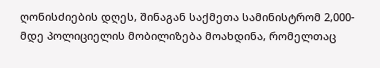ღონისძიების დღეს, შინაგან საქმეთა სამინისტრომ 2,000-მდე პოლიციელის მობილიზება მოახდინა, რომელთაც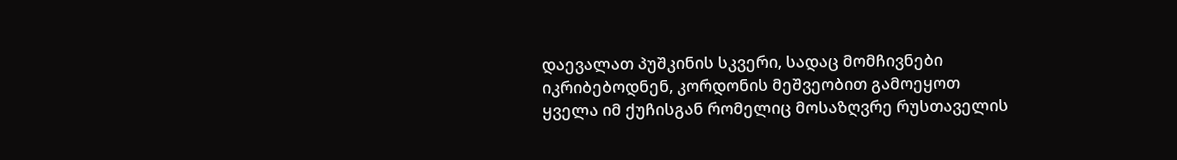დაევალათ პუშკინის სკვერი, სადაც მომჩივნები იკრიბებოდნენ, კორდონის მეშვეობით გამოეყოთ ყველა იმ ქუჩისგან რომელიც მოსაზღვრე რუსთაველის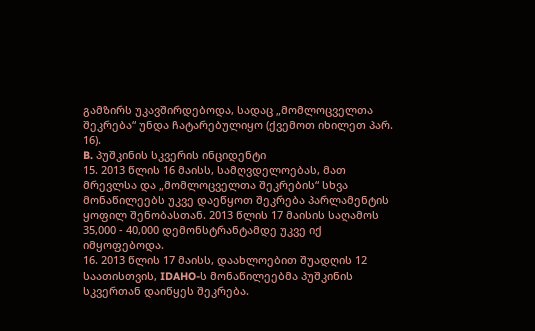გამზირს უკავშირდებოდა, სადაც „მომლოცველთა შეკრება“ უნდა ჩატარებულიყო (ქვემოთ იხილეთ პარ. 16).
B. პუშკინის სკვერის ინციდენტი
15. 2013 წლის 16 მაისს, სამღვდელოებას, მათ მრევლსა და „მომლოცველთა შეკრების“ სხვა მონაწილეებს უკვე დაეწყოთ შეკრება პარლამენტის ყოფილ შენობასთან. 2013 წლის 17 მაისის საღამოს 35,000 - 40,000 დემონსტრანტამდე უკვე იქ იმყოფებოდა.
16. 2013 წლის 17 მაისს, დაახლოებით შუადღის 12 საათისთვის, IDAHO-ს მონაწილეებმა პუშკინის სკვერთან დაიწყეს შეკრება.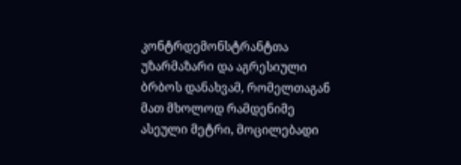კონტრდემონსტრანტთა უზარმაზარი და აგრესიული ბრბოს დანახვამ, რომელთაგან მათ მხოლოდ რამდენიმე ასეული მეტრი, მოცილებადი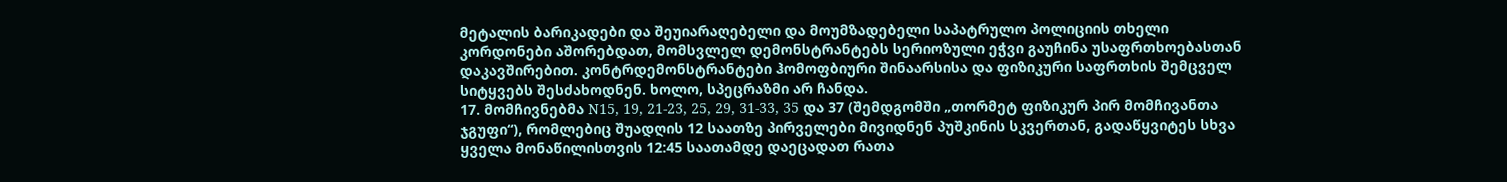მეტალის ბარიკადები და შეუიარაღებელი და მოუმზადებელი საპატრულო პოლიციის თხელი კორდონები აშორებდათ, მომსვლელ დემონსტრანტებს სერიოზული ეჭვი გაუჩინა უსაფრთხოებასთან დაკავშირებით. კონტრდემონსტრანტები ჰომოფბიური შინაარსისა და ფიზიკური საფრთხის შემცველ სიტყვებს შესძახოდნენ. ხოლო, სპეცრაზმი არ ჩანდა.
17. მომჩივნებმა N15, 19, 21-23, 25, 29, 31-33, 35 და 37 (შემდგომში „თორმეტ ფიზიკურ პირ მომჩივანთა ჯგუფი“), რომლებიც შუადღის 12 საათზე პირველები მივიდნენ პუშკინის სკვერთან, გადაწყვიტეს სხვა ყველა მონაწილისთვის 12:45 საათამდე დაეცადათ რათა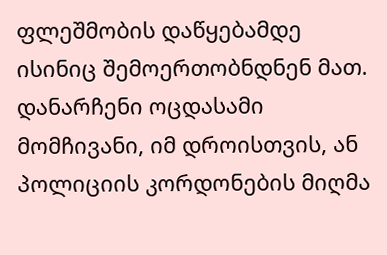ფლეშმობის დაწყებამდე ისინიც შემოერთობნდნენ მათ. დანარჩენი ოცდასამი მომჩივანი, იმ დროისთვის, ან პოლიციის კორდონების მიღმა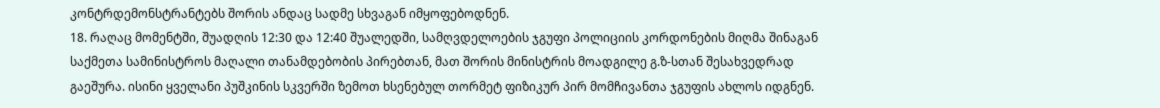კონტრდემონსტრანტებს შორის ანდაც სადმე სხვაგან იმყოფებოდნენ.
18. რაღაც მომენტში, შუადღის 12:30 და 12:40 შუალედში, სამღვდელოების ჯგუფი პოლიციის კორდონების მიღმა შინაგან საქმეთა სამინისტროს მაღალი თანამდებობის პირებთან, მათ შორის მინისტრის მოადგილე გ.ზ-სთან შესახვედრად გაეშურა. ისინი ყველანი პუშკინის სკვერში ზემოთ ხსენებულ თორმეტ ფიზიკურ პირ მომჩივანთა ჯგუფის ახლოს იდგნენ.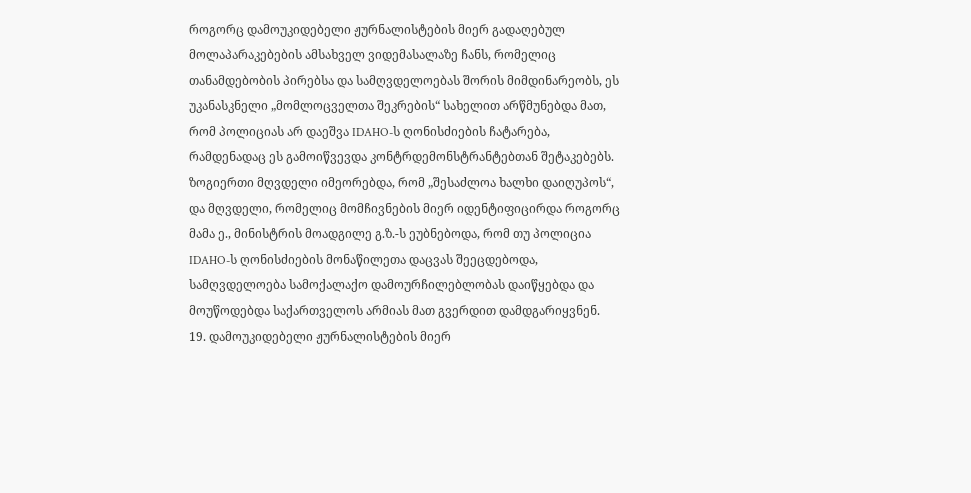როგორც დამოუკიდებელი ჟურნალისტების მიერ გადაღებულ მოლაპარაკებების ამსახველ ვიდემასალაზე ჩანს, რომელიც თანამდებობის პირებსა და სამღვდელოებას შორის მიმდინარეობს, ეს უკანასკნელი „მომლოცველთა შეკრების“ სახელით არწმუნებდა მათ, რომ პოლიციას არ დაეშვა IDAHO-ს ღონისძიების ჩატარება, რამდენადაც ეს გამოიწვევდა კონტრდემონსტრანტებთან შეტაკებებს. ზოგიერთი მღვდელი იმეორებდა, რომ „შესაძლოა ხალხი დაიღუპოს“, და მღვდელი, რომელიც მომჩივნების მიერ იდენტიფიცირდა როგორც მამა ე., მინისტრის მოადგილე გ.ზ.-ს ეუბნებოდა, რომ თუ პოლიცია IDAHO-ს ღონისძიების მონაწილეთა დაცვას შეეცდებოდა, სამღვდელოება სამოქალაქო დამოურჩილებლობას დაიწყებდა და მოუწოდებდა საქართველოს არმიას მათ გვერდით დამდგარიყვნენ.
19. დამოუკიდებელი ჟურნალისტების მიერ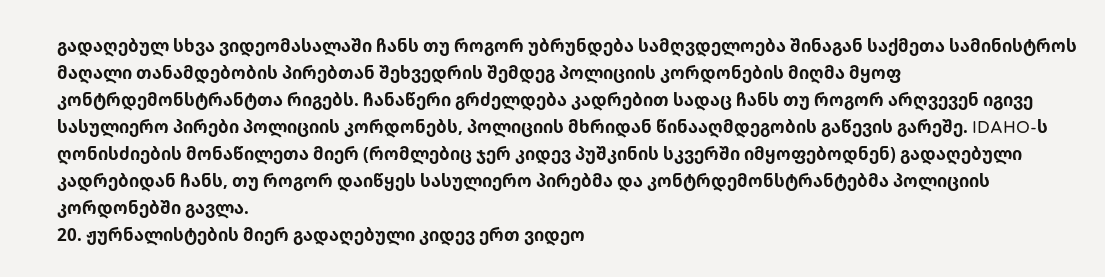გადაღებულ სხვა ვიდეომასალაში ჩანს თუ როგორ უბრუნდება სამღვდელოება შინაგან საქმეთა სამინისტროს მაღალი თანამდებობის პირებთან შეხვედრის შემდეგ პოლიციის კორდონების მიღმა მყოფ კონტრდემონსტრანტთა რიგებს. ჩანაწერი გრძელდება კადრებით სადაც ჩანს თუ როგორ არღვევენ იგივე სასულიერო პირები პოლიციის კორდონებს, პოლიციის მხრიდან წინააღმდეგობის გაწევის გარეშე. IDAHO-ს ღონისძიების მონაწილეთა მიერ (რომლებიც ჯერ კიდევ პუშკინის სკვერში იმყოფებოდნენ) გადაღებული კადრებიდან ჩანს, თუ როგორ დაიწყეს სასულიერო პირებმა და კონტრდემონსტრანტებმა პოლიციის კორდონებში გავლა.
20. ჟურნალისტების მიერ გადაღებული კიდევ ერთ ვიდეო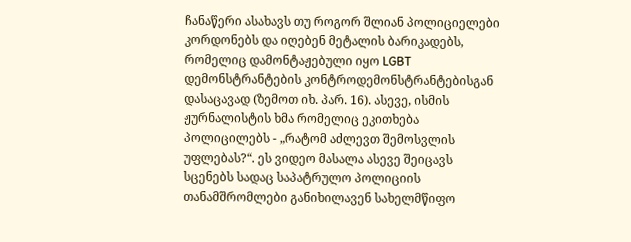ჩანაწერი ასახავს თუ როგორ შლიან პოლიციელები კორდონებს და იღებენ მეტალის ბარიკადებს, რომელიც დამონტაჟებული იყო LGBT დემონსტრანტების კონტროდემონსტრანტებისგან დასაცავად (ზემოთ იხ. პარ. 16). ასევე, ისმის ჟურნალისტის ხმა რომელიც ეკითხება პოლიცილებს - „რატომ აძლევთ შემოსვლის უფლებას?“. ეს ვიდეო მასალა ასევე შეიცავს სცენებს სადაც საპატრულო პოლიციის თანამშრომლები განიხილავენ სახელმწიფო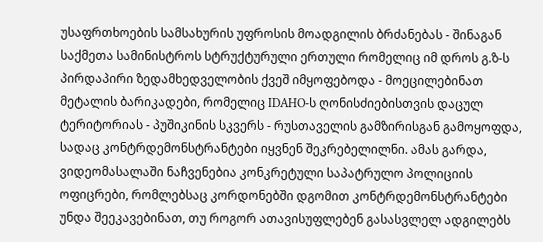უსაფრთხოების სამსახურის უფროსის მოადგილის ბრძანებას - შინაგან საქმეთა სამინისტროს სტრუქტურული ერთული რომელიც იმ დროს გ.ზ-ს პირდაპირი ზედამხედველობის ქვეშ იმყოფებოდა - მოეცილებინათ მეტალის ბარიკადები, რომელიც IDAHO-ს ღონისძიებისთვის დაცულ ტერიტორიას - პუშიკინის სკვერს - რუსთაველის გამზირისგან გამოყოფდა, სადაც კონტრდემონსტრანტები იყვნენ შეკრებელილნი. ამას გარდა, ვიდეომასალაში ნაჩვენებია კონკრეტული საპატრულო პოლიციის ოფიცრები, რომლებსაც კორდონებში დგომით კონტრდემონსტრანტები უნდა შეეკავებინათ, თუ როგორ ათავისუფლებენ გასასვლელ ადგილებს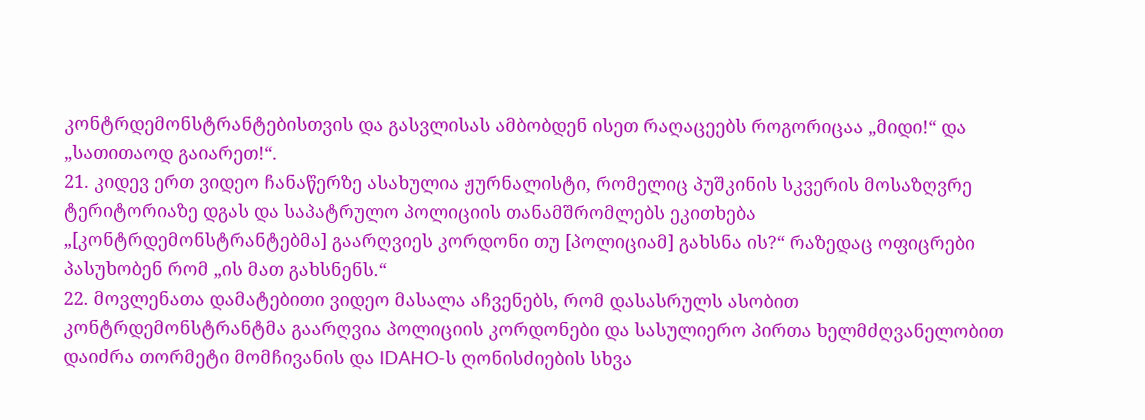კონტრდემონსტრანტებისთვის და გასვლისას ამბობდენ ისეთ რაღაცეებს როგორიცაა „მიდი!“ და „სათითაოდ გაიარეთ!“.
21. კიდევ ერთ ვიდეო ჩანაწერზე ასახულია ჟურნალისტი, რომელიც პუშკინის სკვერის მოსაზღვრე ტერიტორიაზე დგას და საპატრულო პოლიციის თანამშრომლებს ეკითხება „[კონტრდემონსტრანტებმა] გაარღვიეს კორდონი თუ [პოლიციამ] გახსნა ის?“ რაზედაც ოფიცრები პასუხობენ რომ „ის მათ გახსნენს.“
22. მოვლენათა დამატებითი ვიდეო მასალა აჩვენებს, რომ დასასრულს ასობით კონტრდემონსტრანტმა გაარღვია პოლიციის კორდონები და სასულიერო პირთა ხელმძღვანელობით დაიძრა თორმეტი მომჩივანის და IDAHO-ს ღონისძიების სხვა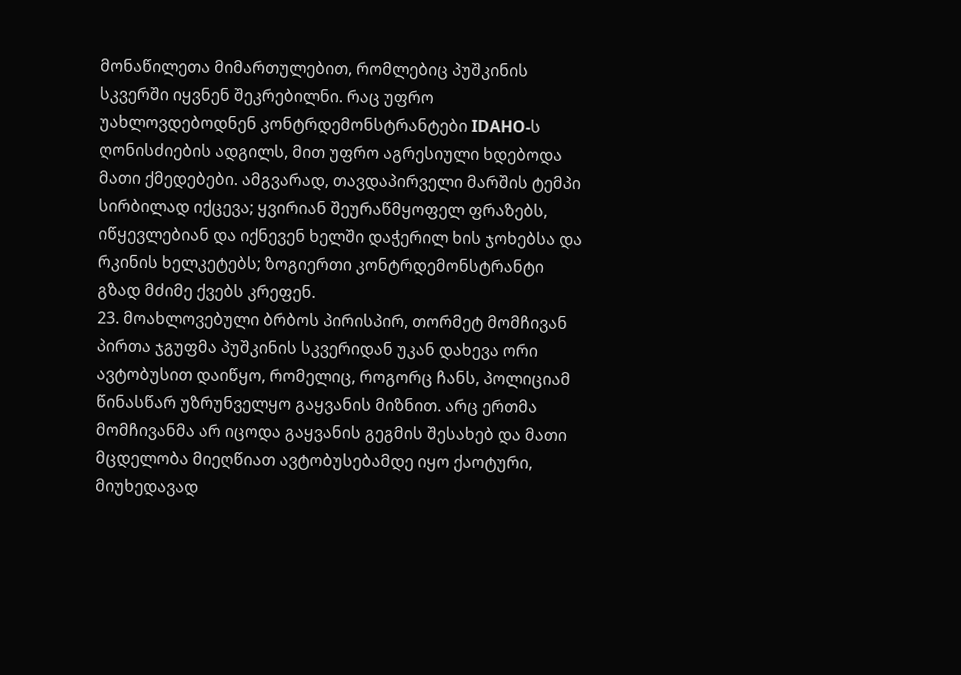მონაწილეთა მიმართულებით, რომლებიც პუშკინის სკვერში იყვნენ შეკრებილნი. რაც უფრო უახლოვდებოდნენ კონტრდემონსტრანტები IDAHO-ს ღონისძიების ადგილს, მით უფრო აგრესიული ხდებოდა მათი ქმედებები. ამგვარად, თავდაპირველი მარშის ტემპი სირბილად იქცევა; ყვირიან შეურაწმყოფელ ფრაზებს, იწყევლებიან და იქნევენ ხელში დაჭერილ ხის ჯოხებსა და რკინის ხელკეტებს; ზოგიერთი კონტრდემონსტრანტი გზად მძიმე ქვებს კრეფენ.
23. მოახლოვებული ბრბოს პირისპირ, თორმეტ მომჩივან პირთა ჯგუფმა პუშკინის სკვერიდან უკან დახევა ორი ავტობუსით დაიწყო, რომელიც, როგორც ჩანს, პოლიციამ წინასწარ უზრუნველყო გაყვანის მიზნით. არც ერთმა მომჩივანმა არ იცოდა გაყვანის გეგმის შესახებ და მათი მცდელობა მიეღწიათ ავტობუსებამდე იყო ქაოტური, მიუხედავად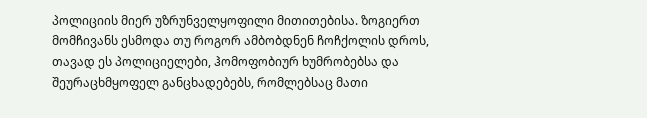პოლიციის მიერ უზრუნველყოფილი მითითებისა. ზოგიერთ მომჩივანს ესმოდა თუ როგორ ამბობდნენ ჩოჩქოლის დროს, თავად ეს პოლიციელები, ჰომოფობიურ ხუმრობებსა და შეურაცხმყოფელ განცხადებებს, რომლებსაც მათი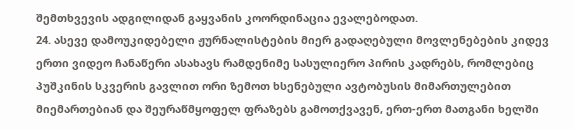შემთხვევის ადგილიდან გაყვანის კოორდინაცია ევალებოდათ.
24. ასევე დამოუკიდებელი ჟურნალისტების მიერ გადაღებული მოვლენებების კიდევ ერთი ვიდეო ჩანაწერი ასახავს რამდენიმე სასულიერო პირის კადრებს, რომლებიც პუშკინის სკვერის გავლით ორი ზემოთ ხსენებული ავტობუსის მიმართულებით მიემართებიან და შეურაწმყოფელ ფრაზებს გამოთქვავენ, ერთ-ერთ მათგანი ხელში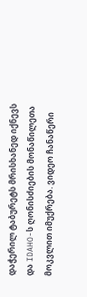დაჭერილ ტაბურეტს მრისხანედ იქნევს და IDAHO-ს ღონისძიების მონაწილეთა მოკვლით იმუქრება. ვიდეო ჩანაწერი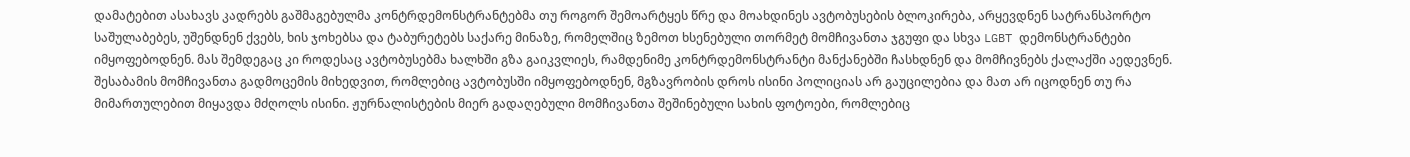დამატებით ასახავს კადრებს გაშმაგებულმა კონტრდემონსტრანტებმა თუ როგორ შემოარტყეს წრე და მოახდინეს ავტობუსების ბლოკირება, არყევდნენ სატრანსპორტო საშულაბებეს, უშენდნენ ქვებს, ხის ჯოხებსა და ტაბურეტებს საქარე მინაზე, რომელშიც ზემოთ ხსენებული თორმეტ მომჩივანთა ჯგუფი და სხვა LGBT დემონსტრანტები იმყოფებოდნენ. მას შემდეგაც კი როდესაც ავტობუსებმა ხალხში გზა გაიკვლიეს, რამდენიმე კონტრდემონსტრანტი მანქანებში ჩასხდნენ და მომჩივნებს ქალაქში აედევნენ. შესაბამის მომჩივანთა გადმოცემის მიხედვით, რომლებიც ავტობუსში იმყოფებოდნენ, მგზავრობის დროს ისინი პოლიციას არ გაუცილებია და მათ არ იცოდნენ თუ რა მიმართულებით მიყავდა მძღოლს ისინი. ჟურნალისტების მიერ გადაღებული მომჩივანთა შეშინებული სახის ფოტოები, რომლებიც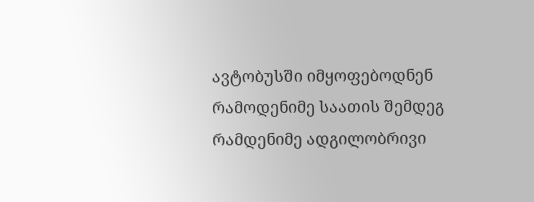ავტობუსში იმყოფებოდნენ რამოდენიმე საათის შემდეგ რამდენიმე ადგილობრივი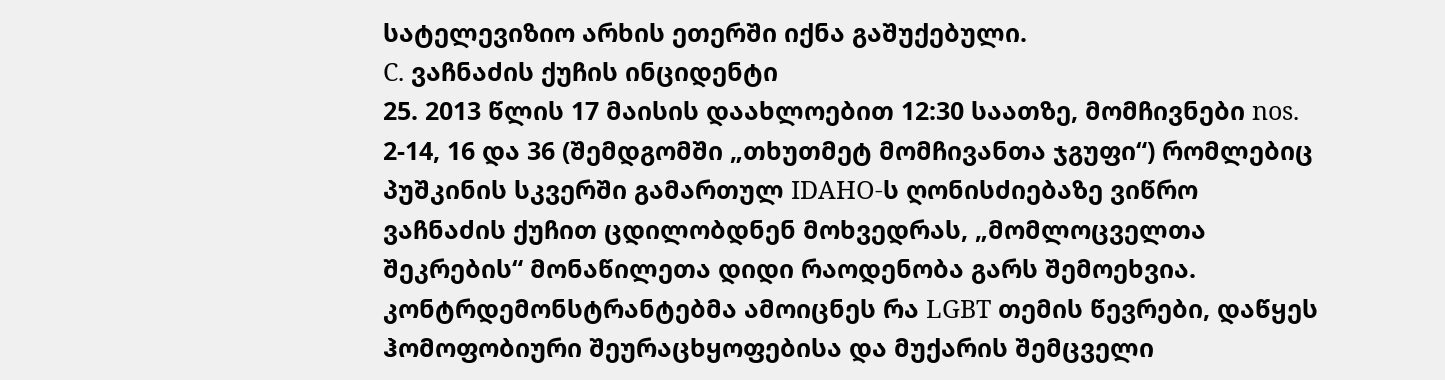სატელევიზიო არხის ეთერში იქნა გაშუქებული.
C. ვაჩნაძის ქუჩის ინციდენტი
25. 2013 წლის 17 მაისის დაახლოებით 12:30 საათზე, მომჩივნები nos. 2-14, 16 და 36 (შემდგომში „თხუთმეტ მომჩივანთა ჯგუფი“) რომლებიც პუშკინის სკვერში გამართულ IDAHO-ს ღონისძიებაზე ვიწრო ვაჩნაძის ქუჩით ცდილობდნენ მოხვედრას, „მომლოცველთა შეკრების“ მონაწილეთა დიდი რაოდენობა გარს შემოეხვია. კონტრდემონსტრანტებმა ამოიცნეს რა LGBT თემის წევრები, დაწყეს ჰომოფობიური შეურაცხყოფებისა და მუქარის შემცველი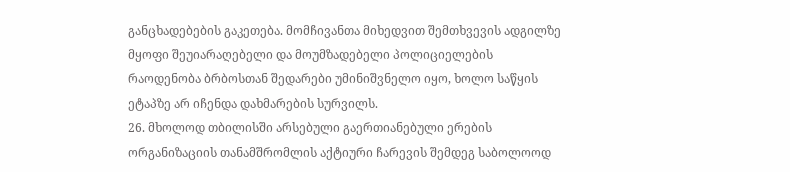განცხადებების გაკეთება. მომჩივანთა მიხედვით შემთხვევის ადგილზე მყოფი შეუიარაღებელი და მოუმზადებელი პოლიციელების რაოდენობა ბრბოსთან შედარები უმინიშვნელო იყო, ხოლო საწყის ეტაპზე არ იჩენდა დახმარების სურვილს.
26. მხოლოდ თბილისში არსებული გაერთიანებული ერების ორგანიზაციის თანამშრომლის აქტიური ჩარევის შემდეგ საბოლოოდ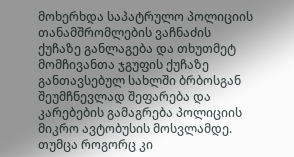მოხერხდა საპატრულო პოლიციის თანამშრომლების ვაჩნაძის ქუჩაზე განლაგება და თხუთმეტ მომჩივანთა ჯგუფის ქუჩაზე განთავსებულ სახლში ბრბოსგან შეუმჩნევლად შეფარება და კარებების გამაგრება პოლიციის მიკრო ავტობუსის მოსვლამდე. თუმცა როგორც კი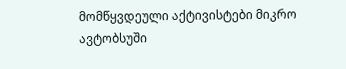მომწყვდეული აქტივისტები მიკრო ავტობსუში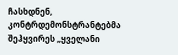ჩასხდნენ, კონტრდემონსტრანტებმა შეჰყვირეს „ყველანი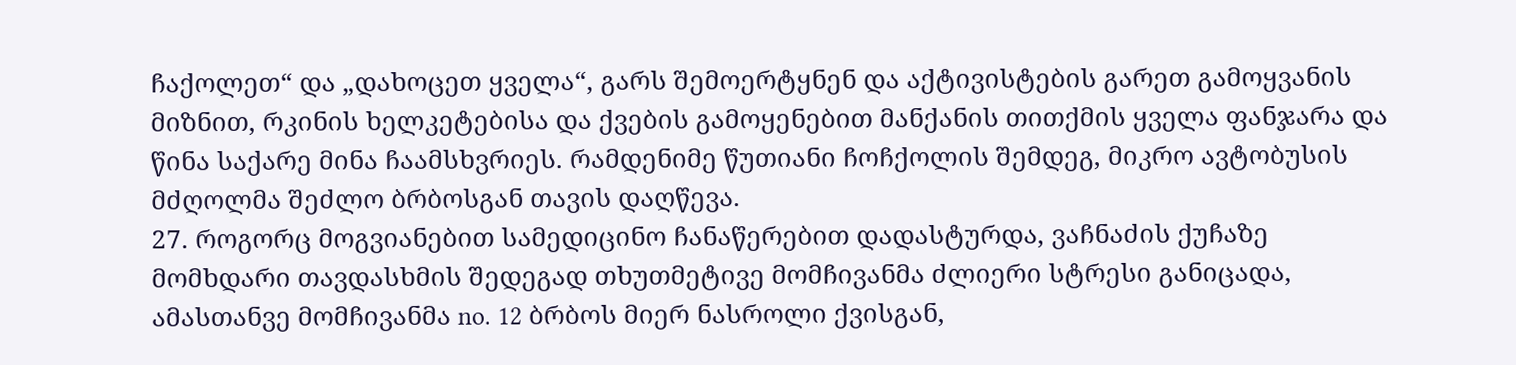ჩაქოლეთ“ და „დახოცეთ ყველა“, გარს შემოერტყნენ და აქტივისტების გარეთ გამოყვანის მიზნით, რკინის ხელკეტებისა და ქვების გამოყენებით მანქანის თითქმის ყველა ფანჯარა და წინა საქარე მინა ჩაამსხვრიეს. რამდენიმე წუთიანი ჩოჩქოლის შემდეგ, მიკრო ავტობუსის მძღოლმა შეძლო ბრბოსგან თავის დაღწევა.
27. როგორც მოგვიანებით სამედიცინო ჩანაწერებით დადასტურდა, ვაჩნაძის ქუჩაზე მომხდარი თავდასხმის შედეგად თხუთმეტივე მომჩივანმა ძლიერი სტრესი განიცადა, ამასთანვე მომჩივანმა no. 12 ბრბოს მიერ ნასროლი ქვისგან,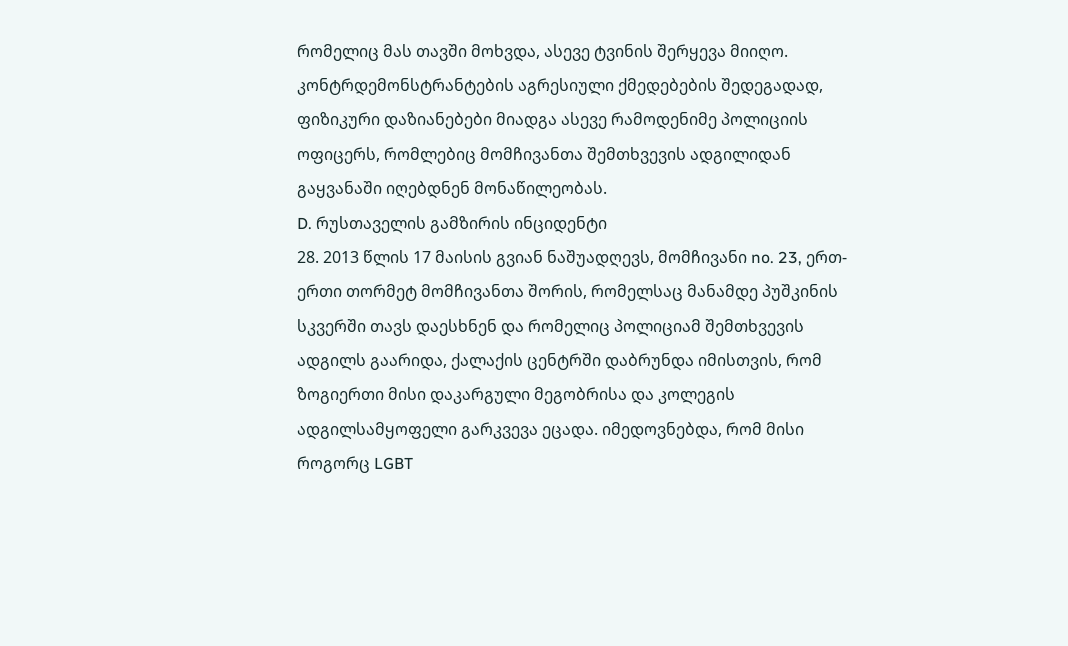რომელიც მას თავში მოხვდა, ასევე ტვინის შერყევა მიიღო. კონტრდემონსტრანტების აგრესიული ქმედებების შედეგადად, ფიზიკური დაზიანებები მიადგა ასევე რამოდენიმე პოლიციის ოფიცერს, რომლებიც მომჩივანთა შემთხვევის ადგილიდან გაყვანაში იღებდნენ მონაწილეობას.
D. რუსთაველის გამზირის ინციდენტი
28. 2013 წლის 17 მაისის გვიან ნაშუადღევს, მომჩივანი no. 23, ერთ-ერთი თორმეტ მომჩივანთა შორის, რომელსაც მანამდე პუშკინის სკვერში თავს დაესხნენ და რომელიც პოლიციამ შემთხვევის ადგილს გაარიდა, ქალაქის ცენტრში დაბრუნდა იმისთვის, რომ ზოგიერთი მისი დაკარგული მეგობრისა და კოლეგის ადგილსამყოფელი გარკვევა ეცადა. იმედოვნებდა, რომ მისი როგორც LGBT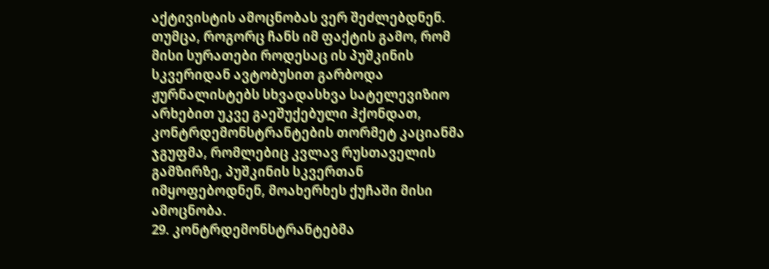აქტივისტის ამოცნობას ვერ შეძლებდნენ. თუმცა, როგორც ჩანს იმ ფაქტის გამო, რომ მისი სურათები როდესაც ის პუშკინის სკვერიდან ავტობუსით გარბოდა ჟურნალისტებს სხვადასხვა სატელევიზიო არხებით უკვე გაეშუქებული ჰქონდათ, კონტრდემონსტრანტების თორმეტ კაციანმა ჯგუფმა, რომლებიც კვლავ რუსთაველის გამზირზე, პუშკინის სკვერთან იმყოფებოდნენ, მოახერხეს ქუჩაში მისი ამოცნობა.
29. კონტრდემონსტრანტებმა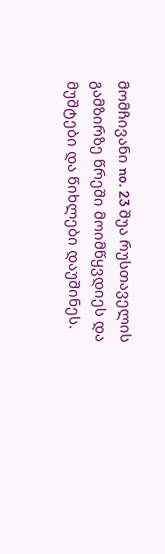მომჩივანი no. 23 შუა რუსთაველის გამზირზე წრეში მოიმწყვდიეს და მუშტები და წიხლები დაუშინეს.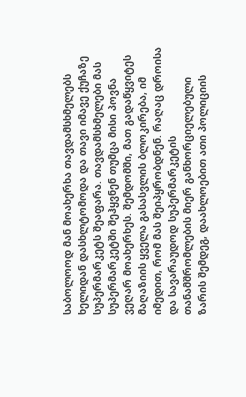საბოლოოდ მან მოახერხა თავდამსხმელებს ხელიდან დასხლტომოდა და თავი იმავე ქუჩაზე სუპერმარკეტს შეაფარა. თავდამსხმელები მას სუპერმარკეტში შეჰყვნენ თუმცა მისი პოვნა ვეღარ მოახერხეს. შემდომში, მათ გადაწყვიტეს მაღაზიის ყველა გასასვლის ბლოკირება, იმ იმედით, რომ მას შეიპყრობდნენ. რაღაც დროისა და სავარაუდოდ სუპერმარკეტის თანამშრომლების მიერ განხორციელებული ზარის შემდეგ, დაახლოებით ათი პოლიციის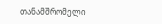თანამშრომელი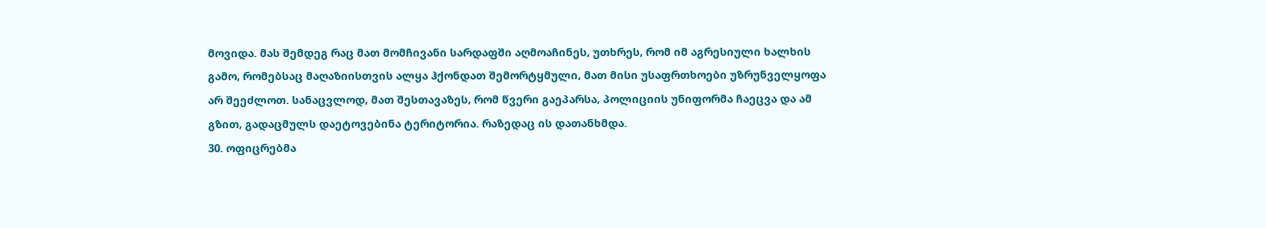მოვიდა. მას შემდეგ რაც მათ მომჩივანი სარდაფში აღმოაჩინეს, უთხრეს, რომ იმ აგრესიული ხალხის გამო, რომებსაც მაღაზიისთვის ალყა ჰქონდათ შემორტყმული, მათ მისი უსაფრთხოები უზრუნველყოფა არ შეეძლოთ. სანაცვლოდ, მათ შესთავაზეს, რომ წვერი გაეპარსა, პოლიციის უნიფორმა ჩაეცვა და ამ გზით, გადაცმულს დაეტოვებინა ტერიტორია. რაზედაც ის დათანხმდა.
30. ოფიცრებმა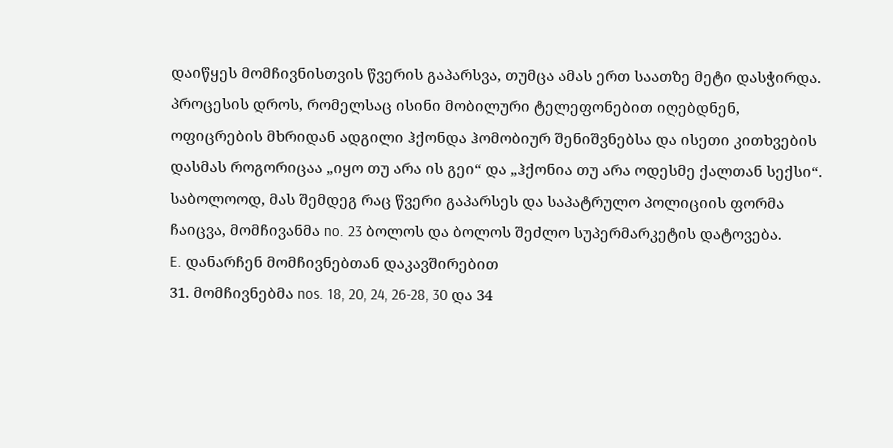დაიწყეს მომჩივნისთვის წვერის გაპარსვა, თუმცა ამას ერთ საათზე მეტი დასჭირდა. პროცესის დროს, რომელსაც ისინი მობილური ტელეფონებით იღებდნენ, ოფიცრების მხრიდან ადგილი ჰქონდა ჰომობიურ შენიშვნებსა და ისეთი კითხვების დასმას როგორიცაა „იყო თუ არა ის გეი“ და „ჰქონია თუ არა ოდესმე ქალთან სექსი“. საბოლოოდ, მას შემდეგ რაც წვერი გაპარსეს და საპატრულო პოლიციის ფორმა ჩაიცვა, მომჩივანმა no. 23 ბოლოს და ბოლოს შეძლო სუპერმარკეტის დატოვება.
E. დანარჩენ მომჩივნებთან დაკავშირებით
31. მომჩივნებმა nos. 18, 20, 24, 26-28, 30 და 34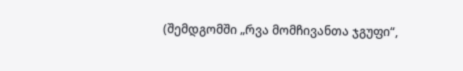(შემდგომში „რვა მომჩივანთა ჯგუფი“,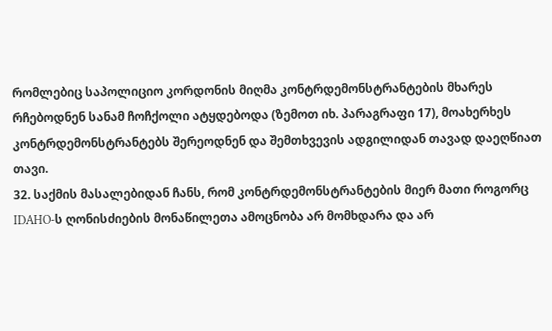რომლებიც საპოლიციო კორდონის მიღმა კონტრდემონსტრანტების მხარეს რჩებოდნენ სანამ ჩოჩქოლი ატყდებოდა (ზემოთ იხ. პარაგრაფი 17), მოახერხეს კონტრდემონსტრანტებს შერეოდნენ და შემთხვევის ადგილიდან თავად დაეღწიათ თავი.
32. საქმის მასალებიდან ჩანს, რომ კონტრდემონსტრანტების მიერ მათი როგორც IDAHO-ს ღონისძიების მონაწილეთა ამოცნობა არ მომხდარა და არ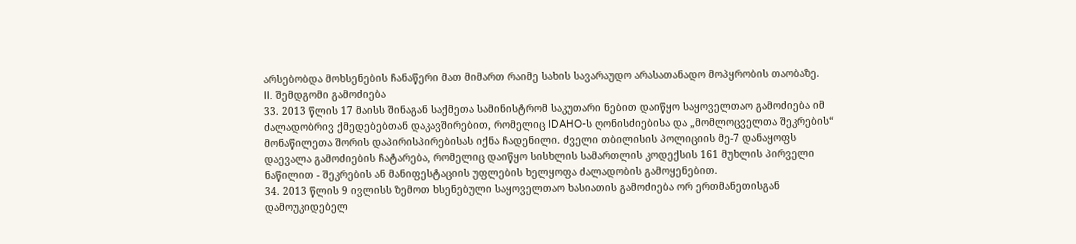არსებობდა მოხსენების ჩანაწერი მათ მიმართ რაიმე სახის სავარაუდო არასათანადო მოპყრობის თაობაზე.
II. შემდგომი გამოძიება
33. 2013 წლის 17 მაისს შინაგან საქმეთა სამინისტრომ საკუთარი ნებით დაიწყო საყოველთაო გამოძიება იმ ძალადობრივ ქმედებებთან დაკავშირებით, რომელიც IDAHO-ს ღონისძიებისა და „მომლოცველთა შეკრების“ მონაწილეთა შორის დაპირისპირებისას იქნა ჩადენილი. ძველი თბილისის პოლიციის მე-7 დანაყოფს დაევალა გამოძიების ჩატარება, რომელიც დაიწყო სისხლის სამართლის კოდექსის 161 მუხლის პირველი ნაწილით - შეკრების ან მანიფესტაციის უფლების ხელყოფა ძალადობის გამოყენებით.
34. 2013 წლის 9 ივლისს ზემოთ ხსენებული საყოველთაო ხასიათის გამოძიება ორ ერთმანეთისგან დამოუკიდებელ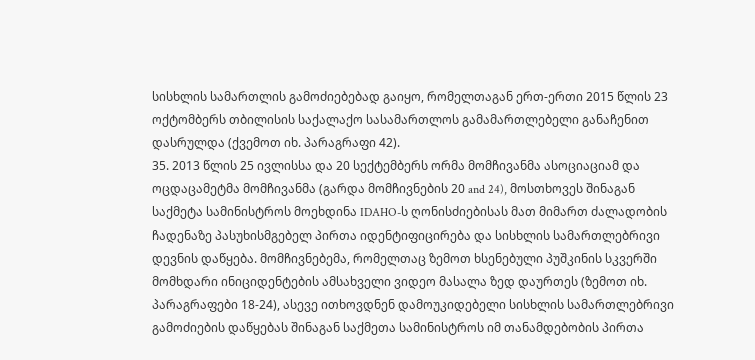სისხლის სამართლის გამოძიებებად გაიყო, რომელთაგან ერთ-ერთი 2015 წლის 23 ოქტომბერს თბილისის საქალაქო სასამართლოს გამამართლებელი განაჩენით დასრულდა (ქვემოთ იხ. პარაგრაფი 42).
35. 2013 წლის 25 ივლისსა და 20 სექტემბერს ორმა მომჩივანმა ასოციაციამ და ოცდაცამეტმა მომჩივანმა (გარდა მომჩივნების 20 and 24), მოსთხოვეს შინაგან საქმეტა სამინისტროს მოეხდინა IDAHO-ს ღონისძიებისას მათ მიმართ ძალადობის ჩადენაზე პასუხისმგებელ პირთა იდენტიფიცირება და სისხლის სამართლებრივი დევნის დაწყება. მომჩივნებემა, რომელთაც ზემოთ ხსენებული პუშკინის სკვერში მომხდარი ინიციდენტების ამსახველი ვიდეო მასალა ზედ დაურთეს (ზემოთ იხ. პარაგრაფები 18‑24), ასევე ითხოვდნენ დამოუკიდებელი სისხლის სამართლებრივი გამოძიების დაწყებას შინაგან საქმეთა სამინისტროს იმ თანამდებობის პირთა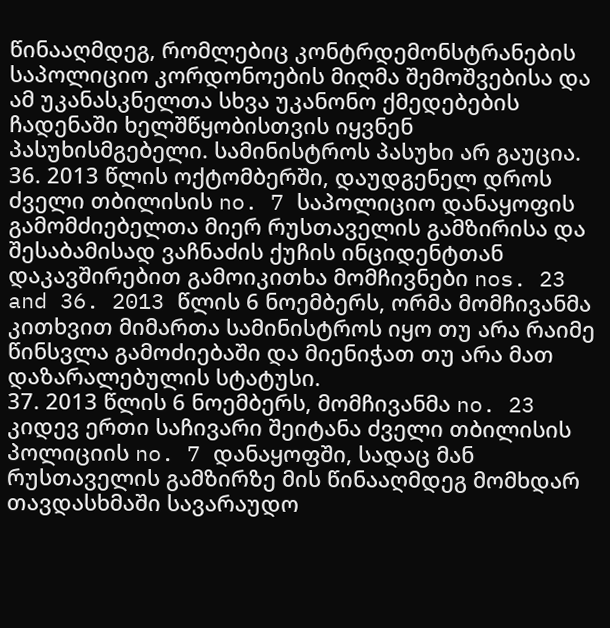წინააღმდეგ, რომლებიც კონტრდემონსტრანების საპოლიციო კორდონოების მიღმა შემოშვებისა და ამ უკანასკნელთა სხვა უკანონო ქმედებების ჩადენაში ხელშწყობისთვის იყვნენ პასუხისმგებელი. სამინისტროს პასუხი არ გაუცია.
36. 2013 წლის ოქტომბერში, დაუდგენელ დროს ძველი თბილისის no. 7 საპოლიციო დანაყოფის გამომძიებელთა მიერ რუსთაველის გამზირისა და შესაბამისად ვაჩნაძის ქუჩის ინციდენტთან დაკავშირებით გამოიკითხა მომჩივნები nos. 23 and 36. 2013 წლის 6 ნოემბერს, ორმა მომჩივანმა კითხვით მიმართა სამინისტროს იყო თუ არა რაიმე წინსვლა გამოძიებაში და მიენიჭათ თუ არა მათ დაზარალებულის სტატუსი.
37. 2013 წლის 6 ნოემბერს, მომჩივანმა no. 23 კიდევ ერთი საჩივარი შეიტანა ძველი თბილისის პოლიციის no. 7 დანაყოფში, სადაც მან რუსთაველის გამზირზე მის წინააღმდეგ მომხდარ თავდასხმაში სავარაუდო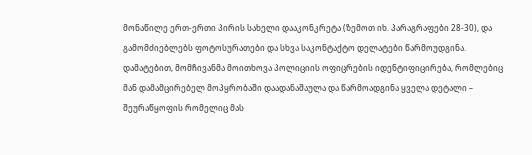მონაწილე ერთ-ერთი პირის სახელი დააკონკრეტა (ზემოთ იხ. პარაგრაფები 28-30), და გამომძიებლებს ფოტოსურათები და სხვა საკონტაქტო დელატები წარმოუდგინა. დამატებით, მომჩივანმა მოითხოვა პოლიციის ოფიცრების იდენტიფიცირება, რომლებიც მან დამამცირებელ მოპყრობაში დაადანაშაულა და წარმოადგინა ყველა დეტალი – შეურაწყოფის რომელიც მას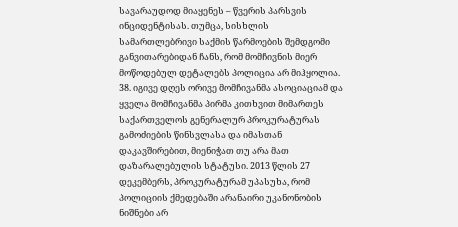სავარაუდოდ მიაყენეს – წვერის პარსვის ინციდენტისას. თუმცა, სისხლის სამართლებრივი საქმის წარმოების შემდგომი განვითარებიდან ჩანს, რომ მომჩივნის მიერ მოწოდებულ დეტალებს პოლიცია არ მიჰყოლია.
38. იგივე დღეს ორივე მომჩივანმა ასოციაციამ და ყველა მომჩივანმა პირმა კითხვით მიმართეს საქართველოს გენერალურ პროკურატურას გამოძიების წინსვლასა და იმასთან დაკავშირებით, მიენიჭათ თუ არა მათ დაზარალებულის სტატუსი. 2013 წლის 27 დეკემბერს, პროკურატურამ უპასუხა, რომ პოლიციის ქმედებაში არანაირი უკანონობის ნიშნები არ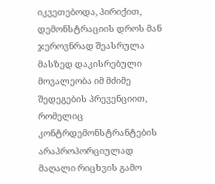იკვეთებოდა, პირიქით, დემონსტრაციის დროს მან ჯეროვნრად შეასრულა მასზედ დაკისრებული მოვალეობა იმ მძიმე შედეგების პრევენციით, რომელიც კონტრდემონსტრანტების არაპროპორციულად მაღალი რიცხვის გამო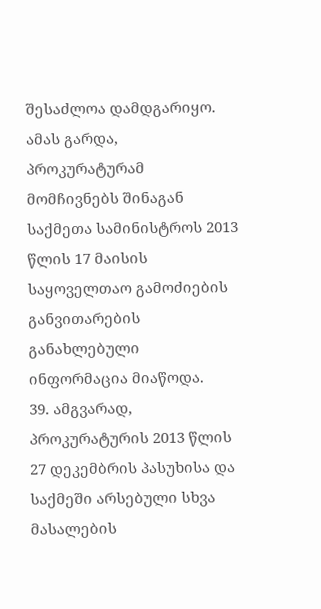შესაძლოა დამდგარიყო. ამას გარდა, პროკურატურამ მომჩივნებს შინაგან საქმეთა სამინისტროს 2013 წლის 17 მაისის საყოველთაო გამოძიების განვითარების განახლებული ინფორმაცია მიაწოდა.
39. ამგვარად, პროკურატურის 2013 წლის 27 დეკემბრის პასუხისა და საქმეში არსებული სხვა მასალების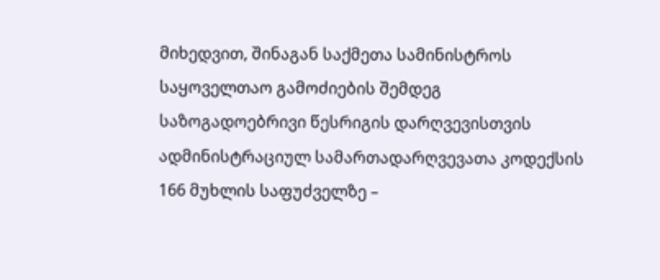მიხედვით, შინაგან საქმეთა სამინისტროს საყოველთაო გამოძიების შემდეგ საზოგადოებრივი წესრიგის დარღვევისთვის ადმინისტრაციულ სამართადარღვევათა კოდექსის 166 მუხლის საფუძველზე –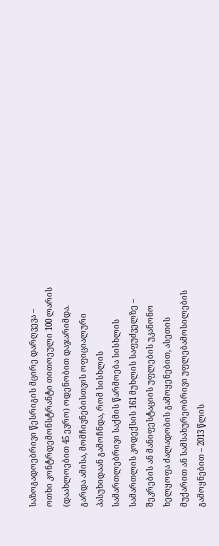საზოგადოებრივი წესრიგის მცირე დარღვევა – ოთხი კონტრდემონსტრანტი თითოეული 100 ლარის (დაახლოებით 45 ევრო) ოდენობით დაჯარიმდა. გარდა ამისა, მომჩივნებისთვის ოფიციალური პასუხიდაან გამოჩნდა, რომ სისხლის სამართლებრივი საქმის წარმოება სისხლის სამართლის კოდექსის 161 მუხლის საფუძველზე – შეკრების ან მანიფესტაციის უფლების უკანონო ხელყოფა ძალადობის გამოყენებით, ასეთის მუქარით ან სამსახურეობრივი უფლებამოსილების გამოყნებით – 2013 წლის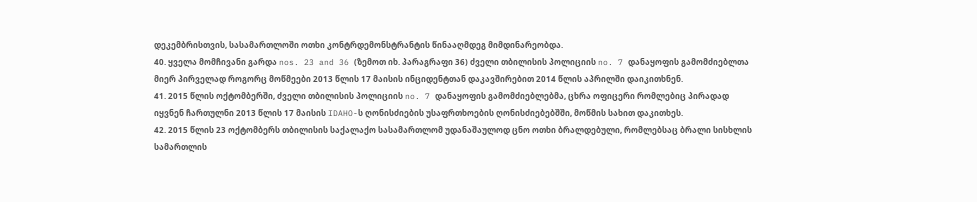დეკემბრისთვის, სასამართლოში ოთხი კონტრდემონსტრანტის წინააღმდეგ მიმდინარეობდა.
40. ყველა მომჩივანი გარდა nos. 23 and 36 (ზემოთ იხ. პარაგრაფი 36) ძველი თბილისის პოლიციის no. 7 დანაყოფის გამომძიებლთა მიერ პირველად როგორც მოწმეები 2013 წლის 17 მაისის ინციდენტთან დაკავშირებით 2014 წლის აპრილში დაიკითხნენ.
41. 2015 წლის ოქტომბერში, ძველი თბილისის პოლიციის no. 7 დანაყოფის გამომძიებლებმა, ცხრა ოფიცერი რომლებიც პირადად იყვნენ ჩართულნი 2013 წლის 17 მაისის IDAHO-ს ღონისძიების უსაფრთხოების ღონისძიებებშში, მოწმის სახით დაკითხეს.
42. 2015 წლის 23 ოქტომბერს თბილისის საქალაქო სასამართლომ უდანაშაულოდ ცნო ოთხი ბრალდებული, რომლებსაც ბრალი სისხლის სამართლის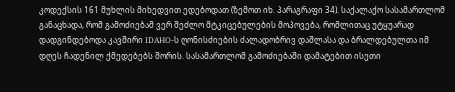კოდექსის 161 მუხლის მიხედვით ედებოდათ (ზემოთ იხ. პარაგრაფი 34). საქალაქო სასამართლომ განაცხადა, რომ გამოძიებამ ვერ შეძლო მტკიცებულების მოპოვება, რომლითაც უტყუარად დადგინდებოდა კავშირი IDAHO-ს ღონისძიების ძალადობრივ დაშლასა და ბრალდებულთა იმ დღეს ჩადენილ ქმედებებს შორის. სასამართლომ გამოძიებაში დამატებით ისეთი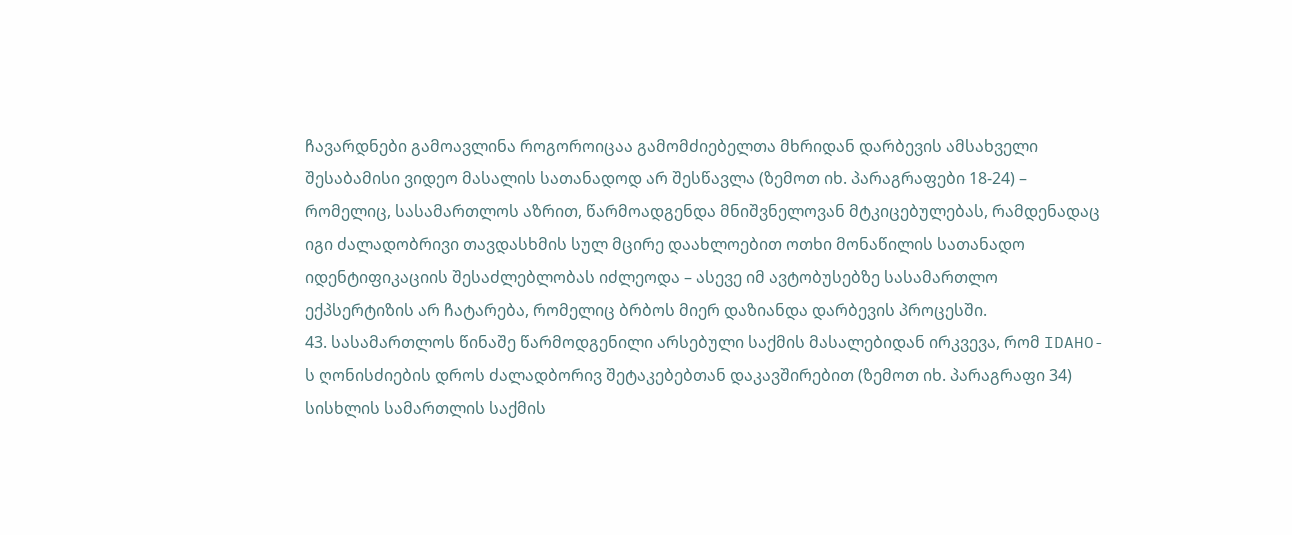ჩავარდნები გამოავლინა როგოროიცაა გამომძიებელთა მხრიდან დარბევის ამსახველი შესაბამისი ვიდეო მასალის სათანადოდ არ შესწავლა (ზემოთ იხ. პარაგრაფები 18-24) – რომელიც, სასამართლოს აზრით, წარმოადგენდა მნიშვნელოვან მტკიცებულებას, რამდენადაც იგი ძალადობრივი თავდასხმის სულ მცირე დაახლოებით ოთხი მონაწილის სათანადო იდენტიფიკაციის შესაძლებლობას იძლეოდა – ასევე იმ ავტობუსებზე სასამართლო ექპსერტიზის არ ჩატარება, რომელიც ბრბოს მიერ დაზიანდა დარბევის პროცესში.
43. სასამართლოს წინაშე წარმოდგენილი არსებული საქმის მასალებიდან ირკვევა, რომ IDAHO-ს ღონისძიების დროს ძალადბორივ შეტაკებებთან დაკავშირებით (ზემოთ იხ. პარაგრაფი 34) სისხლის სამართლის საქმის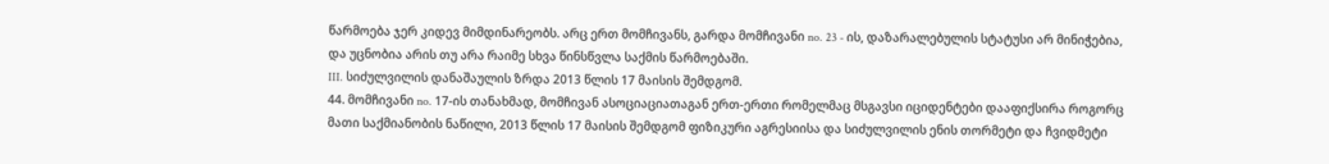წარმოება ჯერ კიდევ მიმდინარეობს. არც ერთ მომჩივანს, გარდა მომჩივანი no. 23 - ის, დაზარალებულის სტატუსი არ მინიჭებია, და უცნობია არის თუ არა რაიმე სხვა წინსწვლა საქმის წარმოებაში.
III. სიძულვილის დანაშაულის ზრდა 2013 წლის 17 მაისის შემდგომ.
44. მომჩივანი no. 17-ის თანახმად, მომჩივან ასოციაციათაგან ერთ-ერთი რომელმაც მსგავსი იციდენტები დააფიქსირა როგორც მათი საქმიანობის ნაწილი, 2013 წლის 17 მაისის შემდგომ ფიზიკური აგრესიისა და სიძულვილის ენის თორმეტი და ჩვიდმეტი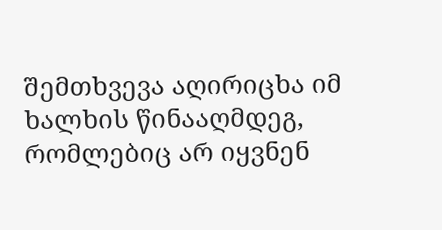შემთხვევა აღირიცხა იმ ხალხის წინააღმდეგ, რომლებიც არ იყვნენ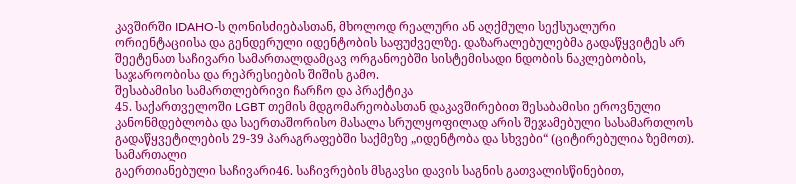კავშირში IDAHO-ს ღონისძიებასთან, მხოლოდ რეალური ან აღქმული სექსუალური ორიენტაციისა და გენდერული იდენტობის საფუძველზე. დაზარალებულებმა გადაწყვიტეს არ შეეტენათ საჩივარი სამართალდამცავ ორგანოებში სისტემისადი ნდობის ნაკლებობის, საჯაროობისა და რეპრესიების შიშის გამო.
შესაბამისი სამართლებრივი ჩარჩო და პრაქტიკა
45. საქართველოში LGBT თემის მდგომარეობასთან დაკავშირებით შესაბამისი ეროვნული კანონმდებლობა და საერთაშორისო მასალა სრულყოფილად არის შეჯამებული სასამართლოს გადაწყვეტილების 29-39 პარაგრაფებში საქმეზე „იდენტობა და სხვები“ (ციტირებულია ზემოთ).
სამართალი
გაერთიანებული საჩივარი46. საჩივრების მსგავსი დავის საგნის გათვალისწინებით,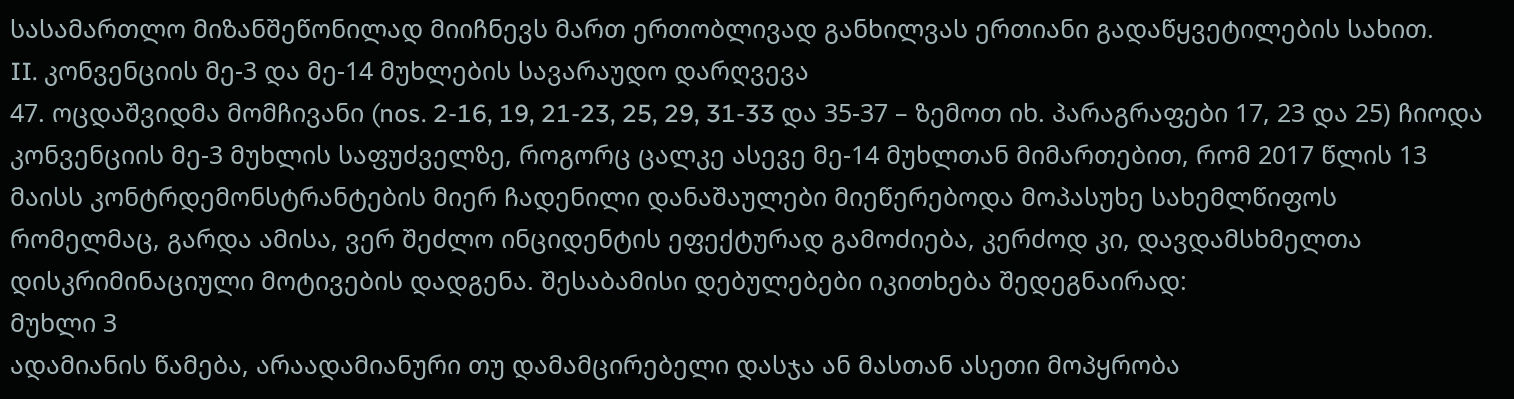სასამართლო მიზანშეწონილად მიიჩნევს მართ ერთობლივად განხილვას ერთიანი გადაწყვეტილების სახით.
II. კონვენციის მე-3 და მე-14 მუხლების სავარაუდო დარღვევა
47. ოცდაშვიდმა მომჩივანი (nos. 2-16, 19, 21-23, 25, 29, 31-33 და 35-37 – ზემოთ იხ. პარაგრაფები 17, 23 და 25) ჩიოდა კონვენციის მე-3 მუხლის საფუძველზე, როგორც ცალკე ასევე მე-14 მუხლთან მიმართებით, რომ 2017 წლის 13 მაისს კონტრდემონსტრანტების მიერ ჩადენილი დანაშაულები მიეწერებოდა მოპასუხე სახემლწიფოს რომელმაც, გარდა ამისა, ვერ შეძლო ინციდენტის ეფექტურად გამოძიება, კერძოდ კი, დავდამსხმელთა დისკრიმინაციული მოტივების დადგენა. შესაბამისი დებულებები იკითხება შედეგნაირად:
მუხლი 3
ადამიანის წამება, არაადამიანური თუ დამამცირებელი დასჯა ან მასთან ასეთი მოპყრობა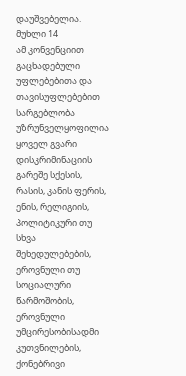დაუშვებელია.
მუხლი 14
ამ კონვენციით გაცხადებული უფლებებითა და თავისუფლებებით სარგებლობა უზრუნველყოფილია ყოველ გვარი დისკრიმინაციის გარეშე სქესის, რასის, კანის ფერის, ენის, რელიგიის, პოლიტიკური თუ სხვა შეხედულებების, ეროვნული თუ სოციალური წარმოშობის, ეროვნული უმცირესობისადმი კუთვნილების, ქონებრივი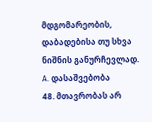მდგომარეობის, დაბადებისა თუ სხვა ნიშნის განურჩევლად.
A. დასაშვებობა
48. მთავრობას არ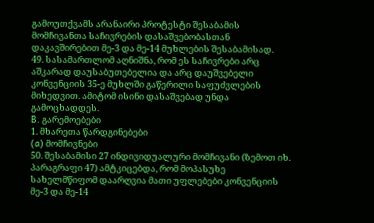გამოუთქვამს არანაირი პროტესტი შესაბამის მომჩივანთა საჩივრების დასაშვებობასთან დაკავშირებით მე-3 და მე-14 მუხლების შესაბამისად.
49. სასამართლომ აღნიშნა, რომ ეს საჩივრები არც აშკარად დაუსაბუთებელია და არც დაუშვებელი კონვენციის 35-ე მუხლში გაწერილი საფუძვლების მიხედვით. ამიტომ ისინი დასაშვებად უნდა გამოცხადდეს.
B. გარემოებები
1. მხარეთა წარდგინებები
(a) მომჩივნები
50. შესაბამისი 27 ინდივიდუალური მომჩივანი (ზემოთ იხ. პარაგრაფი 47) ამტკიცებდა, რომ მოპასუხე სახელმწიფომ დაარღვია მათი უფლებები კონვენციის მე-3 და მე-14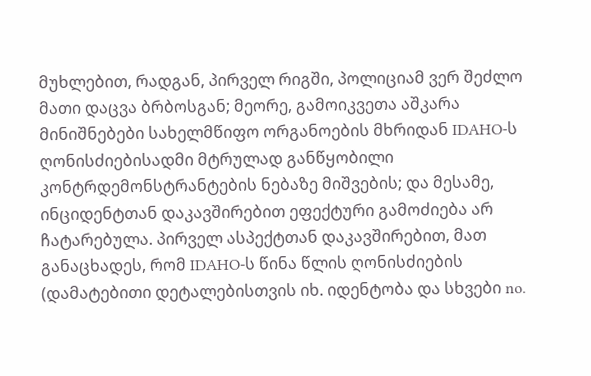მუხლებით, რადგან, პირველ რიგში, პოლიციამ ვერ შეძლო მათი დაცვა ბრბოსგან; მეორე, გამოიკვეთა აშკარა მინიშნებები სახელმწიფო ორგანოების მხრიდან IDAHO-ს ღონისძიებისადმი მტრულად განწყობილი კონტრდემონსტრანტების ნებაზე მიშვების; და მესამე, ინციდენტთან დაკავშირებით ეფექტური გამოძიება არ ჩატარებულა. პირველ ასპექტთან დაკავშირებით, მათ განაცხადეს, რომ IDAHO-ს წინა წლის ღონისძიების (დამატებითი დეტალებისთვის იხ. იდენტობა და სხვები no.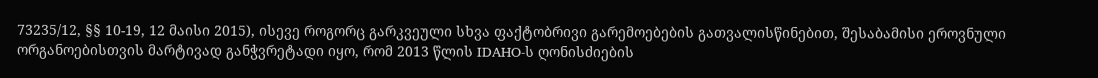73235/12, §§ 10-19, 12 მაისი 2015), ისევე როგორც გარკვეული სხვა ფაქტობრივი გარემოებების გათვალისწინებით, შესაბამისი ეროვნული ორგანოებისთვის მარტივად განჭვრეტადი იყო, რომ 2013 წლის IDAHO-ს ღონისძიების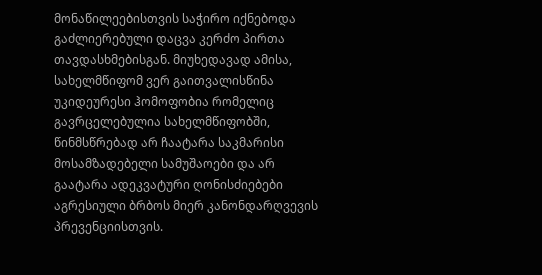მონაწილეებისთვის საჭირო იქნებოდა გაძლიერებული დაცვა კერძო პირთა თავდასხმებისგან. მიუხედავად ამისა, სახელმწიფომ ვერ გაითვალისწინა უკიდეურესი ჰომოფობია რომელიც გავრცელებულია სახელმწიფობში, წინმსწრებად არ ჩაატარა საკმარისი მოსამზადებელი სამუშაოები და არ გაატარა ადეკვატური ღონისძიებები აგრესიული ბრბოს მიერ კანონდარღვევის პრევენციისთვის.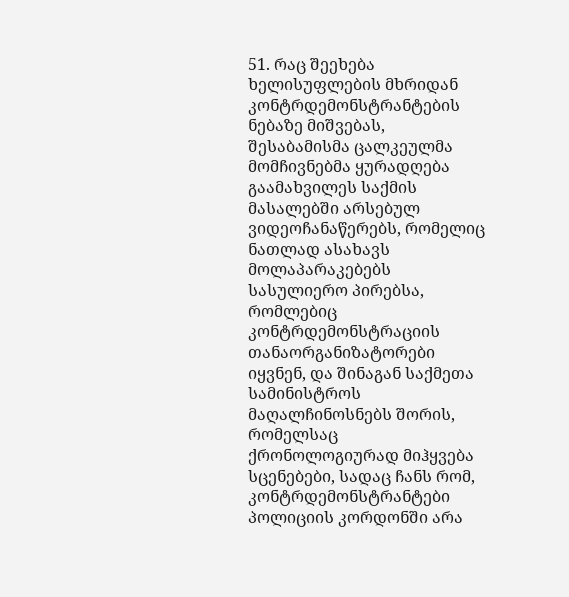51. რაც შეეხება ხელისუფლების მხრიდან კონტრდემონსტრანტების ნებაზე მიშვებას, შესაბამისმა ცალკეულმა მომჩივნებმა ყურადღება გაამახვილეს საქმის მასალებში არსებულ ვიდეოჩანაწერებს, რომელიც ნათლად ასახავს მოლაპარაკებებს სასულიერო პირებსა, რომლებიც კონტრდემონსტრაციის თანაორგანიზატორები იყვნენ, და შინაგან საქმეთა სამინისტროს მაღალჩინოსნებს შორის, რომელსაც ქრონოლოგიურად მიჰყვება სცენებები, სადაც ჩანს რომ, კონტრდემონსტრანტები პოლიციის კორდონში არა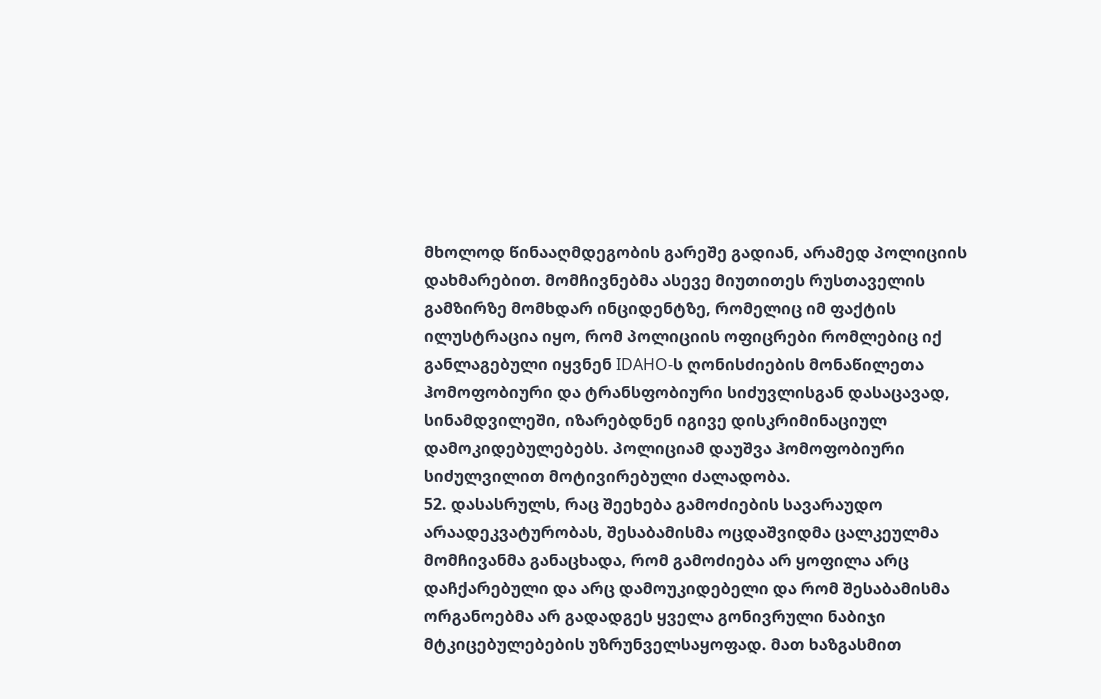მხოლოდ წინააღმდეგობის გარეშე გადიან, არამედ პოლიციის დახმარებით. მომჩივნებმა ასევე მიუთითეს რუსთაველის გამზირზე მომხდარ ინციდენტზე, რომელიც იმ ფაქტის ილუსტრაცია იყო, რომ პოლიციის ოფიცრები რომლებიც იქ განლაგებული იყვნენ IDAHO-ს ღონისძიების მონაწილეთა ჰომოფობიური და ტრანსფობიური სიძუვლისგან დასაცავად, სინამდვილეში, იზარებდნენ იგივე დისკრიმინაციულ დამოკიდებულებებს. პოლიციამ დაუშვა ჰომოფობიური სიძულვილით მოტივირებული ძალადობა.
52. დასასრულს, რაც შეეხება გამოძიების სავარაუდო არაადეკვატურობას, შესაბამისმა ოცდაშვიდმა ცალკეულმა მომჩივანმა განაცხადა, რომ გამოძიება არ ყოფილა არც დაჩქარებული და არც დამოუკიდებელი და რომ შესაბამისმა ორგანოებმა არ გადადგეს ყველა გონივრული ნაბიჯი მტკიცებულებების უზრუნველსაყოფად. მათ ხაზგასმით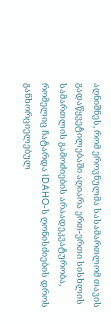აღნიშნეს, რომ ეროვნულმა სასამართლომ თავის გადაწყვეტილებაში აღიარა ერთ-ერთი სისხლის სამართლის გამოძიების არაადეკვატურობა, რომელიც ჩატარდა IDAHO-ს ღონისძიების დროს განხორციელებულ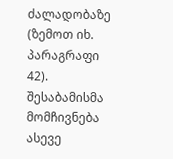ძალადობაზე (ზემოთ იხ. პარაგრაფი 42). შესაბამისმა მომჩივნება ასევე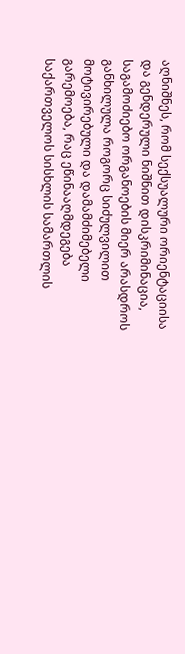აღნიშნეს, რომ სექსუალური ორიენტაციისა და გენდერული ნიშნით დისკრიმინაცია, საგამოძიებო ორგანოების მიერ არასდროს განხილულა როგორც სიძულვილით მოტივირებული და დამამძიმებელი გარემოება, რაც ეწინააღმდეგება საქართველოს სისხლის სამართლის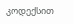კოდექსით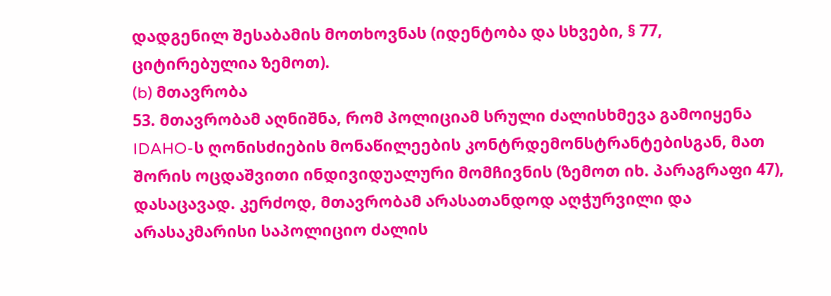დადგენილ შესაბამის მოთხოვნას (იდენტობა და სხვები, § 77, ციტირებულია ზემოთ).
(b) მთავრობა
53. მთავრობამ აღნიშნა, რომ პოლიციამ სრული ძალისხმევა გამოიყენა IDAHO-ს ღონისძიების მონაწილეების კონტრდემონსტრანტებისგან, მათ შორის ოცდაშვითი ინდივიდუალური მომჩივნის (ზემოთ იხ. პარაგრაფი 47), დასაცავად. კერძოდ, მთავრობამ არასათანდოდ აღჭურვილი და არასაკმარისი საპოლიციო ძალის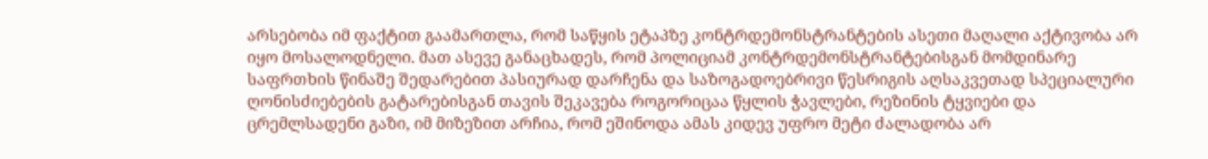არსებობა იმ ფაქტით გაამართლა, რომ საწყის ეტაპზე კონტრდემონსტრანტების ასეთი მაღალი აქტივობა არ იყო მოსალოდნელი. მათ ასევე განაცხადეს, რომ პოლიციამ კონტრდემონსტრანტებისგან მომდინარე საფრთხის წინაშე შედარებით პასიურად დარჩენა და საზოგადოებრივი წესრიგის აღსაკვეთად სპეციალური ღონისძიებების გატარებისგან თავის შეკავება როგორიცაა წყლის ჭავლები, რეზინის ტყვიები და ცრემლსადენი გაზი, იმ მიზეზით არჩია, რომ ეშინოდა ამას კიდევ უფრო მეტი ძალადობა არ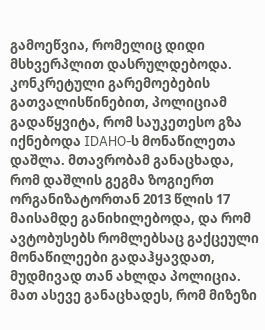გამოეწვია, რომელიც დიდი მსხვერპლით დასრულდებოდა. კონკრეტული გარემოებების გათვალისწინებით, პოლიციამ გადაწყვიტა, რომ საუკეთესო გზა იქნებოდა IDAHO-ს მონაწილეთა დაშლა. მთავრობამ განაცხადა, რომ დაშლის გეგმა ზოგიერთ ორგანიზატორთან 2013 წლის 17 მაისამდე განიხილებოდა, და რომ ავტობუსებს რომლებსაც გაქცეული მონაწილეები გადაჰყავდათ, მუდმივად თან ახლდა პოლიცია. მათ ასევე განაცხადეს, რომ მიზეზი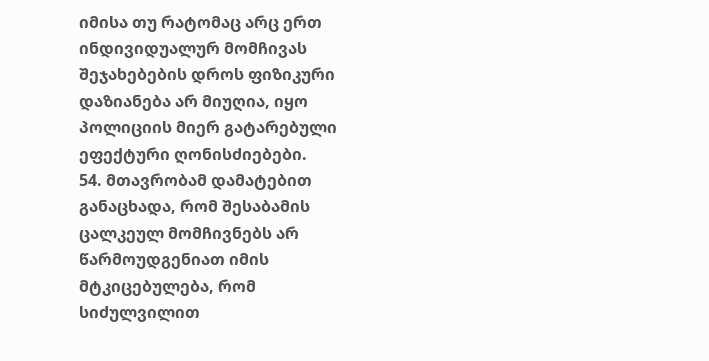იმისა თუ რატომაც არც ერთ ინდივიდუალურ მომჩივას შეჯახებების დროს ფიზიკური დაზიანება არ მიუღია, იყო პოლიციის მიერ გატარებული ეფექტური ღონისძიებები.
54. მთავრობამ დამატებით განაცხადა, რომ შესაბამის ცალკეულ მომჩივნებს არ წარმოუდგენიათ იმის მტკიცებულება, რომ სიძულვილით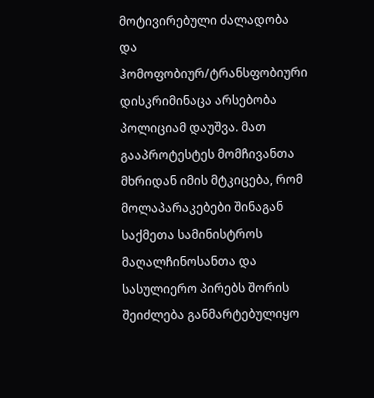მოტივირებული ძალადობა და ჰომოფობიურ/ტრანსფობიური დისკრიმინაცა არსებობა პოლიციამ დაუშვა. მათ გააპროტესტეს მომჩივანთა მხრიდან იმის მტკიცება, რომ მოლაპარაკებები შინაგან საქმეთა სამინისტროს მაღალჩინოსანთა და სასულიერო პირებს შორის შეიძლება განმარტებულიყო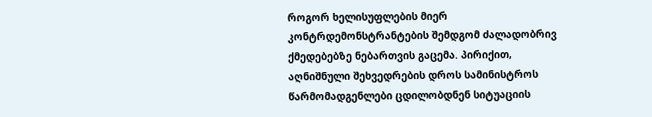როგორ ხელისუფლების მიერ კონტრდემონსტრანტების შემდგომ ძალადობრივ ქმედებებზე ნებართვის გაცემა. პირიქით, აღნიშნული შეხვედრების დროს სამინისტროს წარმომადგენლები ცდილობდნენ სიტუაციის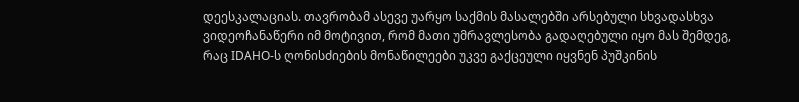დეესკალაციას. თავრობამ ასევე უარყო საქმის მასალებში არსებული სხვადასხვა ვიდეოჩანაწერი იმ მოტივით, რომ მათი უმრავლესობა გადაღებული იყო მას შემდეგ, რაც IDAHO-ს ღონისძიების მონაწილეები უკვე გაქცეული იყვნენ პუშკინის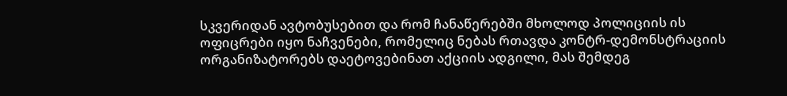სკვერიდან ავტობუსებით და რომ ჩანაწერებში მხოლოდ პოლიციის ის ოფიცრები იყო ნაჩვენები, რომელიც ნებას რთავდა კონტრ-დემონსტრაციის ორგანიზატორებს დაეტოვებინათ აქციის ადგილი, მას შემდეგ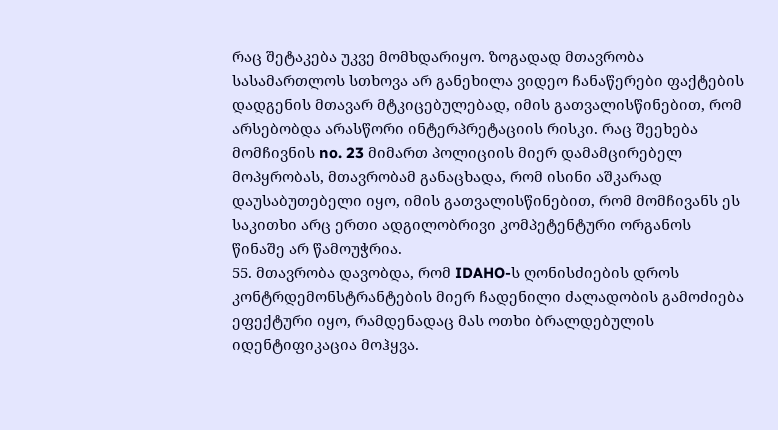რაც შეტაკება უკვე მომხდარიყო. ზოგადად მთავრობა სასამართლოს სთხოვა არ განეხილა ვიდეო ჩანაწერები ფაქტების დადგენის მთავარ მტკიცებულებად, იმის გათვალისწინებით, რომ არსებობდა არასწორი ინტერპრეტაციის რისკი. რაც შეეხება მომჩივნის no. 23 მიმართ პოლიციის მიერ დამამცირებელ მოპყრობას, მთავრობამ განაცხადა, რომ ისინი აშკარად დაუსაბუთებელი იყო, იმის გათვალისწინებით, რომ მომჩივანს ეს საკითხი არც ერთი ადგილობრივი კომპეტენტური ორგანოს წინაშე არ წამოუჭრია.
55. მთავრობა დავობდა, რომ IDAHO-ს ღონისძიების დროს კონტრდემონსტრანტების მიერ ჩადენილი ძალადობის გამოძიება ეფექტური იყო, რამდენადაც მას ოთხი ბრალდებულის იდენტიფიკაცია მოჰყვა.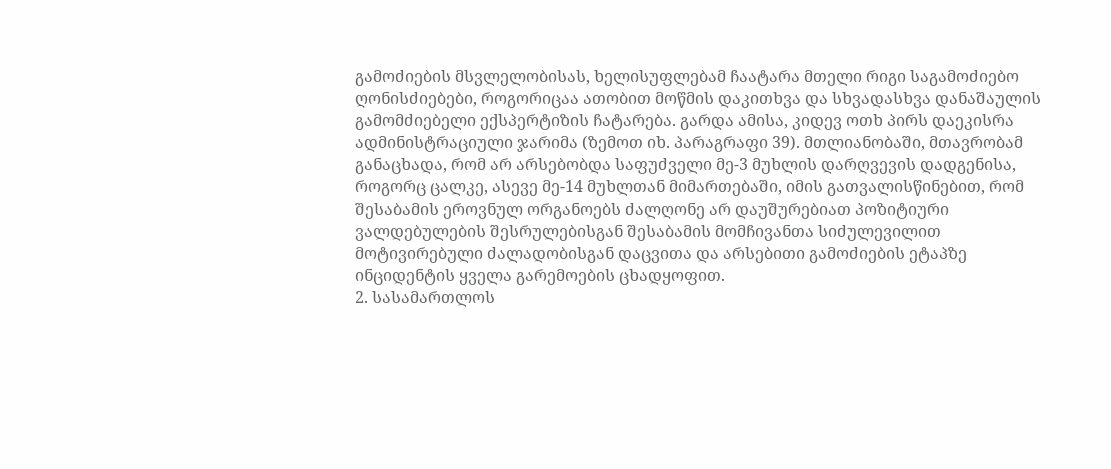გამოძიების მსვლელობისას, ხელისუფლებამ ჩაატარა მთელი რიგი საგამოძიებო ღონისძიებები, როგორიცაა ათობით მოწმის დაკითხვა და სხვადასხვა დანაშაულის გამომძიებელი ექსპერტიზის ჩატარება. გარდა ამისა, კიდევ ოთხ პირს დაეკისრა ადმინისტრაციული ჯარიმა (ზემოთ იხ. პარაგრაფი 39). მთლიანობაში, მთავრობამ განაცხადა, რომ არ არსებობდა საფუძველი მე-3 მუხლის დარღვევის დადგენისა, როგორც ცალკე, ასევე მე-14 მუხლთან მიმართებაში, იმის გათვალისწინებით, რომ შესაბამის ეროვნულ ორგანოებს ძალღონე არ დაუშურებიათ პოზიტიური ვალდებულების შესრულებისგან შესაბამის მომჩივანთა სიძულევილით მოტივირებული ძალადობისგან დაცვითა და არსებითი გამოძიების ეტაპზე ინციდენტის ყველა გარემოების ცხადყოფით.
2. სასამართლოს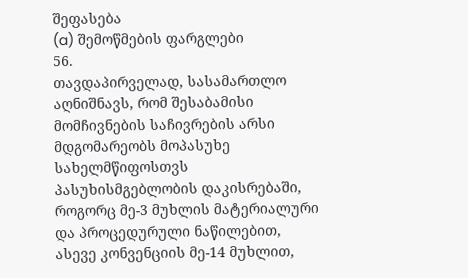შეფასება
(a) შემოწმების ფარგლები
56.
თავდაპირველად, სასამართლო აღნიშნავს, რომ შესაბამისი მომჩივნების საჩივრების არსი მდგომარეობს მოპასუხე სახელმწიფოსთვს პასუხისმგებლობის დაკისრებაში, როგორც მე-3 მუხლის მატერიალური და პროცედურული ნაწილებით, ასევე კონვენციის მე-14 მუხლით,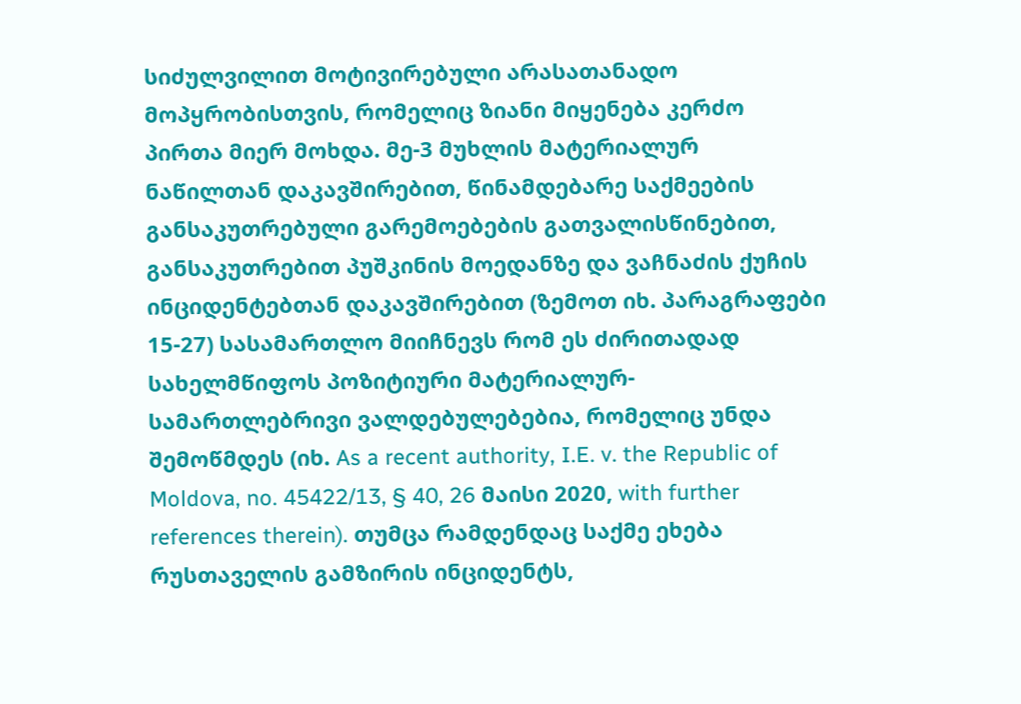სიძულვილით მოტივირებული არასათანადო მოპყრობისთვის, რომელიც ზიანი მიყენება კერძო პირთა მიერ მოხდა. მე-3 მუხლის მატერიალურ ნაწილთან დაკავშირებით, წინამდებარე საქმეების განსაკუთრებული გარემოებების გათვალისწინებით, განსაკუთრებით პუშკინის მოედანზე და ვაჩნაძის ქუჩის ინციდენტებთან დაკავშირებით (ზემოთ იხ. პარაგრაფები 15-27) სასამართლო მიიჩნევს რომ ეს ძირითადად სახელმწიფოს პოზიტიური მატერიალურ-სამართლებრივი ვალდებულებებია, რომელიც უნდა შემოწმდეს (იხ. As a recent authority, I.E. v. the Republic of Moldova, no. 45422/13, § 40, 26 მაისი 2020, with further references therein). თუმცა რამდენდაც საქმე ეხება რუსთაველის გამზირის ინციდენტს,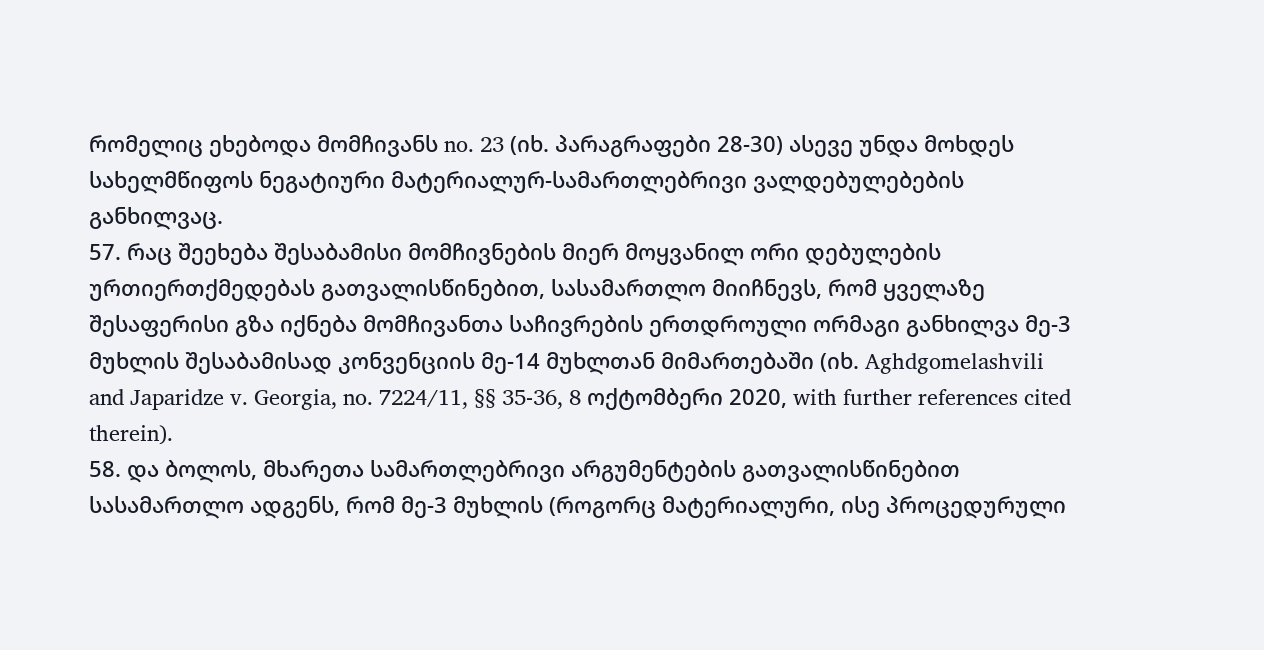რომელიც ეხებოდა მომჩივანს no. 23 (იხ. პარაგრაფები 28-30) ასევე უნდა მოხდეს სახელმწიფოს ნეგატიური მატერიალურ-სამართლებრივი ვალდებულებების განხილვაც.
57. რაც შეეხება შესაბამისი მომჩივნების მიერ მოყვანილ ორი დებულების ურთიერთქმედებას გათვალისწინებით, სასამართლო მიიჩნევს, რომ ყველაზე შესაფერისი გზა იქნება მომჩივანთა საჩივრების ერთდროული ორმაგი განხილვა მე-3 მუხლის შესაბამისად კონვენციის მე-14 მუხლთან მიმართებაში (იხ. Aghdgomelashvili and Japaridze v. Georgia, no. 7224/11, §§ 35-36, 8 ოქტომბერი 2020, with further references cited therein).
58. და ბოლოს, მხარეთა სამართლებრივი არგუმენტების გათვალისწინებით სასამართლო ადგენს, რომ მე-3 მუხლის (როგორც მატერიალური, ისე პროცედურული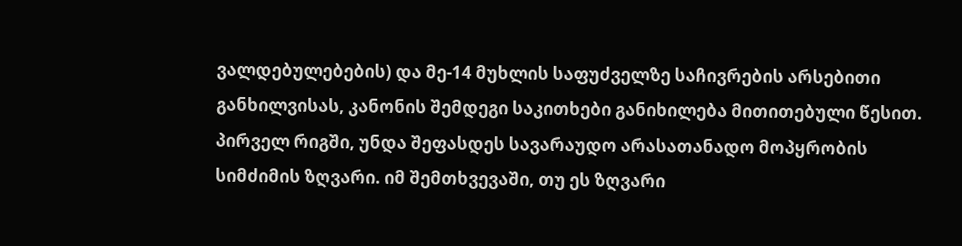ვალდებულებების) და მე-14 მუხლის საფუძველზე საჩივრების არსებითი განხილვისას, კანონის შემდეგი საკითხები განიხილება მითითებული წესით. პირველ რიგში, უნდა შეფასდეს სავარაუდო არასათანადო მოპყრობის სიმძიმის ზღვარი. იმ შემთხვევაში, თუ ეს ზღვარი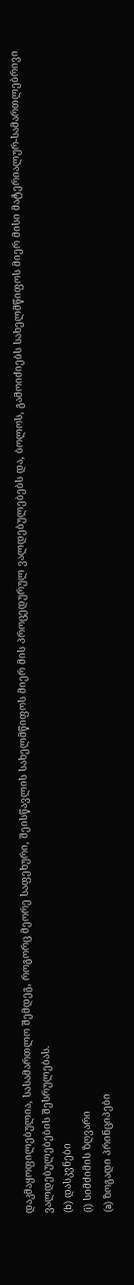დაკმაყოფილებულია, სასამართლო შემდეგ, როგორც მეორე საფეხური, შეისწავლის სახელმწიფოს მიერ მის პროცედურულ ვალდებულებებს და, ბოლოს, გამოიძიებს სახელმწიფოს მიერ მისი მატერიალურ-სამართლებრივი ვალდებულებების შესრულებას.
(b) დასკვნები
(i) სიმძიმის ზღვარი
(a) ზოგადი პრინციპები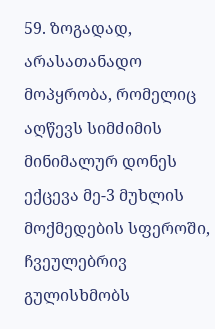59. ზოგადად, არასათანადო მოპყრობა, რომელიც აღწევს სიმძიმის მინიმალურ დონეს ექცევა მე-3 მუხლის მოქმედების სფეროში, ჩვეულებრივ გულისხმობს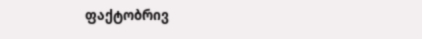ფაქტობრივ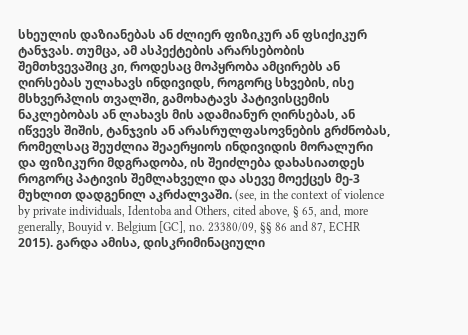სხეულის დაზიანებას ან ძლიერ ფიზიკურ ან ფსიქიკურ ტანჯვას. თუმცა, ამ ასპექტების არარსებობის შემთხვევაშიც კი, როდესაც მოპყრობა ამცირებს ან ღირსებას ულახავს ინდივიდს, როგორც სხვების, ისე მსხვერპლის თვალში, გამოხატავს პატივისცემის ნაკლებობას ან ლახავს მის ადამიანურ ღირსებას, ან იწვევს შიშის, ტანჯვის ან არასრულფასოვნების გრძნობას, რომელსაც შეუძლია შეაერყიოს ინდივიდის მორალური და ფიზიკური მდგრადობა, ის შეიძლება დახასიათდეს როგორც პატივის შემლახველი და ასევე მოექცეს მე-3 მუხლით დადგენილ აკრძალვაში. (see, in the context of violence by private individuals, Identoba and Others, cited above, § 65, and, more generally, Bouyid v. Belgium [GC], no. 23380/09, §§ 86 and 87, ECHR 2015). გარდა ამისა, დისკრიმინაციული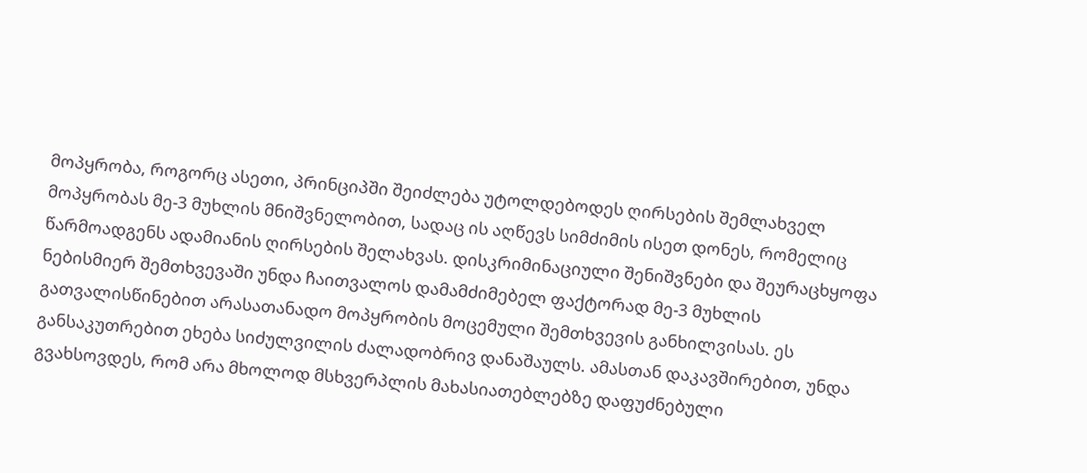მოპყრობა, როგორც ასეთი, პრინციპში შეიძლება უტოლდებოდეს ღირსების შემლახველ მოპყრობას მე-3 მუხლის მნიშვნელობით, სადაც ის აღწევს სიმძიმის ისეთ დონეს, რომელიც წარმოადგენს ადამიანის ღირსების შელახვას. დისკრიმინაციული შენიშვნები და შეურაცხყოფა ნებისმიერ შემთხვევაში უნდა ჩაითვალოს დამამძიმებელ ფაქტორად მე-3 მუხლის გათვალისწინებით არასათანადო მოპყრობის მოცემული შემთხვევის განხილვისას. ეს განსაკუთრებით ეხება სიძულვილის ძალადობრივ დანაშაულს. ამასთან დაკავშირებით, უნდა გვახსოვდეს, რომ არა მხოლოდ მსხვერპლის მახასიათებლებზე დაფუძნებული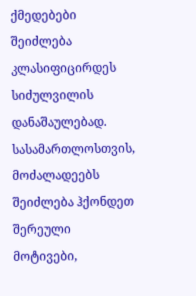ქმედებები შეიძლება კლასიფიცირდეს სიძულვილის დანაშაულებად. სასამართლოსთვის, მოძალადეებს შეიძლება ჰქონდეთ შერეული მოტივები,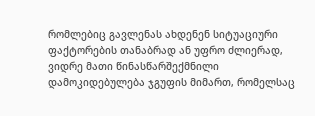რომლებიც გავლენას ახდენენ სიტუაციური ფაქტორების თანაბრად ან უფრო ძლიერად, ვიდრე მათი წინასწარშექმნილი დამოკიდებულება ჯგუფის მიმართ, რომელსაც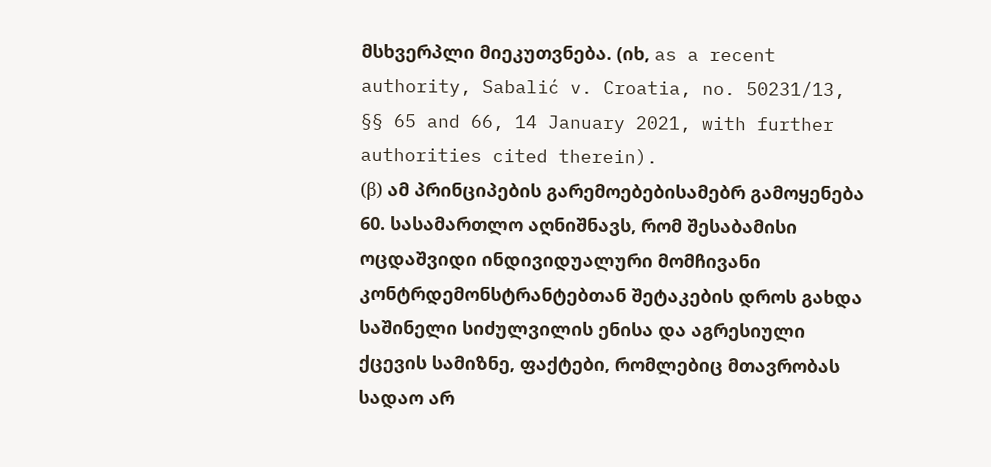მსხვერპლი მიეკუთვნება. (იხ, as a recent authority, Sabalić v. Croatia, no. 50231/13, §§ 65 and 66, 14 January 2021, with further authorities cited therein).
(β) ამ პრინციპების გარემოებებისამებრ გამოყენება
60. სასამართლო აღნიშნავს, რომ შესაბამისი ოცდაშვიდი ინდივიდუალური მომჩივანი კონტრდემონსტრანტებთან შეტაკების დროს გახდა საშინელი სიძულვილის ენისა და აგრესიული ქცევის სამიზნე, ფაქტები, რომლებიც მთავრობას სადაო არ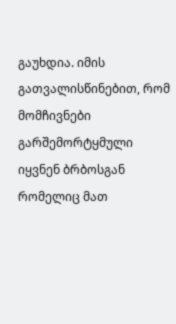გაუხდია. იმის გათვალისწინებით, რომ მომჩივნები გარშემორტყმული იყვნენ ბრბოსგან რომელიც მათ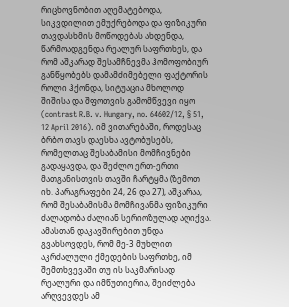რიცხოვნობით აღემატებოდა, სიკვდილით ემუქრებოდა და ფიზიკური თავდასხმის მოწოდებას ახდენდა, წარმოადგენდა რეალურ საფრთხეს, და რომ აშკარად შესამჩნევმა ჰომოფობიურ განწყობებს დამამძიმებელი ფაქტორის როლი ჰქონდა, სიტუაცია მხოლოდ შიშისა და შფოთვის გამომწვევი იყო (contrast R.B. v. Hungary, no. 64602/12, § 51, 12 April 2016). იმ ვითარებაში, როდესაც ბრბო თავს დაესხა ავტობუსებს, რომელთაც შესაბამისი მომჩივნები გადაყავდა, და შეძლო ერთ-ერთი მათგანისთვის თავში ჩარტყმა (ზემოთ იხ. პარაგრაფები 24, 26 და 27), აშკარაა, რომ შესაბამისმა მომჩივანმა ფიზიკური ძალადობა ძალიან სერიოზულად აღიქვა. ამასთან დაკავშირებით უნდა გვახსოვდეს, რომ მე-3 მუხლით აკრძალული ქმედების საფრთხე, იმ შემთხვევაში თუ ის საკმარისად რეალური და იმწუთიერია, შეიძლება არღვევდეს ამ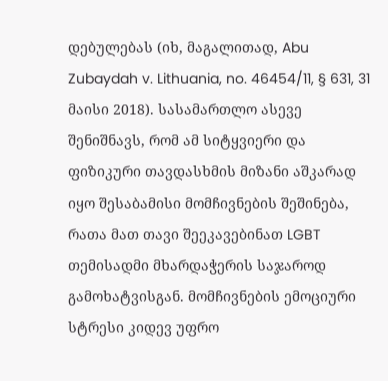დებულებას (იხ, მაგალითად, Abu Zubaydah v. Lithuania, no. 46454/11, § 631, 31 მაისი 2018). სასამართლო ასევე შენიშნავს, რომ ამ სიტყვიერი და ფიზიკური თავდასხმის მიზანი აშკარად იყო შესაბამისი მომჩივნების შეშინება, რათა მათ თავი შეეკავებინათ LGBT თემისადმი მხარდაჭერის საჯაროდ გამოხატვისგან. მომჩივნების ემოციური სტრესი კიდევ უფრო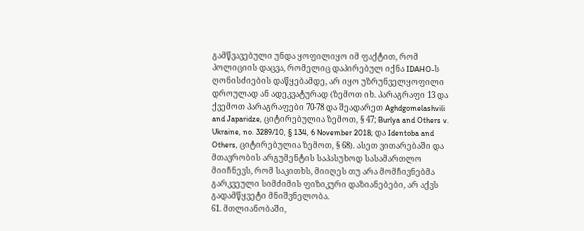გამწვავებული უნდა ყოფილიყო იმ ფაქტით, რომ პოლიციის დაცვა, რომელიც დაპირებულ იქნა IDAHO-ს ღონისძიების დაწყებამდე, არ იყო უზრუნველყოფილი დროულად ან ადეკვატურად (ზემოთ იხ. პარაგრაფი 13 და ქვემოთ პარაგრაფები 70-78 და შეადარეთ Aghdgomelashvili and Japaridze, ციტირებულია ზემოთ, § 47; Burlya and Others v. Ukraine, no. 3289/10, § 134, 6 November 2018; და Identoba and Others, ციტირებულია ზემოთ, § 68). ასეთ ვითარებაში და მთავრობის არგუმენტის საპასუხოდ სასამართლო მიიჩნევს, რომ საკითხს, მიიღეს თუ არა მომჩივნებმა გარკვეული სიმძიმის ფიზიკური დაზიანებები, არ აქვს გადამწყვეტი მნიშვნელობა.
61. მთლიანობაში,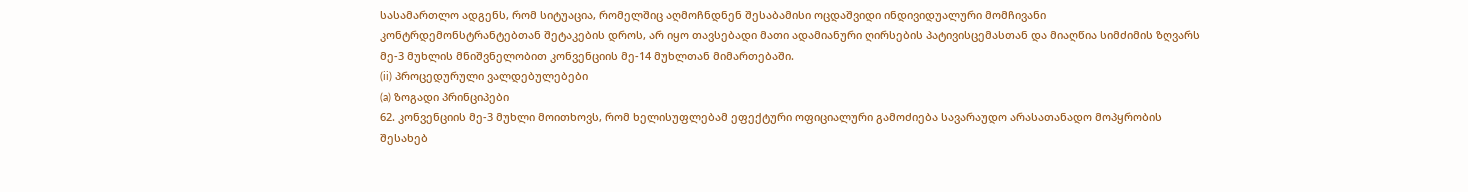სასამართლო ადგენს, რომ სიტუაცია, რომელშიც აღმოჩნდნენ შესაბამისი ოცდაშვიდი ინდივიდუალური მომჩივანი კონტრდემონსტრანტებთან შეტაკების დროს, არ იყო თავსებადი მათი ადამიანური ღირსების პატივისცემასთან და მიაღწია სიმძიმის ზღვარს მე-3 მუხლის მნიშვნელობით კონვენციის მე-14 მუხლთან მიმართებაში.
(ii) პროცედურული ვალდებულებები
(a) ზოგადი პრინციპები
62. კონვენციის მე-3 მუხლი მოითხოვს, რომ ხელისუფლებამ ეფექტური ოფიციალური გამოძიება სავარაუდო არასათანადო მოპყრობის შესახებ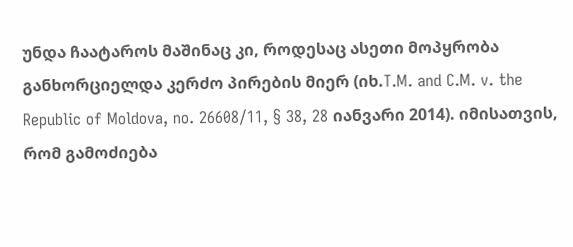უნდა ჩაატაროს მაშინაც კი, როდესაც ასეთი მოპყრობა განხორციელდა კერძო პირების მიერ (იხ.T.M. and C.M. v. the Republic of Moldova, no. 26608/11, § 38, 28 იანვარი 2014). იმისათვის, რომ გამოძიება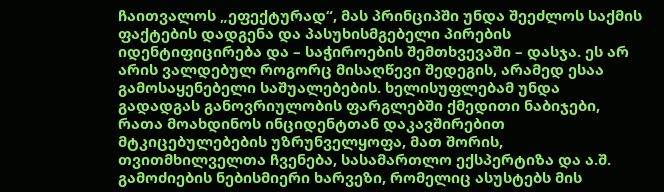ჩაითვალოს „ეფექტურად“, მას პრინციპში უნდა შეეძლოს საქმის ფაქტების დადგენა და პასუხისმგებელი პირების იდენტიფიცირება და – საჭიროების შემთხვევაში – დასჯა. ეს არ არის ვალდებულ როგორც მისაღწევი შედეგის, არამედ ესაა გამოსაყენებელი საშუალებების. ხელისუფლებამ უნდა გადადგას განოვრიულობის ფარგლებში ქმედითი ნაბიჯები, რათა მოახდინოს ინციდენტთან დაკავშირებით მტკიცებულებების უზრუნველყოფა, მათ შორის, თვითმხილველთა ჩვენება, სასამართლო ექსპერტიზა და ა.შ. გამოძიების ნებისმიერი ხარვეზი, რომელიც ასუსტებს მის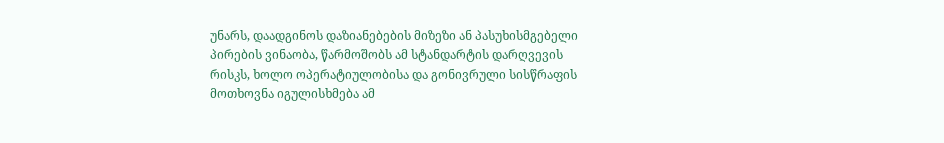უნარს, დაადგინოს დაზიანებების მიზეზი ან პასუხისმგებელი პირების ვინაობა, წარმოშობს ამ სტანდარტის დარღვევის რისკს, ხოლო ოპერატიულობისა და გონივრული სისწრაფის მოთხოვნა იგულისხმება ამ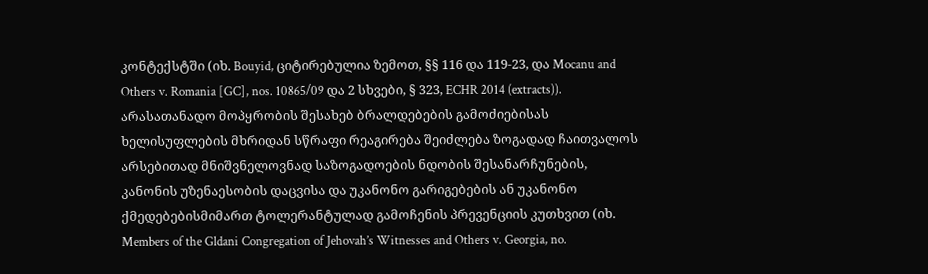კონტექსტში (იხ. Bouyid, ციტირებულია ზემოთ, §§ 116 და 119‑23, და Mocanu and Others v. Romania [GC], nos. 10865/09 და 2 სხვები, § 323, ECHR 2014 (extracts)). არასათანადო მოპყრობის შესახებ ბრალდებების გამოძიებისას ხელისუფლების მხრიდან სწრაფი რეაგირება შეიძლება ზოგადად ჩაითვალოს არსებითად მნიშვნელოვნად საზოგადოების ნდობის შესანარჩუნების, კანონის უზენაესობის დაცვისა და უკანონო გარიგებების ან უკანონო ქმედებებისმიმართ ტოლერანტულად გამოჩენის პრევენციის კუთხვით (იხ. Members of the Gldani Congregation of Jehovah’s Witnesses and Others v. Georgia, no.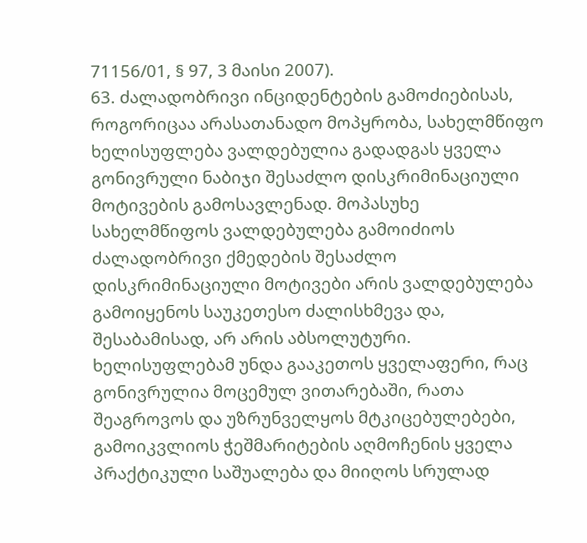71156/01, § 97, 3 მაისი 2007).
63. ძალადობრივი ინციდენტების გამოძიებისას, როგორიცაა არასათანადო მოპყრობა, სახელმწიფო ხელისუფლება ვალდებულია გადადგას ყველა გონივრული ნაბიჯი შესაძლო დისკრიმინაციული მოტივების გამოსავლენად. მოპასუხე სახელმწიფოს ვალდებულება გამოიძიოს ძალადობრივი ქმედების შესაძლო დისკრიმინაციული მოტივები არის ვალდებულება გამოიყენოს საუკეთესო ძალისხმევა და, შესაბამისად, არ არის აბსოლუტური. ხელისუფლებამ უნდა გააკეთოს ყველაფერი, რაც გონივრულია მოცემულ ვითარებაში, რათა შეაგროვოს და უზრუნველყოს მტკიცებულებები, გამოიკვლიოს ჭეშმარიტების აღმოჩენის ყველა პრაქტიკული საშუალება და მიიღოს სრულად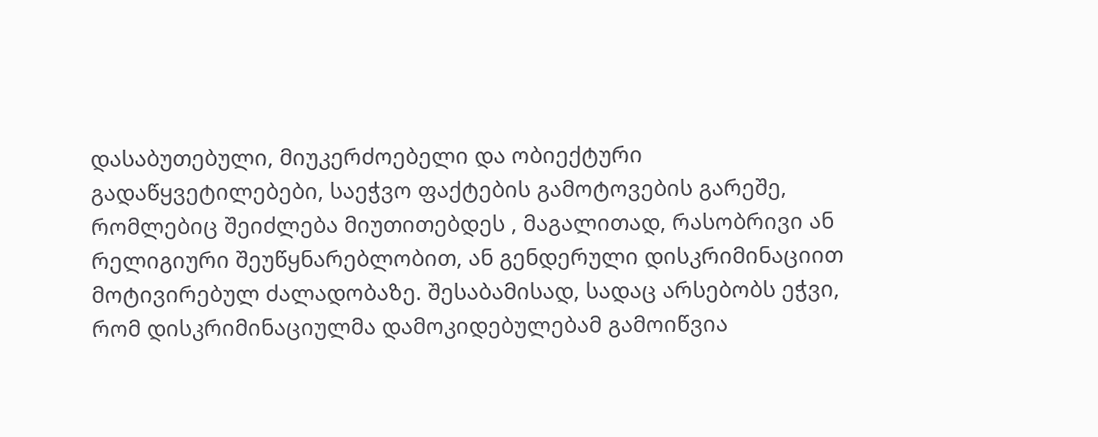დასაბუთებული, მიუკერძოებელი და ობიექტური გადაწყვეტილებები, საეჭვო ფაქტების გამოტოვების გარეშე, რომლებიც შეიძლება მიუთითებდეს , მაგალითად, რასობრივი ან რელიგიური შეუწყნარებლობით, ან გენდერული დისკრიმინაციით მოტივირებულ ძალადობაზე. შესაბამისად, სადაც არსებობს ეჭვი, რომ დისკრიმინაციულმა დამოკიდებულებამ გამოიწვია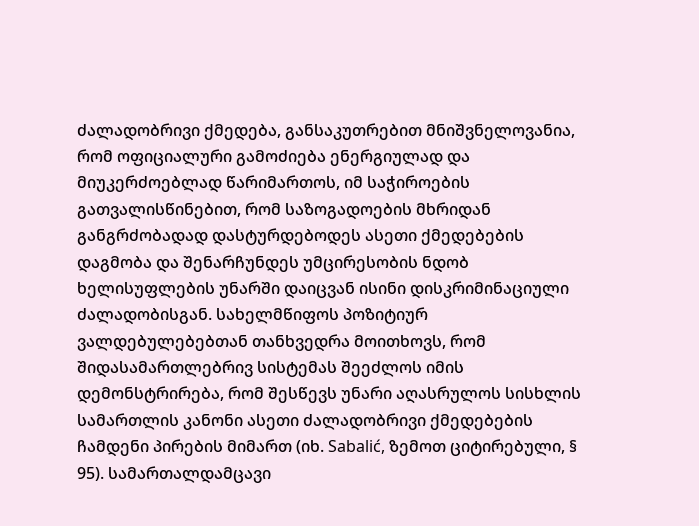ძალადობრივი ქმედება, განსაკუთრებით მნიშვნელოვანია, რომ ოფიციალური გამოძიება ენერგიულად და მიუკერძოებლად წარიმართოს, იმ საჭიროების გათვალისწინებით, რომ საზოგადოების მხრიდან განგრძობადად დასტურდებოდეს ასეთი ქმედებების დაგმობა და შენარჩუნდეს უმცირესობის ნდობ ხელისუფლების უნარში დაიცვან ისინი დისკრიმინაციული ძალადობისგან. სახელმწიფოს პოზიტიურ ვალდებულებებთან თანხვედრა მოითხოვს, რომ შიდასამართლებრივ სისტემას შეეძლოს იმის დემონსტრირება, რომ შესწევს უნარი აღასრულოს სისხლის სამართლის კანონი ასეთი ძალადობრივი ქმედებების ჩამდენი პირების მიმართ (იხ. Sabalić, ზემოთ ციტირებული, § 95). სამართალდამცავი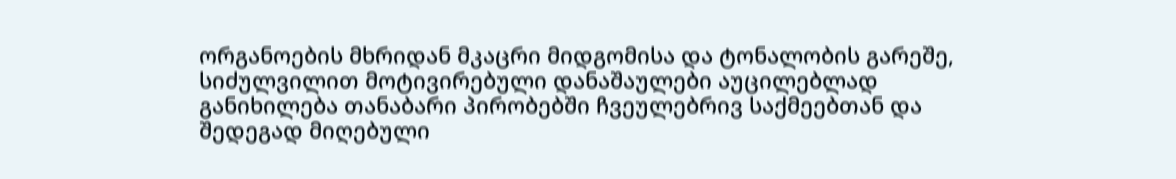ორგანოების მხრიდან მკაცრი მიდგომისა და ტონალობის გარეშე, სიძულვილით მოტივირებული დანაშაულები აუცილებლად განიხილება თანაბარი პირობებში ჩვეულებრივ საქმეებთან და შედეგად მიღებული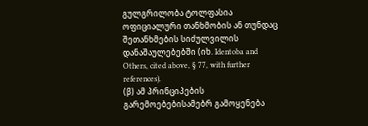გულგრილობა ტოლფასია ოფიციალური თანხმობის ან თუნდაც შეთანხმების სიძულვილის დანაშაულებებში (იხ. Identoba and Others, cited above, § 77, with further references).
(β) ამ პრინციპების გარემოებებისამებრ გამოყენება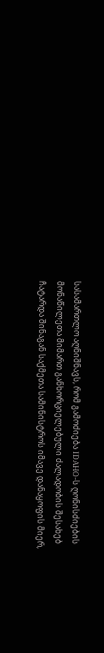სასამართლო აღნიშნავს, რომ გამოძიება IDAHO-ს ღონისძიების მონაწილეთა მიმართ განხორციელებული ძალადობის შესახებ ჩატარდა შინაგან საქმეთა სამინისტროს იმავე დანაყოფის მიერ,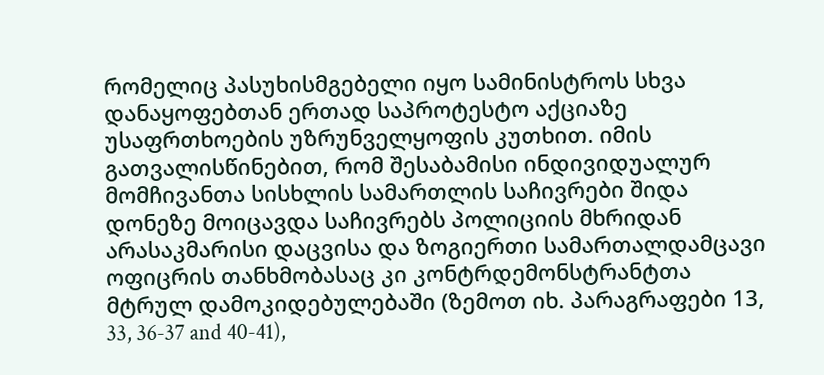რომელიც პასუხისმგებელი იყო სამინისტროს სხვა დანაყოფებთან ერთად საპროტესტო აქციაზე უსაფრთხოების უზრუნველყოფის კუთხით. იმის გათვალისწინებით, რომ შესაბამისი ინდივიდუალურ მომჩივანთა სისხლის სამართლის საჩივრები შიდა დონეზე მოიცავდა საჩივრებს პოლიციის მხრიდან არასაკმარისი დაცვისა და ზოგიერთი სამართალდამცავი ოფიცრის თანხმობასაც კი კონტრდემონსტრანტთა მტრულ დამოკიდებულებაში (ზემოთ იხ. პარაგრაფები 13, 33, 36-37 and 40-41),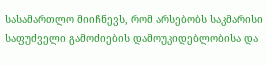სასამართლო მიიჩნევს, რომ არსებობს საკმარისი საფუძველი გამოძიების დამოუკიდებლობისა და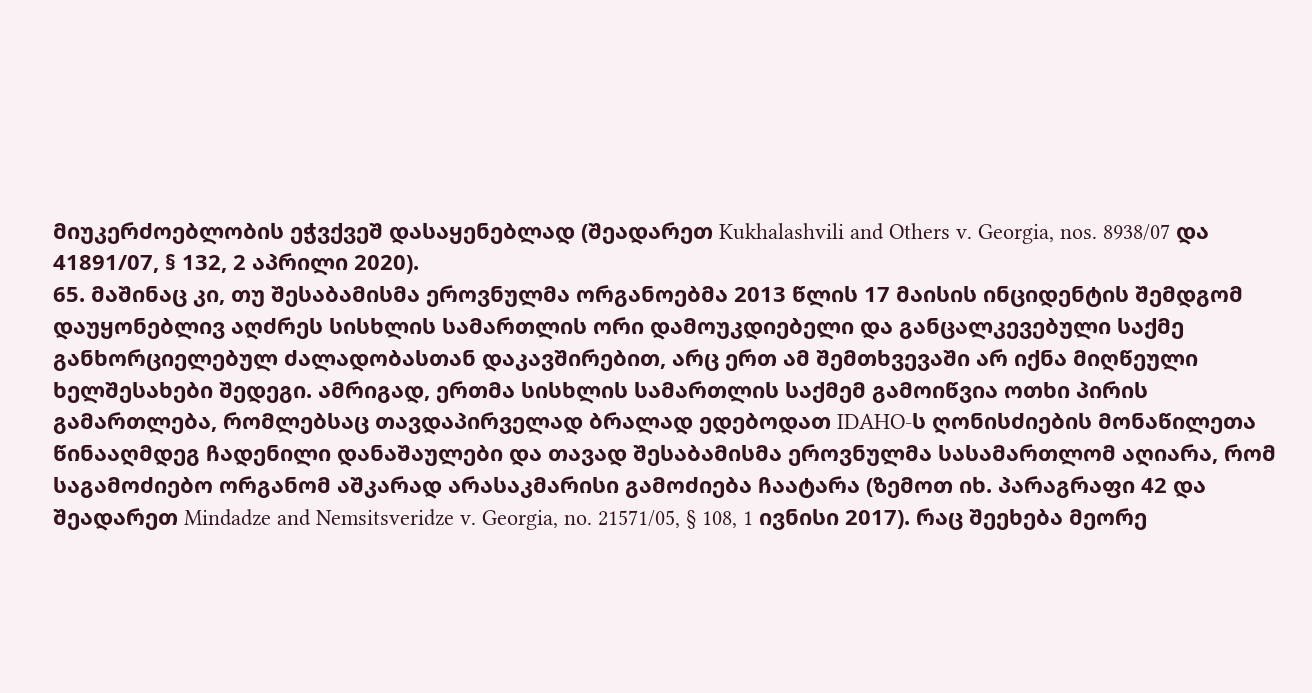მიუკერძოებლობის ეჭვქვეშ დასაყენებლად (შეადარეთ Kukhalashvili and Others v. Georgia, nos. 8938/07 და 41891/07, § 132, 2 აპრილი 2020).
65. მაშინაც კი, თუ შესაბამისმა ეროვნულმა ორგანოებმა 2013 წლის 17 მაისის ინციდენტის შემდგომ დაუყონებლივ აღძრეს სისხლის სამართლის ორი დამოუკდიებელი და განცალკევებული საქმე განხორციელებულ ძალადობასთან დაკავშირებით, არც ერთ ამ შემთხვევაში არ იქნა მიღწეული ხელშესახები შედეგი. ამრიგად, ერთმა სისხლის სამართლის საქმემ გამოიწვია ოთხი პირის გამართლება, რომლებსაც თავდაპირველად ბრალად ედებოდათ IDAHO-ს ღონისძიების მონაწილეთა წინააღმდეგ ჩადენილი დანაშაულები და თავად შესაბამისმა ეროვნულმა სასამართლომ აღიარა, რომ საგამოძიებო ორგანომ აშკარად არასაკმარისი გამოძიება ჩაატარა (ზემოთ იხ. პარაგრაფი 42 და შეადარეთ Mindadze and Nemsitsveridze v. Georgia, no. 21571/05, § 108, 1 ივნისი 2017). რაც შეეხება მეორე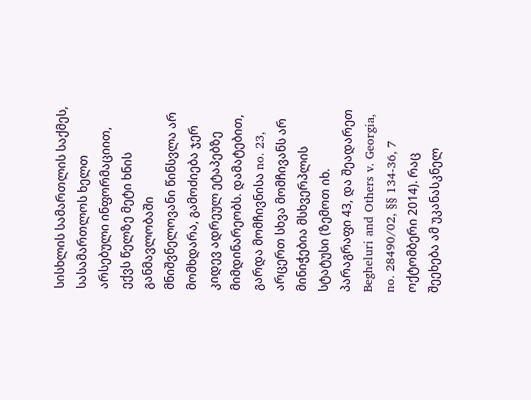სისხლის სამართლის საქმეს, სასამართლოს ხელთ არსებული ინფორმაციით, ექვს წელზე მეტი ხნის განმავლობაში მნიშვნელოვანი წინსვლა არ მომხდარა, გამოძიება ჯერ კიდევ ადრეულ ეტაპებზე მიმდინარეობს. დამატებით, გარდა მომჩივნისა no. 23, არცერთ სხვა მომჩივანს არ მინიჭებია მსხვერპლის სტატუსი (ზემოთ იხ. პარაგრაფი 43, და შეადარეთ Begheluri and Others v. Georgia, no. 28490/02, §§ 134-36, 7 ოქტომბერი 2014). რაც შეეხება ამ უკანასკნელ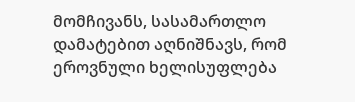მომჩივანს, სასამართლო დამატებით აღნიშნავს, რომ ეროვნული ხელისუფლება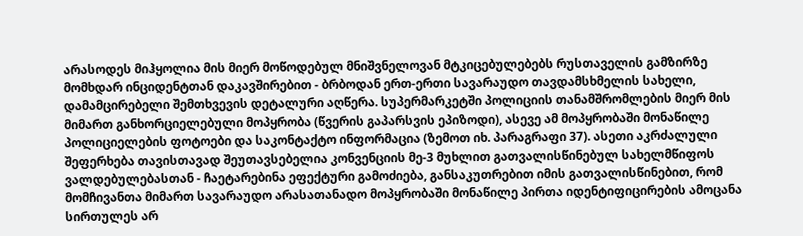არასოდეს მიჰყოლია მის მიერ მოწოდებულ მნიშვნელოვან მტკიცებულებებს რუსთაველის გამზირზე მომხდარ ინციდენტთან დაკავშირებით - ბრბოდან ერთ-ერთი სავარაუდო თავდამსხმელის სახელი, დამამცირებელი შემთხვევის დეტალური აღწერა. სუპერმარკეტში პოლიციის თანამშრომლების მიერ მის მიმართ განხორციელებული მოპყრობა (წვერის გაპარსვის ეპიზოდი), ასევე ამ მოპყრობაში მონაწილე პოლიციელების ფოტოები და საკონტაქტო ინფორმაცია (ზემოთ იხ. პარაგრაფი 37). ასეთი აკრძალული შეფერხება თავისთავად შეუთავსებელია კონვენციის მე-3 მუხლით გათვალისწინებულ სახელმწიფოს ვალდებულებასთან - ჩაეტარებინა ეფექტური გამოძიება, განსაკუთრებით იმის გათვალისწინებით, რომ მომჩივანთა მიმართ სავარაუდო არასათანადო მოპყრობაში მონაწილე პირთა იდენტიფიცირების ამოცანა სირთულეს არ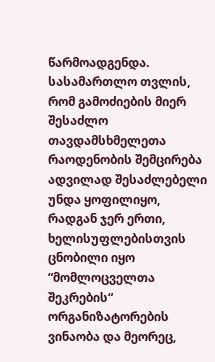წარმოადგენდა. სასამართლო თვლის, რომ გამოძიების მიერ შესაძლო თავდამსხმელეთა რაოდენობის შემცირება ადვილად შესაძლებელი უნდა ყოფილიყო, რადგან ჯერ ერთი, ხელისუფლებისთვის ცნობილი იყო “მომლოცველთა შეკრების“ ორგანიზატორების ვინაობა და მეორეც,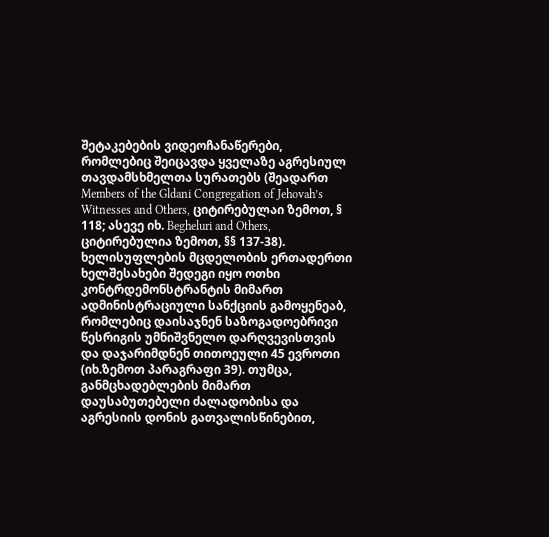შეტაკებების ვიდეოჩანაწერები, რომლებიც შეიცავდა ყველაზე აგრესიულ თავდამსხმელთა სურათებს (შეადართ Members of the Gldani Congregation of Jehovah’s Witnesses and Others, ციტირებულაი ზემოთ, § 118; ასევე იხ. Begheluri and Others, ციტირებულია ზემოთ, §§ 137-38). ხელისუფლების მცდელობის ერთადერთი ხელშესახები შედეგი იყო ოთხი კონტრდემონსტრანტის მიმართ ადმინისტრაციული სანქციის გამოყენეაბ, რომლებიც დაისაჯნენ საზოგადოებრივი წესრიგის უმნიშვნელო დარღვევისთვის და დაჯარიმდნენ თითოეული 45 ევროთი (იხ.ზემოთ პარაგრაფი 39). თუმცა, განმცხადებლების მიმართ დაუსაბუთებელი ძალადობისა და აგრესიის დონის გათვალისწინებით,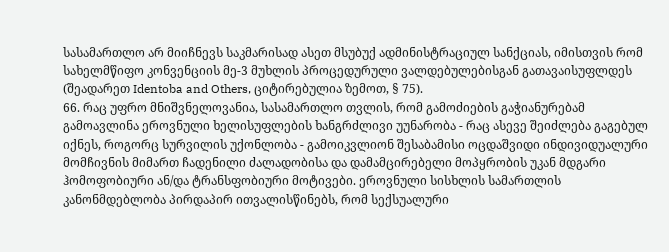სასამართლო არ მიიჩნევს საკმარისად ასეთ მსუბუქ ადმინისტრაციულ სანქციას, იმისთვის რომ სახელმწიფო კონვენციის მე-3 მუხლის პროცედურული ვალდებულებისგან გათავაისუფლდეს (შეადარეთ Identoba and Others, ციტირებულია ზემოთ, § 75).
66. რაც უფრო მნიშვნელოვანია, სასამართლო თვლის, რომ გამოძიების გაჭიანურებამ გამოავლინა ეროვნული ხელისუფლების ხანგრძლივი უუნარობა - რაც ასევე შეიძლება გაგებულ იქნეს, როგორც სურვილის უქონლობა - გამოიკვლიონ შესაბამისი ოცდაშვიდი ინდივიდუალური მომჩივნის მიმართ ჩადენილი ძალადობისა და დამამცირებელი მოპყრობის უკან მდგარი ჰომოფობიური ან/და ტრანსფობიური მოტივები. ეროვნული სისხლის სამართლის კანონმდებლობა პირდაპირ ითვალისწინებს, რომ სექსუალური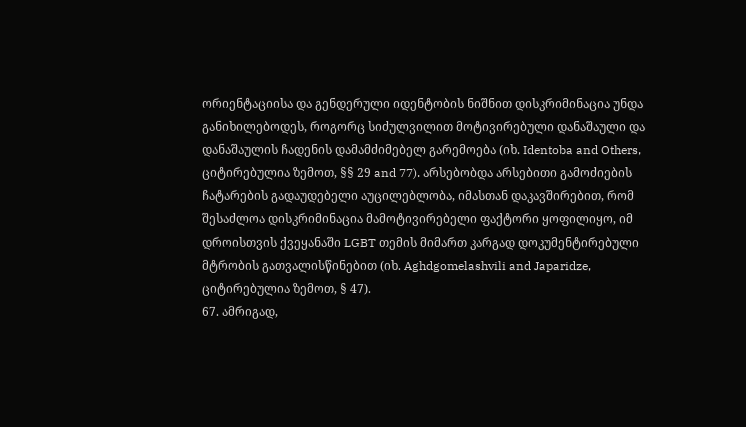ორიენტაციისა და გენდერული იდენტობის ნიშნით დისკრიმინაცია უნდა განიხილებოდეს, როგორც სიძულვილით მოტივირებული დანაშაული და დანაშაულის ჩადენის დამამძიმებელ გარემოება (იხ. Identoba and Others, ციტირებულია ზემოთ, §§ 29 and 77). არსებობდა არსებითი გამოძიების ჩატარების გადაუდებელი აუცილებლობა, იმასთან დაკავშირებით, რომ შესაძლოა დისკრიმინაცია მამოტივირებელი ფაქტორი ყოფილიყო, იმ დროისთვის ქვეყანაში LGBT თემის მიმართ კარგად დოკუმენტირებული მტრობის გათვალისწინებით (იხ. Aghdgomelashvili and Japaridze, ციტირებულია ზემოთ, § 47).
67. ამრიგად,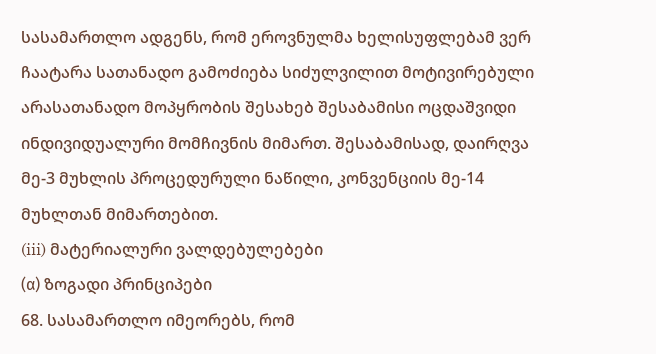სასამართლო ადგენს, რომ ეროვნულმა ხელისუფლებამ ვერ ჩაატარა სათანადო გამოძიება სიძულვილით მოტივირებული არასათანადო მოპყრობის შესახებ შესაბამისი ოცდაშვიდი ინდივიდუალური მომჩივნის მიმართ. შესაბამისად, დაირღვა მე-3 მუხლის პროცედურული ნაწილი, კონვენციის მე-14 მუხლთან მიმართებით.
(iii) მატერიალური ვალდებულებები
(α) ზოგადი პრინციპები
68. სასამართლო იმეორებს, რომ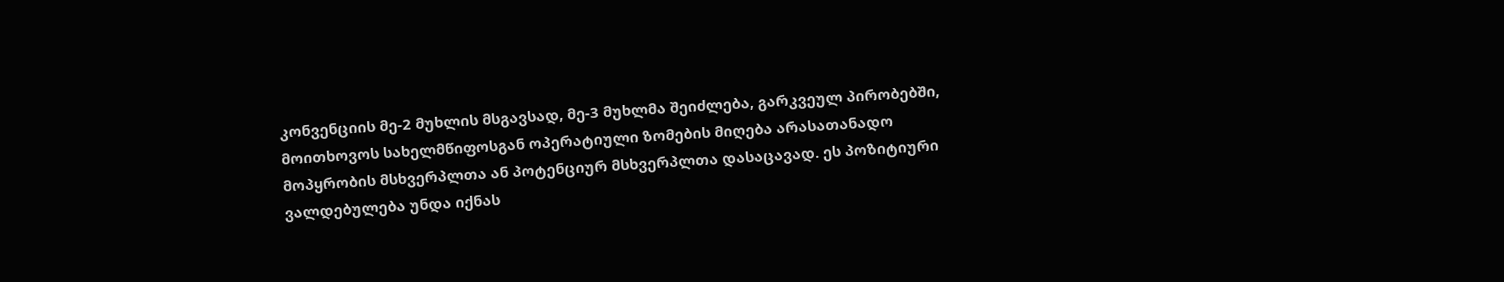კონვენციის მე-2 მუხლის მსგავსად, მე-3 მუხლმა შეიძლება, გარკვეულ პირობებში, მოითხოვოს სახელმწიფოსგან ოპერატიული ზომების მიღება არასათანადო მოპყრობის მსხვერპლთა ან პოტენციურ მსხვერპლთა დასაცავად. ეს პოზიტიური ვალდებულება უნდა იქნას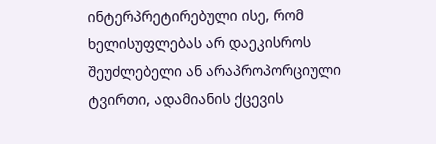ინტერპრეტირებული ისე, რომ ხელისუფლებას არ დაეკისროს შეუძლებელი ან არაპროპორციული ტვირთი, ადამიანის ქცევის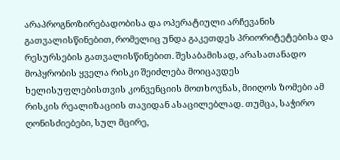არაპროგნოზირებადობისა და ოპერატიული არჩევანის გათვალისწინებით, რომელიც უნდა გაკეთდეს პრიორიტეტებისა და რესურსების გათვალისწინებით. შესაბამისად, არასათანადო მოპყრობის ყველა რისკი შეიძლება მოიცავდეს ხელისუფლებისთვის კონვენციის მოთხოვნას, მიიღოს ზომები ამ რისკის რეალიზაციის თავიდან ასაცილებლად. თუმცა, საჭირო ღონისძიებები, სულ მცირე,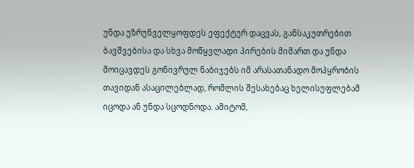უნდა უზრუნველყოფდეს ეფექტურ დაცვას, განსაკუთრებით ბავშვებისა და სხვა მოწყვლადი პირების მიმართ და უნდა მოიცავდეს გონივრულ ნაბიჯებს იმ არასათანადო მოპყრობის თავიდან ასაცილებლად, რომლის შესახებაც ხელისუფლებამ იცოდა ან უნდა სცოდნოდა. ამიტომ,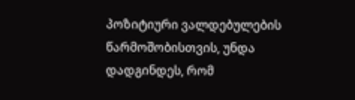პოზიტიური ვალდებულების წარმოშობისთვის, უნდა დადგინდეს, რომ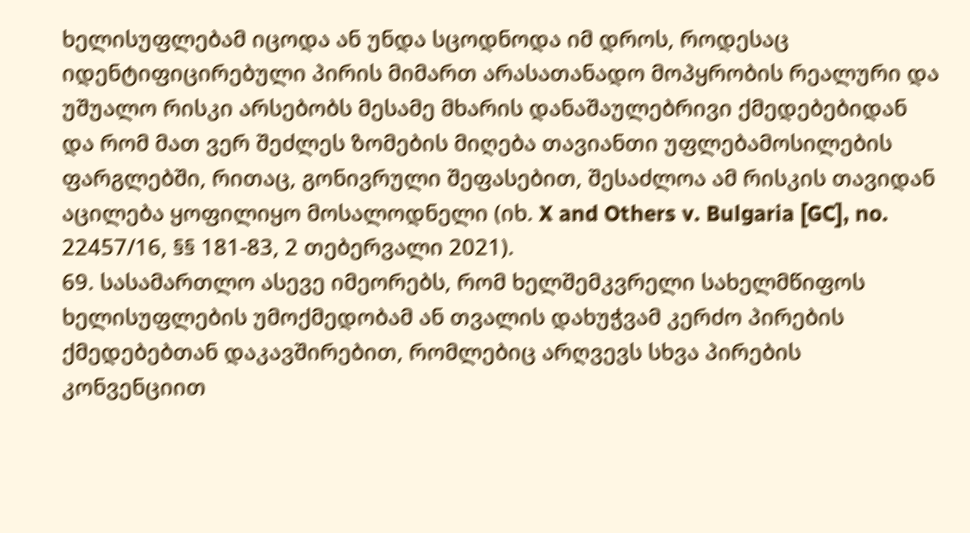ხელისუფლებამ იცოდა ან უნდა სცოდნოდა იმ დროს, როდესაც იდენტიფიცირებული პირის მიმართ არასათანადო მოპყრობის რეალური და უშუალო რისკი არსებობს მესამე მხარის დანაშაულებრივი ქმედებებიდან და რომ მათ ვერ შეძლეს ზომების მიღება თავიანთი უფლებამოსილების ფარგლებში, რითაც, გონივრული შეფასებით, შესაძლოა ამ რისკის თავიდან აცილება ყოფილიყო მოსალოდნელი (იხ. X and Others v. Bulgaria [GC], no. 22457/16, §§ 181-83, 2 თებერვალი 2021).
69. სასამართლო ასევე იმეორებს, რომ ხელშემკვრელი სახელმწიფოს ხელისუფლების უმოქმედობამ ან თვალის დახუჭვამ კერძო პირების ქმედებებთან დაკავშირებით, რომლებიც არღვევს სხვა პირების კონვენციით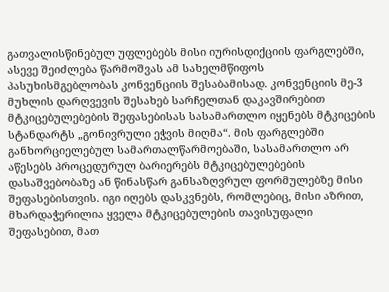გათვალისწინებულ უფლებებს მისი იურისდიქციის ფარგლებში, ასევე შეიძლება წარმოშვას ამ სახელმწიფოს პასუხისმგებლობას კონვენციის შესაბამისად. კონვენციის მე-3 მუხლის დარღვევის შესახებ სარჩელთან დაკავშირებით მტკიცებულებების შეფასებისას სასამართლო იყენებს მტკიცების სტანდარტს „გონივრული ეჭვის მიღმა“. მის ფარგლებში განხორციელებულ სამართალწარმოებაში, სასამართლო არ აწესებს პროცედურულ ბარიერებს მტკიცებულებების დასაშვებობაზე ან წინასწარ განსაზღვრულ ფორმულებზე მისი შეფასებისთვის. იგი იღებს დასკვნებს, რომლებიც, მისი აზრით, მხარდაჭერილია ყველა მტკიცებულების თავისუფალი შეფასებით, მათ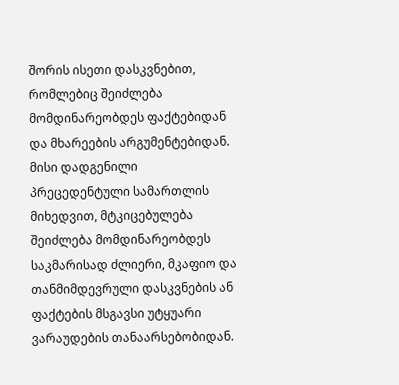შორის ისეთი დასკვნებით, რომლებიც შეიძლება მომდინარეობდეს ფაქტებიდან და მხარეების არგუმენტებიდან. მისი დადგენილი პრეცედენტული სამართლის მიხედვით, მტკიცებულება შეიძლება მომდინარეობდეს საკმარისად ძლიერი, მკაფიო და თანმიმდევრული დასკვნების ან ფაქტების მსგავსი უტყუარი ვარაუდების თანაარსებობიდან.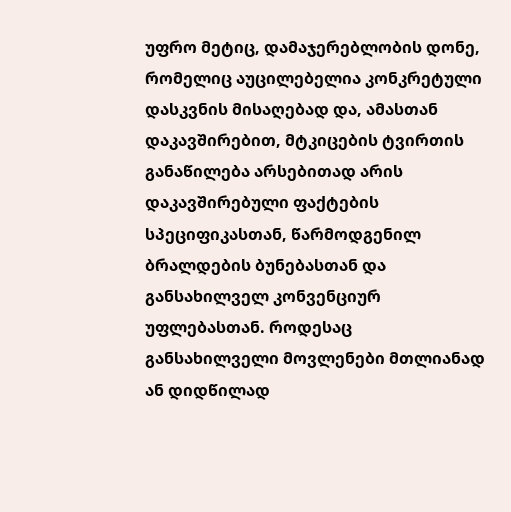უფრო მეტიც, დამაჯერებლობის დონე, რომელიც აუცილებელია კონკრეტული დასკვნის მისაღებად და, ამასთან დაკავშირებით, მტკიცების ტვირთის განაწილება არსებითად არის დაკავშირებული ფაქტების სპეციფიკასთან, წარმოდგენილ ბრალდების ბუნებასთან და განსახილველ კონვენციურ უფლებასთან. როდესაც განსახილველი მოვლენები მთლიანად ან დიდწილად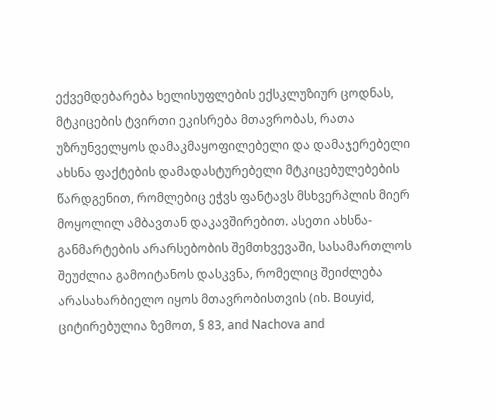ექვემდებარება ხელისუფლების ექსკლუზიურ ცოდნას, მტკიცების ტვირთი ეკისრება მთავრობას, რათა უზრუნველყოს დამაკმაყოფილებელი და დამაჯერებელი ახსნა ფაქტების დამადასტურებელი მტკიცებულებების წარდგენით, რომლებიც ეჭვს ფანტავს მსხვერპლის მიერ მოყოლილ ამბავთან დაკავშირებით. ასეთი ახსნა-განმარტების არარსებობის შემთხვევაში, სასამართლოს შეუძლია გამოიტანოს დასკვნა, რომელიც შეიძლება არასახარბიელო იყოს მთავრობისთვის (იხ. Bouyid, ციტირებულია ზემოთ, § 83, and Nachova and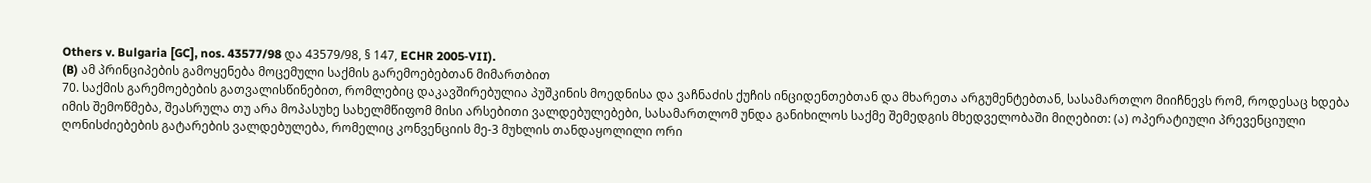Others v. Bulgaria [GC], nos. 43577/98 და 43579/98, § 147, ECHR 2005‑VII).
(B) ამ პრინციპების გამოყენება მოცემული საქმის გარემოებებთან მიმართბით
70. საქმის გარემოებების გათვალისწინებით, რომლებიც დაკავშირებულია პუშკინის მოედნისა და ვაჩნაძის ქუჩის ინციდენთებთან და მხარეთა არგუმენტებთან, სასამართლო მიიჩნევს რომ, როდესაც ხდება იმის შემოწმება, შეასრულა თუ არა მოპასუხე სახელმწიფომ მისი არსებითი ვალდებულებები, სასამართლომ უნდა განიხილოს საქმე შემედგის მხედველობაში მიღებით: (ა) ოპერატიული პრევენციული ღონისძიებების გატარების ვალდებულება, რომელიც კონვენციის მე-3 მუხლის თანდაყოლილი ორი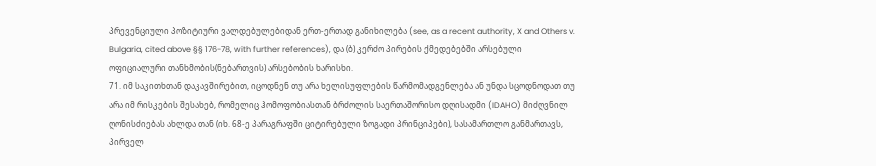პრევენციული პოზიტიური ვალდებულებიდან ერთ-ერთად განიხილება (see, as a recent authority, X and Others v. Bulgaria, cited above §§ 176-78, with further references), და (ბ) კერძო პირების ქმედებებში არსებული ოფიციალური თანხმობის(ნებართვის) არსებობის ხარისხი.
71. იმ საკითხთან დაკავშირებით, იცოდნენ თუ არა ხელისუფლების წარმომადგენლება ან უნდა სცოდნოდათ თუ არა იმ რისკების შესახებ, რომელიც ჰომოფობიასთან ბრძოლის საერთაშორისო დღისადმი (IDAHO) მიძღვნილ ღონისძიებას ახლდა თან (იხ. 68-ე პარაგრაფში ციტირებული ზოგადი პრინციპები), სასამართლო განმართავს, პირველ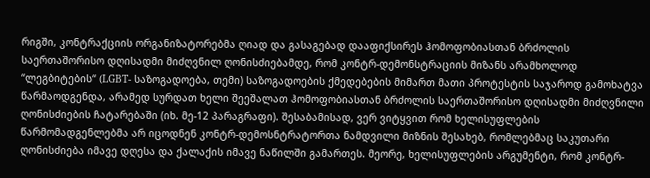რიგში, კონტრაქციის ორგანიზატორებმა ღიად და გასაგებად დააფიქსირეს ჰომოფობიასთან ბრძოლის საერთაშორისო დღისადმი მიძღვნილ ღონისძიებამდე, რომ კონტრ-დემონსტრაციის მიზანს არამხოლოდ “ლეგბიტების“ (LGBT- საზოგადოება, თემი) საზოგადოების ქმედებების მიმართ მათი პროტესტის საჯაროდ გამოხატვა წარმაოდგენდა, არამედ სურდათ ხელი შეეშალათ ჰომოფობიასთან ბრძოლის საერთაშორისო დღისადმი მიძღვნილი ღონისძიების ჩატარებაში (იხ. მე-12 პარაგრაფი). შესაბამისად, ვერ ვიტყვით რომ ხელისუფლების წარმომადგენლებმა არ იცოდნენ კონტრ-დემოსნტრატორთა ნამდვილი მიზნის შესახებ, რომლებმაც საკუთარი ღონისძიება იმავე დღესა და ქალაქის იმავე ნაწილში გამართეს. მეორე, ხელისუფლების არგუმენტი, რომ კონტრ-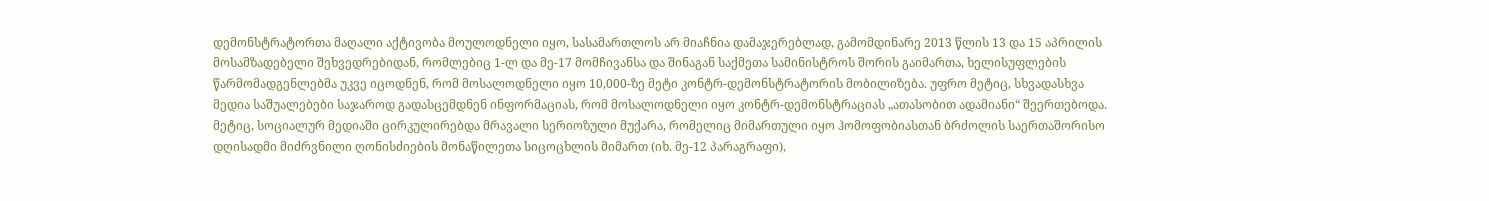დემონსტრატორთა მაღალი აქტივობა მოულოდნელი იყო, სასამართლოს არ მიაჩნია დამაჯერებლად, გამომდინარე 2013 წლის 13 და 15 აპრილის მოსამზადებელი შეხვედრებიდან, რომლებიც 1-ლ და მე-17 მომჩივანსა და შინაგან საქმეთა სამინისტროს შორის გაიმართა, ხელისუფლების წარმომადგენლებმა უკვე იცოდნენ, რომ მოსალოდნელი იყო 10,000-ზე მეტი კონტრ-დემონსტრატორის მობილიზება. უფრო მეტიც, სხვადასხვა მედია საშუალებები საჯაროდ გადასცემდნენ ინფორმაციას, რომ მოსალოდნელი იყო კონტრ-დემონსტრაციას „ათასობით ადამიანი“ შეერთებოდა.
მეტიც, სოციალურ მედიაში ცირკულირებდა მრავალი სერიოზული მუქარა, რომელიც მიმართული იყო ჰომოფობიასთან ბრძოლის საერთაშორისო დღისადმი მიძრვნილი ღონისძიების მონაწილეთა სიცოცხლის მიმართ (იხ. მე-12 პარაგრაფი),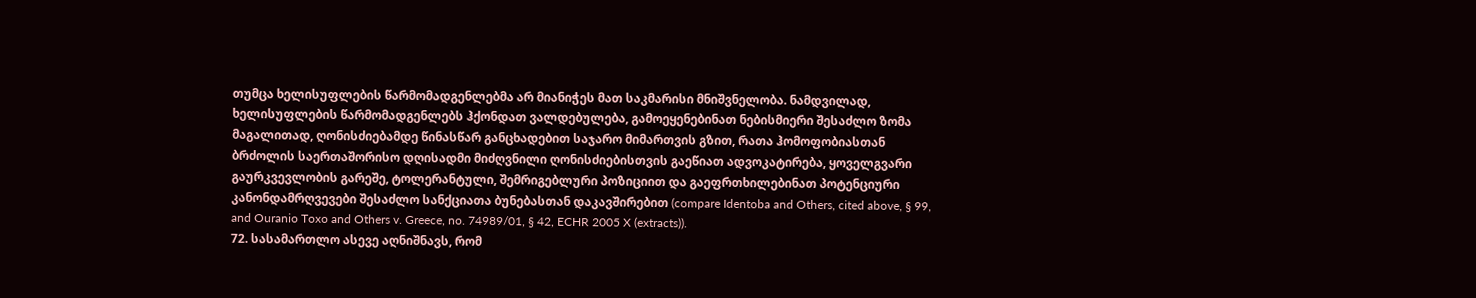თუმცა ხელისუფლების წარმომადგენლებმა არ მიანიჭეს მათ საკმარისი მნიშვნელობა. ნამდვილად, ხელისუფლების წარმომადგენლებს ჰქონდათ ვალდებულება, გამოეყენებინათ ნებისმიერი შესაძლო ზომა მაგალითად, ღონისძიებამდე წინასწარ განცხადებით საჯარო მიმართვის გზით, რათა ჰომოფობიასთან ბრძოლის საერთაშორისო დღისადმი მიძღვნილი ღონისძიებისთვის გაეწიათ ადვოკატირება, ყოველგვარი გაურკვევლობის გარეშე, ტოლერანტული, შემრიგებლური პოზიციით და გაეფრთხილებინათ პოტენციური კანონდამრღვევები შესაძლო სანქციათა ბუნებასთან დაკავშირებით (compare Identoba and Others, cited above, § 99, and Ouranio Toxo and Others v. Greece, no. 74989/01, § 42, ECHR 2005 X (extracts)).
72. სასამართლო ასევე აღნიშნავს, რომ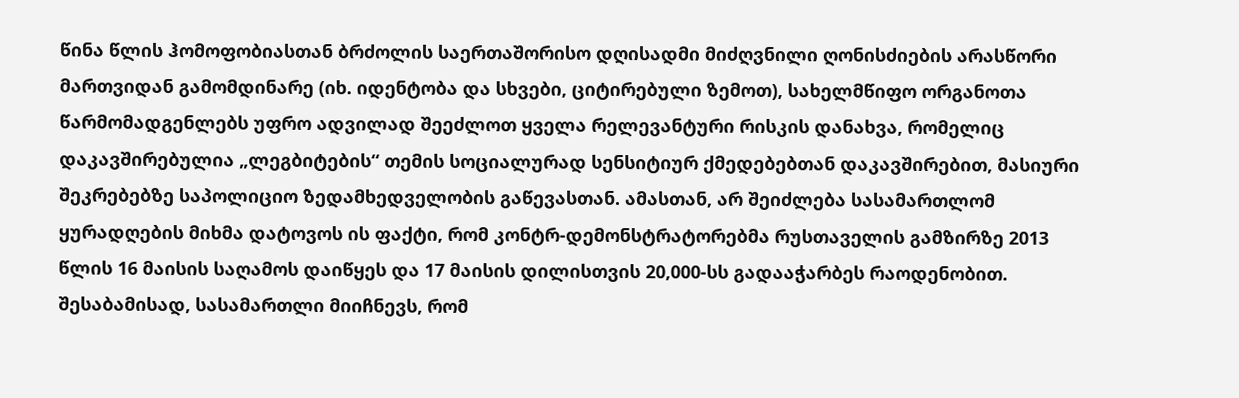წინა წლის ჰომოფობიასთან ბრძოლის საერთაშორისო დღისადმი მიძღვნილი ღონისძიების არასწორი მართვიდან გამომდინარე (იხ. იდენტობა და სხვები, ციტირებული ზემოთ), სახელმწიფო ორგანოთა წარმომადგენლებს უფრო ადვილად შეეძლოთ ყველა რელევანტური რისკის დანახვა, რომელიც დაკავშირებულია „ლეგბიტების“ თემის სოციალურად სენსიტიურ ქმედებებთან დაკავშირებით, მასიური შეკრებებზე საპოლიციო ზედამხედველობის გაწევასთან. ამასთან, არ შეიძლება სასამართლომ ყურადღების მიხმა დატოვოს ის ფაქტი, რომ კონტრ-დემონსტრატორებმა რუსთაველის გამზირზე 2013 წლის 16 მაისის საღამოს დაიწყეს და 17 მაისის დილისთვის 20,000-სს გადააჭარბეს რაოდენობით. შესაბამისად, სასამართლი მიიჩნევს, რომ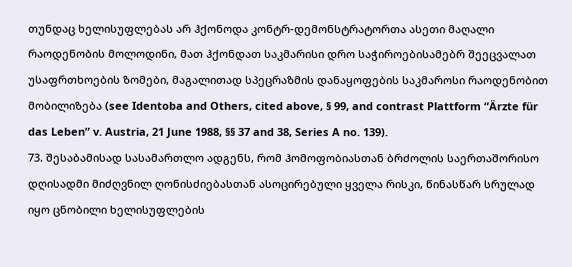თუნდაც ხელისუფლებას არ ჰქონოდა კონტრ-დემონსტრატორთა ასეთი მაღალი რაოდენობის მოლოდინი, მათ ჰქონდათ საკმარისი დრო საჭიროებისამებრ შეეცვალათ უსაფრთხოების ზომები, მაგალითად სპეცრაზმის დანაყოფების საკმაროსი რაოდენობით მობილიზება (see Identoba and Others, cited above, § 99, and contrast Plattform “Ärzte für das Leben” v. Austria, 21 June 1988, §§ 37 and 38, Series A no. 139).
73. შესაბამისად სასამართლო ადგენს, რომ ჰომოფობიასთან ბრძოლის საერთაშორისო დღისადმი მიძღვნილ ღონისძიებასთან ასოცირებული ყველა რისკი, წინასწარ სრულად იყო ცნობილი ხელისუფლების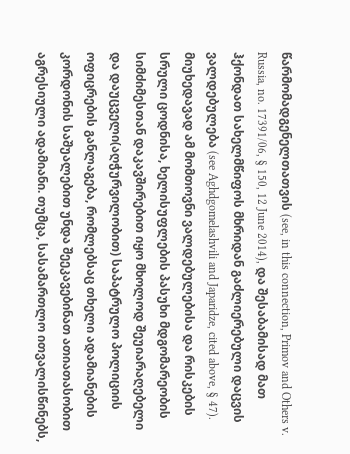წარმომადგენელთათვის (see, in this connection, Primov and Others v. Russia, no. 17391/06, § 150, 12 June 2014), და შესაბამისად მათ ჰქონდათ სახელმწიფოს მხრიდან გაძლიერებული დაცვის ვალდებულება (see Aghdgomelashvili and Japaridze, cited above, § 47). მიუხედავად ამ მომთოვნი ვალდებულებისა და რისკების სრული ცოდნისა, ხელისუფლების პასუხი მდგომარეობის სიმძიმესთან დაკავშირებით იყო მხოლოდ შეუიარაღებელი და დაუცველი(აღჭურვილობით) საპატრულო პოლიციის ოფიცრების განლაგება, რომლებსაც თხელი ადამიანების კორდონის საშუალებით უნდა შეეკავებინათ ათიათასობით აგრესიული ადამიანი. თუმცა, სასამართლო ითვალისწინებს,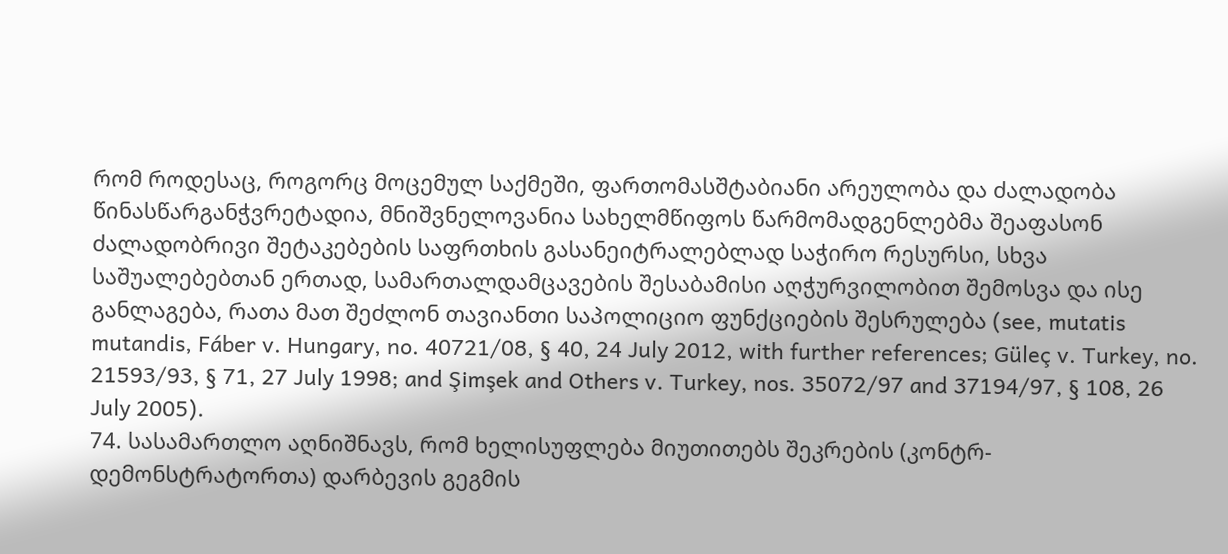რომ როდესაც, როგორც მოცემულ საქმეში, ფართომასშტაბიანი არეულობა და ძალადობა წინასწარგანჭვრეტადია, მნიშვნელოვანია სახელმწიფოს წარმომადგენლებმა შეაფასონ ძალადობრივი შეტაკებების საფრთხის გასანეიტრალებლად საჭირო რესურსი, სხვა საშუალებებთან ერთად, სამართალდამცავების შესაბამისი აღჭურვილობით შემოსვა და ისე განლაგება, რათა მათ შეძლონ თავიანთი საპოლიციო ფუნქციების შესრულება (see, mutatis mutandis, Fáber v. Hungary, no. 40721/08, § 40, 24 July 2012, with further references; Güleç v. Turkey, no. 21593/93, § 71, 27 July 1998; and Şimşek and Others v. Turkey, nos. 35072/97 and 37194/97, § 108, 26 July 2005).
74. სასამართლო აღნიშნავს, რომ ხელისუფლება მიუთითებს შეკრების (კონტრ-დემონსტრატორთა) დარბევის გეგმის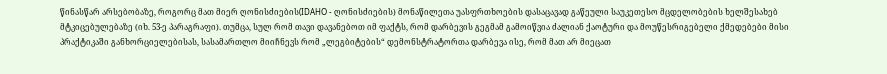წინასწარ არსებობაზე, როგორც მათ მიერ ღონისძიების(IDAHO - ღონისძიების) მონაწილეთა უასფრთხოების დასაცავად გაწეული საუკეთესო მცდელობების ხელშესახებ მტკიცებულებაზე (იხ. 53-ე პარაგრაფი). თუმცა, სულ რომ თავი დავანებოთ იმ ფაქტს, რომ დარბევის გეგმამ გამოიწვია ძალიან ქაოტური და მოუწესრიგებელი ქმედებები მისი პრაქტიკაში განხორციელებისას, სასამართლო მიიჩნევს რომ „ლეგბიტების“ დემონსტრატორთა დარბევა ისე, რომ მათ არ მიეცათ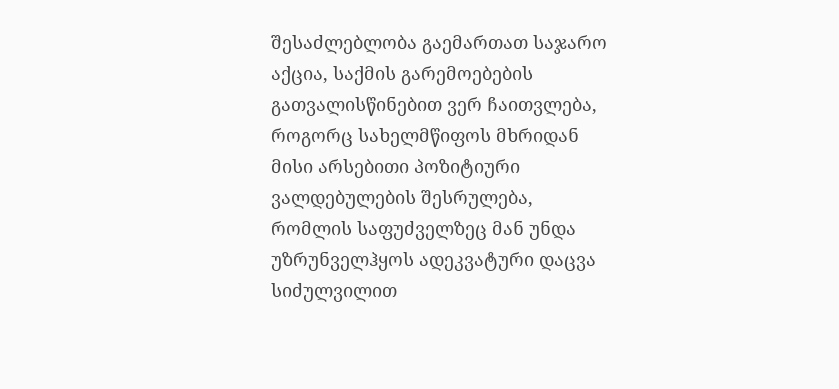შესაძლებლობა გაემართათ საჯარო აქცია, საქმის გარემოებების გათვალისწინებით ვერ ჩაითვლება, როგორც სახელმწიფოს მხრიდან მისი არსებითი პოზიტიური ვალდებულების შესრულება, რომლის საფუძველზეც მან უნდა უზრუნველჰყოს ადეკვატური დაცვა სიძულვილით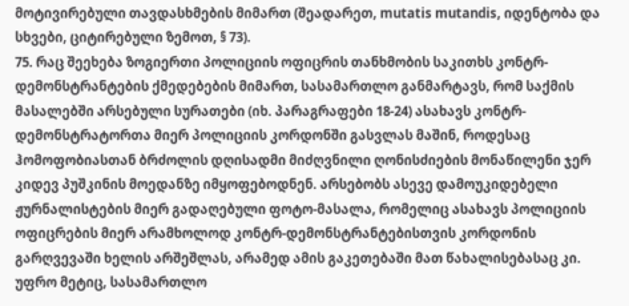მოტივირებული თავდასხმების მიმართ (შეადარეთ, mutatis mutandis, იდენტობა და სხვები, ციტირებული ზემოთ, § 73).
75. რაც შეეხება ზოგიერთი პოლიციის ოფიცრის თანხმობის საკითხს კონტრ-დემონსტრანტების ქმედებების მიმართ, სასამართლო განმარტავს, რომ საქმის მასალებში არსებული სურათები (იხ. პარაგრაფები 18-24) ასახავს კონტრ-დემონსტრატორთა მიერ პოლიციის კორდონში გასვლას მაშინ, როდესაც ჰომოფობიასთან ბრძოლის დღისადმი მიძღვნილი ღონისძიების მონაწილენი ჯერ კიდევ პუშკინის მოედანზე იმყოფებოდნენ. არსებობს ასევე დამოუკიდებელი ჟურნალისტების მიერ გადაღებული ფოტო-მასალა, რომელიც ასახავს პოლიციის ოფიცრების მიერ არამხოლოდ კონტრ-დემონსტრანტებისთვის კორდონის გარღვევაში ხელის არშეშლას, არამედ ამის გაკეთებაში მათ წახალისებასაც კი. უფრო მეტიც, სასამართლო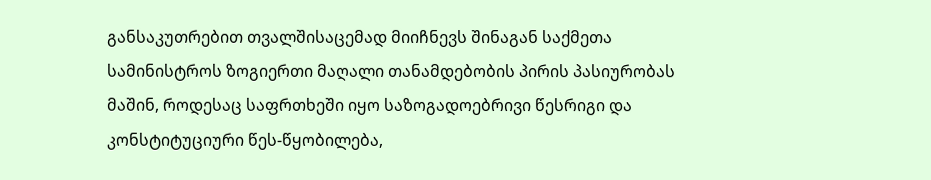განსაკუთრებით თვალშისაცემად მიიჩნევს შინაგან საქმეთა სამინისტროს ზოგიერთი მაღალი თანამდებობის პირის პასიურობას მაშინ, როდესაც საფრთხეში იყო საზოგადოებრივი წესრიგი და კონსტიტუციური წეს-წყობილება,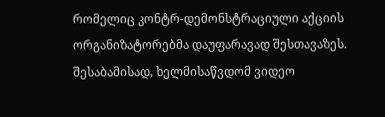რომელიც კონტრ-დემონსტრაციული აქციის ორგანიზატორებმა დაუფარავად შესთავაზეს. შესაბამისად, ხელმისაწვდომ ვიდეო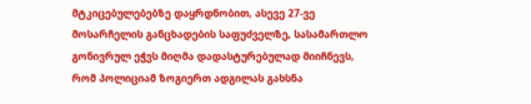მტკიცებულებებზე დაყრდნობით, ასევე 27-ვე მოსარჩელის განცხადების საფუძველზე, სასამართლო გონივრულ ეჭვს მიღმა დადასტურებულად მიიჩნევს, რომ პოლიციამ ზოგიერთ ადგილას გახსნა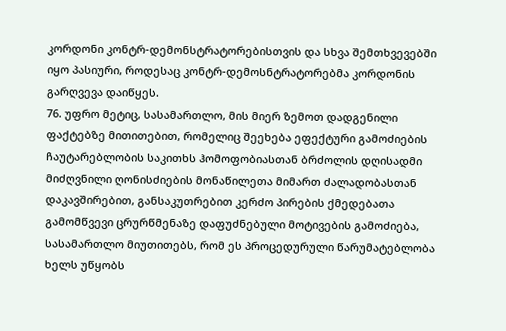კორდონი კონტრ-დემონსტრატორებისთვის და სხვა შემთხვევებში იყო პასიური, როდესაც კონტრ-დემოსნტრატორებმა კორდონის გარღვევა დაიწყეს.
76. უფრო მეტიც, სასამართლო, მის მიერ ზემოთ დადგენილი ფაქტებზე მითითებით, რომელიც შეეხება ეფექტური გამოძიების ჩაუტარებლობის საკითხს ჰომოფობიასთან ბრძოლის დღისადმი მიძღვნილი ღონისძიების მონაწილეთა მიმართ ძალადობასთან დაკავშირებით, განსაკუთრებით კერძო პირების ქმედებათა გამომწვევი ცრურწმენაზე დაფუძნებული მოტივების გამოძიება, სასამართლო მიუთითებს, რომ ეს პროცედურული წარუმატებლობა ხელს უწყობს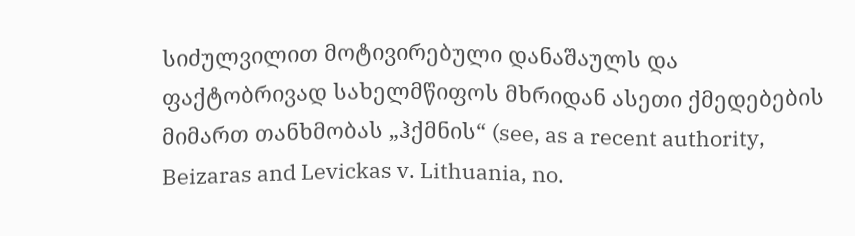სიძულვილით მოტივირებული დანაშაულს და ფაქტობრივად სახელმწიფოს მხრიდან ასეთი ქმედებების მიმართ თანხმობას „ჰქმნის“ (see, as a recent authority, Beizaras and Levickas v. Lithuania, no.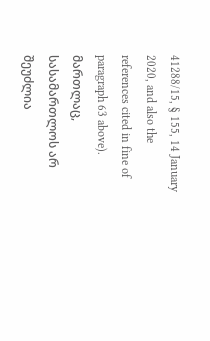41288/15, § 155, 14 January 2020, and also the references cited in fine of paragraph 63 above). მართლაც, სასამართლოს არ შეუძლია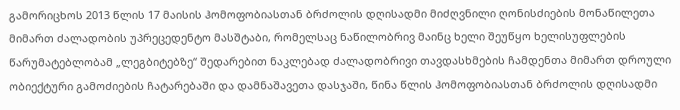გამორიცხოს 2013 წლის 17 მაისის ჰომოფობიასთან ბრძოლის დღისადმი მიძღვნილი ღონისძიების მონაწილეთა მიმართ ძალადობის უპრეცედენტო მასშტაბი, რომელსაც ნაწილობრივ მაინც ხელი შეუწყო ხელისუფლების წარუმატებლობამ „ლეგბიტებზე“ შედარებით ნაკლებად ძალადობრივი თავდასხმების ჩამდენთა მიმართ დროული ობიექტური გამოძიების ჩატარებაში და დამნაშავეთა დასჯაში, წინა წლის ჰომოფობიასთან ბრძოლის დღისადმი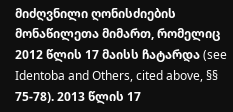მიძღვნილი ღონისძიების მონაწილეთა მიმართ, რომელიც 2012 წლის 17 მაისს ჩატარდა (see Identoba and Others, cited above, §§ 75-78). 2013 წლის 17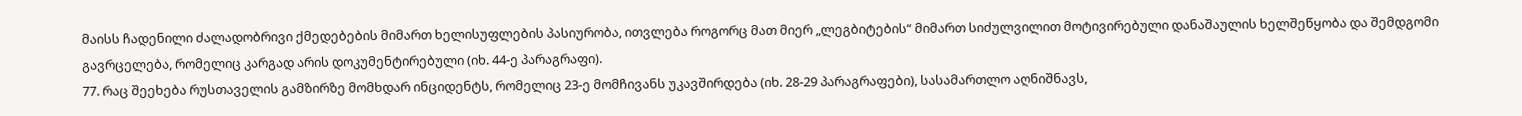მაისს ჩადენილი ძალადობრივი ქმედებების მიმართ ხელისუფლების პასიურობა, ითვლება როგორც მათ მიერ „ლეგბიტების“ მიმართ სიძულვილით მოტივირებული დანაშაულის ხელშეწყობა და შემდგომი გავრცელება, რომელიც კარგად არის დოკუმენტირებული (იხ. 44-ე პარაგრაფი).
77. რაც შეეხება რუსთაველის გამზირზე მომხდარ ინციდენტს, რომელიც 23-ე მომჩივანს უკავშირდება (იხ. 28-29 პარაგრაფები), სასამართლო აღნიშნავს,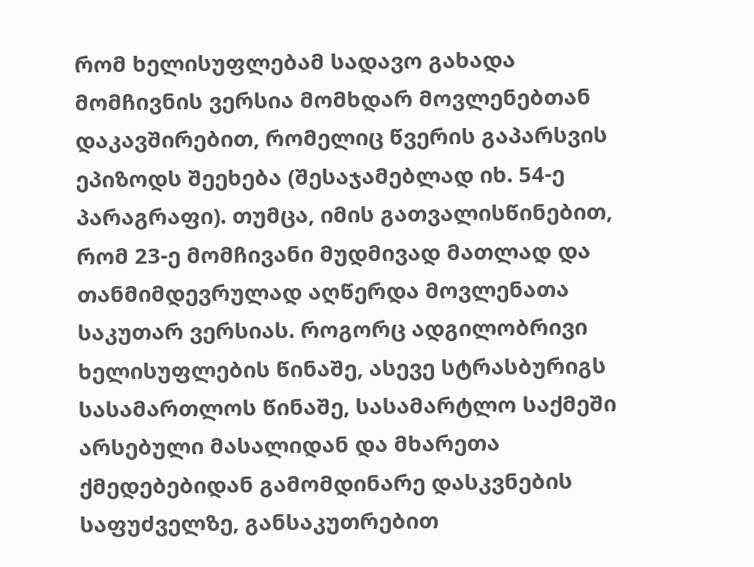რომ ხელისუფლებამ სადავო გახადა მომჩივნის ვერსია მომხდარ მოვლენებთან დაკავშირებით, რომელიც წვერის გაპარსვის ეპიზოდს შეეხება (შესაჯამებლად იხ. 54-ე პარაგრაფი). თუმცა, იმის გათვალისწინებით, რომ 23-ე მომჩივანი მუდმივად მათლად და თანმიმდევრულად აღწერდა მოვლენათა საკუთარ ვერსიას. როგორც ადგილობრივი ხელისუფლების წინაშე, ასევე სტრასბურიგს სასამართლოს წინაშე, სასამარტლო საქმეში არსებული მასალიდან და მხარეთა ქმედებებიდან გამომდინარე დასკვნების საფუძველზე, განსაკუთრებით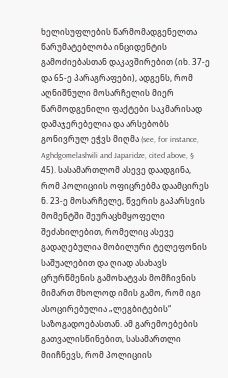ხელისუფლების წარმომადგენელთა წარუმატებლობა ინციდენტის გამოძიებასთან დაკავშირებით (იხ. 37-ე და 65-ე პარაგრაფები), ადგენს, რომ აღნიშნული მოსარჩელის მიერ წარმოდგენილი ფაქტები საკმარისად დამაჯერებელია და არსებობს გონივრულ ეჭვს მიღმა (see, for instance, Aghdgomelashvili and Japaridze, cited above, § 45). სასამართლომ ასევე დაადგინა, რომ პოლიციის ოფიცრებმა დაამცირეს ნ. 23-ე მოსარჩელე, წვერის გაპარსვის მომენტში შეურაცხმყოფელი შეძახილებით, რომელიც ასევე გადაღებულია მობილური ტელეფონის საშუალებით და ღიად ასახავს ცრურწმენის გამოხატვას მომჩივნის მიმართ მხოლოდ იმის გამო, რომ იგი ასოცირებულია „ლეგბიტების“ საზოგადოებასთან. ამ გარემოებების გათვალისწინებით, სასამართლი მიიჩნევს, რომ პოლიციის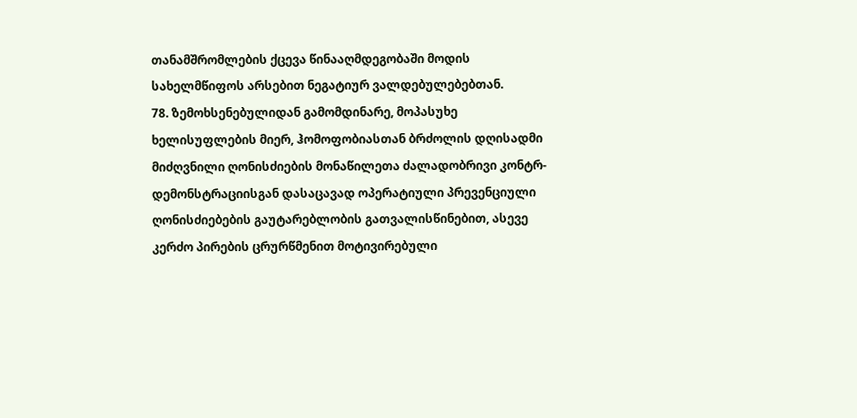თანამშრომლების ქცევა წინააღმდეგობაში მოდის სახელმწიფოს არსებით ნეგატიურ ვალდებულებებთან.
78. ზემოხსენებულიდან გამომდინარე, მოპასუხე ხელისუფლების მიერ, ჰომოფობიასთან ბრძოლის დღისადმი მიძღვნილი ღონისძიების მონაწილეთა ძალადობრივი კონტრ-დემონსტრაციისგან დასაცავად ოპერატიული პრევენციული ღონისძიებების გაუტარებლობის გათვალისწინებით, ასევე კერძო პირების ცრურწმენით მოტივირებული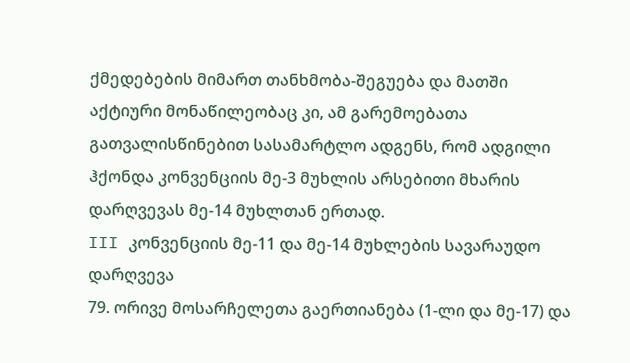ქმედებების მიმართ თანხმობა-შეგუება და მათში აქტიური მონაწილეობაც კი, ამ გარემოებათა გათვალისწინებით სასამარტლო ადგენს, რომ ადგილი ჰქონდა კონვენციის მე-3 მუხლის არსებითი მხარის დარღვევას მე-14 მუხლთან ერთად.
III კონვენციის მე-11 და მე-14 მუხლების სავარაუდო დარღვევა
79. ორივე მოსარჩელეთა გაერთიანება (1-ლი და მე-17) და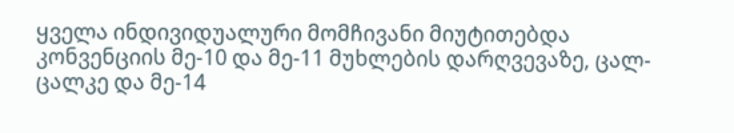ყველა ინდივიდუალური მომჩივანი მიუტითებდა კონვენციის მე-10 და მე-11 მუხლების დარღვევაზე, ცალ-ცალკე და მე-14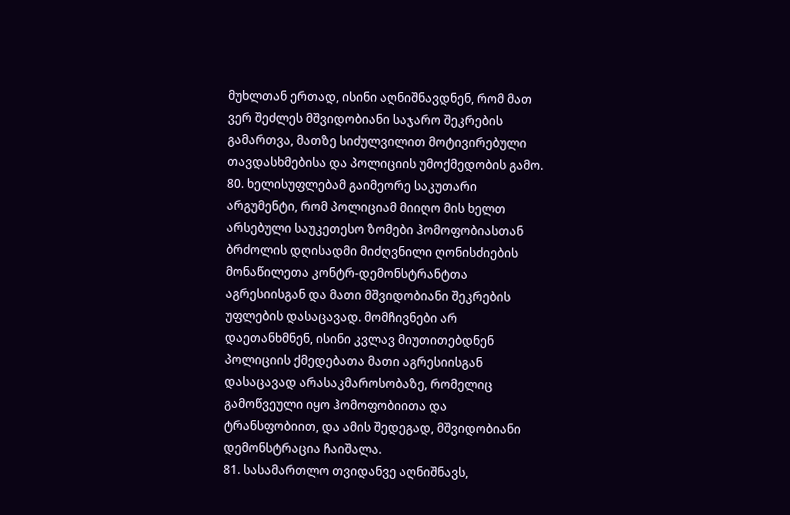მუხლთან ერთად, ისინი აღნიშნავდნენ, რომ მათ ვერ შეძლეს მშვიდობიანი საჯარო შეკრების გამართვა, მათზე სიძულვილით მოტივირებული თავდასხმებისა და პოლიციის უმოქმედობის გამო.
80. ხელისუფლებამ გაიმეორე საკუთარი არგუმენტი, რომ პოლიციამ მიიღო მის ხელთ არსებული საუკეთესო ზომები ჰომოფობიასთან ბრძოლის დღისადმი მიძღვნილი ღონისძიების მონაწილეთა კონტრ-დემონსტრანტთა აგრესიისგან და მათი მშვიდობიანი შეკრების უფლების დასაცავად. მომჩივნები არ დაეთანხმნენ, ისინი კვლავ მიუთითებდნენ პოლიციის ქმედებათა მათი აგრესიისგან დასაცავად არასაკმაროსობაზე, რომელიც გამოწვეული იყო ჰომოფობიითა და ტრანსფობიით, და ამის შედეგად, მშვიდობიანი დემონსტრაცია ჩაიშალა.
81. სასამართლო თვიდანვე აღნიშნავს,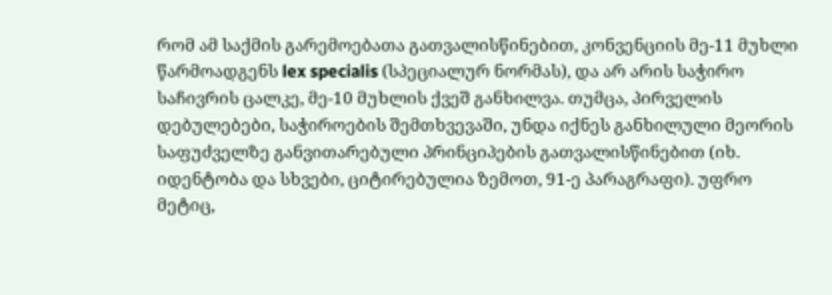რომ ამ საქმის გარემოებათა გათვალისწინებით, კონვენციის მე-11 მუხლი წარმოადგენს lex specialis (სპეციალურ ნორმას), და არ არის საჭირო საჩივრის ცალკე, მე-10 მუხლის ქვეშ განხილვა. თუმცა, პირველის დებულებები, საჭიროების შემთხვევაში, უნდა იქნეს განხილული მეორის საფუძველზე განვითარებული პრინციპების გათვალისწინებით (იხ. იდენტობა და სხვები, ციტირებულია ზემოთ, 91-ე პარაგრაფი). უფრო მეტიც,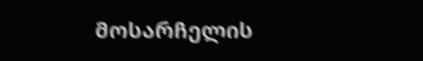მოსარჩელის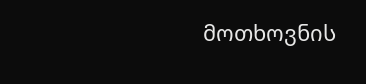მოთხოვნის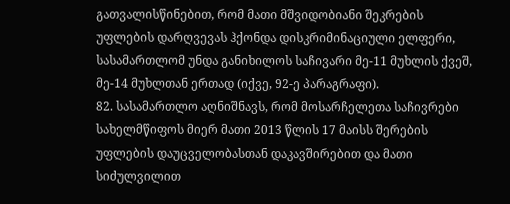გათვალისწინებით, რომ მათი მშვიდობიანი შეკრების უფლების დარღვევას ჰქონდა დისკრიმინაციული ელფერი, სასამართლომ უნდა განიხილოს საჩივარი მე-11 მუხლის ქვეშ, მე-14 მუხლთან ერთად (იქვე, 92-ე პარაგრაფი).
82. სასამართლო აღნიშნავს, რომ მოსარჩელეთა საჩივრები სახელმწიფოს მიერ მათი 2013 წლის 17 მაისს შერების უფლების დაუცველობასთან დაკავშირებით და მათი სიძულვილით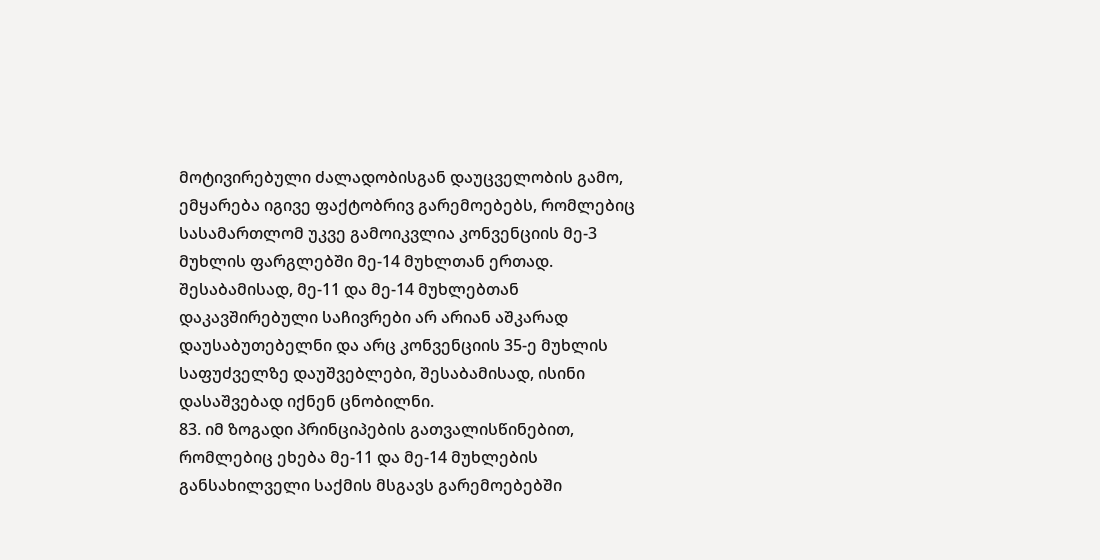მოტივირებული ძალადობისგან დაუცველობის გამო, ემყარება იგივე ფაქტობრივ გარემოებებს, რომლებიც სასამართლომ უკვე გამოიკვლია კონვენციის მე-3 მუხლის ფარგლებში მე-14 მუხლთან ერთად. შესაბამისად, მე-11 და მე-14 მუხლებთან დაკავშირებული საჩივრები არ არიან აშკარად დაუსაბუთებელნი და არც კონვენციის 35-ე მუხლის საფუძველზე დაუშვებლები, შესაბამისად, ისინი დასაშვებად იქნენ ცნობილნი.
83. იმ ზოგადი პრინციპების გათვალისწინებით, რომლებიც ეხება მე-11 და მე-14 მუხლების განსახილველი საქმის მსგავს გარემოებებში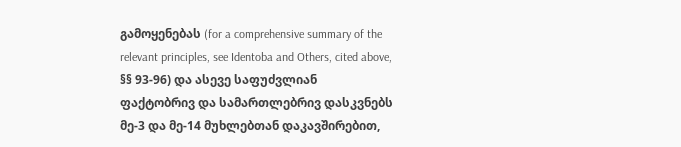გამოყენებას (for a comprehensive summary of the relevant principles, see Identoba and Others, cited above, §§ 93-96) და ასევე საფუძვლიან ფაქტობრივ და სამართლებრივ დასკვნებს მე-3 და მე-14 მუხლებთან დაკავშირებით,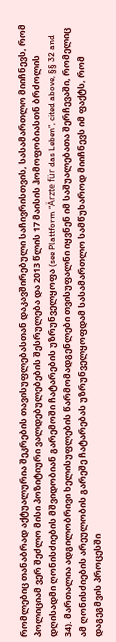რომლებიც თანაბრად აქტუალურია შეკრების თავისუფლებასთან დაკავშირებული საჩივრისთვის, სასამართლო მიიჩნევს, რომ პოლიციამ ვერ შეძლო მისი პოზიტიური ვალდებულებების შესრულება და 2013 წლის 17 მაისის ჰომოფობიასთნ ბრძოლის დღისადმი ღონისძიების მშვიდობიან გარემოში ჩატარების უზრუნველყოფა (see Plattform “Ärzte für das Leben”, cited above, §§ 32 and 34). მართალია ადგილობრივი ხელისუფლების წარმომადგენლები თვისუფალნი იყვნენ იმ საშუალებათა შერჩევაში, რომელიც ამ ღონისძიების არეულობის გარეშე ჩატარებას უზრუნველყოფდამ სასამართლო სამწუხაროდ მიიჩნევს იმ ფაქტს, რომ დაგეგმვის პროცესში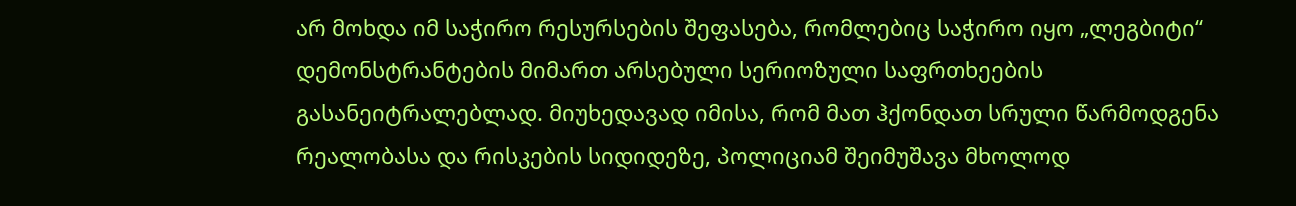არ მოხდა იმ საჭირო რესურსების შეფასება, რომლებიც საჭირო იყო „ლეგბიტი“ დემონსტრანტების მიმართ არსებული სერიოზული საფრთხეების გასანეიტრალებლად. მიუხედავად იმისა, რომ მათ ჰქონდათ სრული წარმოდგენა რეალობასა და რისკების სიდიდეზე, პოლიციამ შეიმუშავა მხოლოდ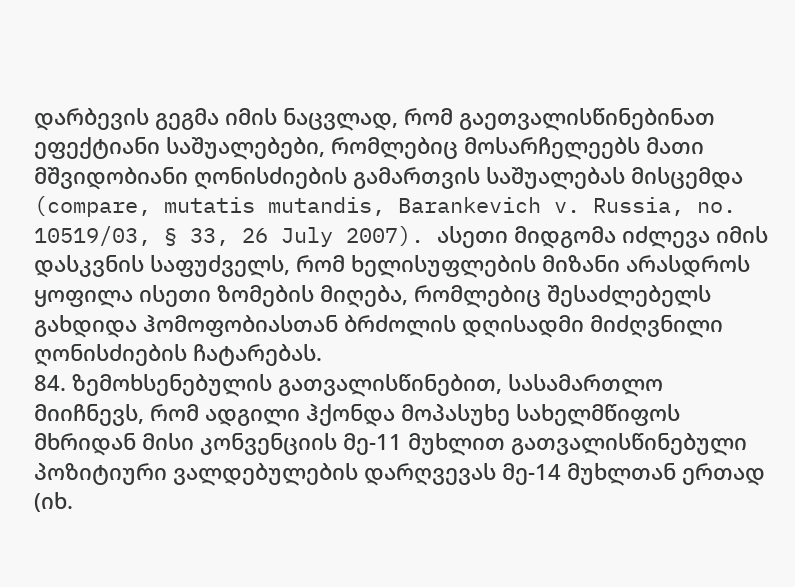დარბევის გეგმა იმის ნაცვლად, რომ გაეთვალისწინებინათ ეფექტიანი საშუალებები, რომლებიც მოსარჩელეებს მათი მშვიდობიანი ღონისძიების გამართვის საშუალებას მისცემდა (compare, mutatis mutandis, Barankevich v. Russia, no. 10519/03, § 33, 26 July 2007). ასეთი მიდგომა იძლევა იმის დასკვნის საფუძველს, რომ ხელისუფლების მიზანი არასდროს ყოფილა ისეთი ზომების მიღება, რომლებიც შესაძლებელს გახდიდა ჰომოფობიასთან ბრძოლის დღისადმი მიძღვნილი ღონისძიების ჩატარებას.
84. ზემოხსენებულის გათვალისწინებით, სასამართლო მიიჩნევს, რომ ადგილი ჰქონდა მოპასუხე სახელმწიფოს მხრიდან მისი კონვენციის მე-11 მუხლით გათვალისწინებული პოზიტიური ვალდებულების დარღვევას მე-14 მუხლთან ერთად (იხ.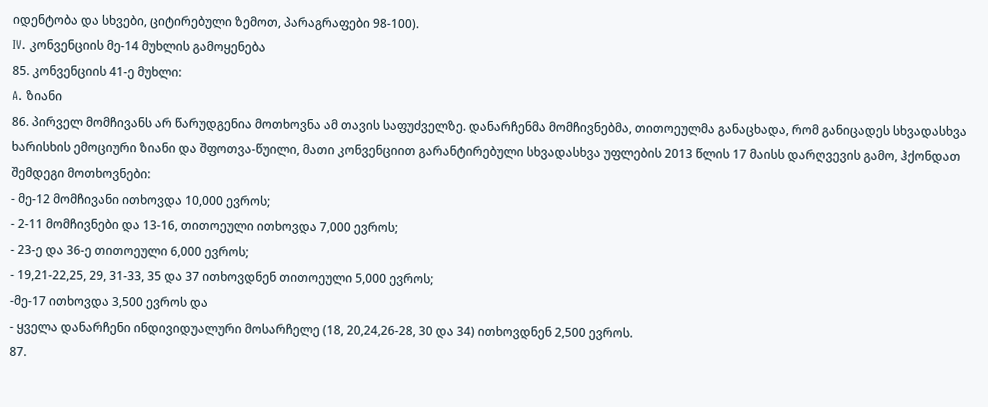იდენტობა და სხვები, ციტირებული ზემოთ, პარაგრაფები 98-100).
IV. კონვენციის მე-14 მუხლის გამოყენება
85. კონვენციის 41-ე მუხლი:
A. ზიანი
86. პირველ მომჩივანს არ წარუდგენია მოთხოვნა ამ თავის საფუძველზე. დანარჩენმა მომჩივნებმა, თითოეულმა განაცხადა, რომ განიცადეს სხვადასხვა ხარისხის ემოციური ზიანი და შფოთვა-წუილი, მათი კონვენციით გარანტირებული სხვადასხვა უფლების 2013 წლის 17 მაისს დარღვევის გამო, ჰქონდათ შემდეგი მოთხოვნები:
- მე-12 მომჩივანი ითხოვდა 10,000 ევროს;
- 2-11 მომჩივნები და 13-16, თითოეული ითხოვდა 7,000 ევროს;
- 23-ე და 36-ე თითოეული 6,000 ევროს;
- 19,21-22,25, 29, 31-33, 35 და 37 ითხოვდნენ თითოეული 5,000 ევროს;
-მე-17 ითხოვდა 3,500 ევროს და
- ყველა დანარჩენი ინდივიდუალური მოსარჩელე (18, 20,24,26-28, 30 და 34) ითხოვდნენ 2,500 ევროს.
87.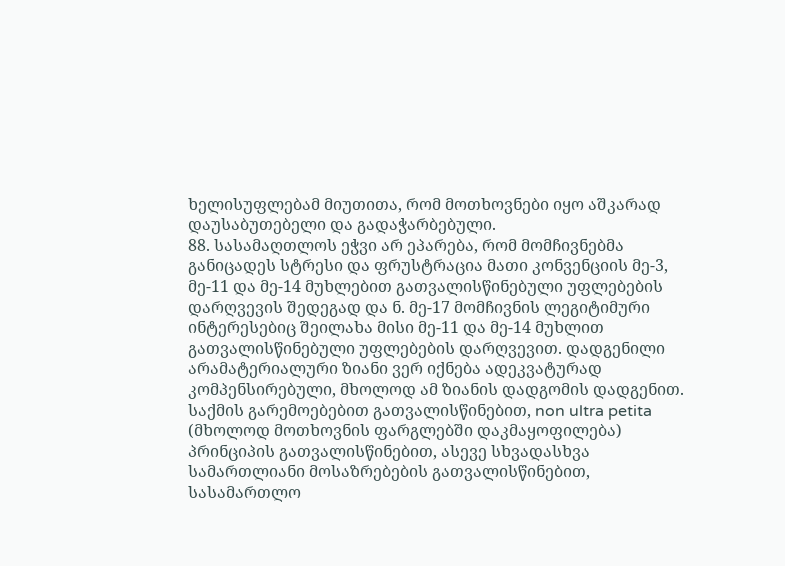ხელისუფლებამ მიუთითა, რომ მოთხოვნები იყო აშკარად დაუსაბუთებელი და გადაჭარბებული.
88. სასამაღთლოს ეჭვი არ ეპარება, რომ მომჩივნებმა განიცადეს სტრესი და ფრუსტრაცია მათი კონვენციის მე-3, მე-11 და მე-14 მუხლებით გათვალისწინებული უფლებების დარღვევის შედეგად და ნ. მე-17 მომჩივნის ლეგიტიმური ინტერესებიც შეილახა მისი მე-11 და მე-14 მუხლით გათვალისწინებული უფლებების დარღვევით. დადგენილი არამატერიალური ზიანი ვერ იქნება ადეკვატურად კომპენსირებული, მხოლოდ ამ ზიანის დადგომის დადგენით. საქმის გარემოებებით გათვალისწინებით, non ultra petita (მხოლოდ მოთხოვნის ფარგლებში დაკმაყოფილება) პრინციპის გათვალისწინებით, ასევე სხვადასხვა სამართლიანი მოსაზრებების გათვალისწინებით, სასამართლო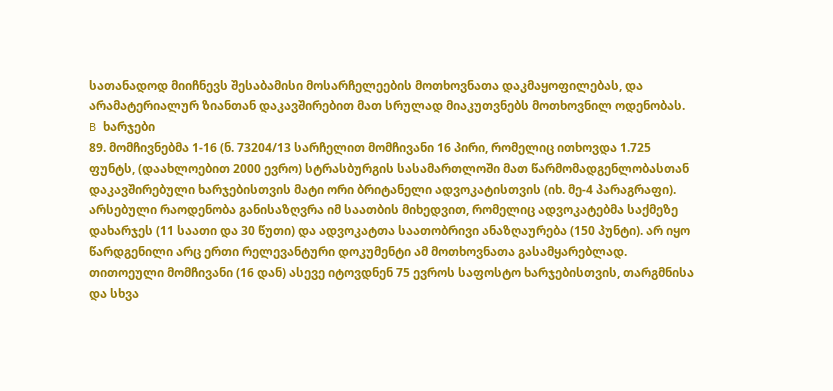სათანადოდ მიიჩნევს შესაბამისი მოსარჩელეების მოთხოვნათა დაკმაყოფილებას, და არამატერიალურ ზიანთან დაკავშირებით მათ სრულად მიაკუთვნებს მოთხოვნილ ოდენობას.
B ხარჯები
89. მომჩივნებმა 1-16 (ნ. 73204/13 სარჩელით მომჩივანი 16 პირი, რომელიც ითხოვდა 1.725 ფუნტს, (დაახლოებით 2000 ევრო) სტრასბურგის სასამართლოში მათ წარმომადგენლობასთან დაკავშირებული ხარჯებისთვის მატი ორი ბრიტანელი ადვოკატისთვის (იხ. მე-4 პარაგრაფი). არსებული რაოდენობა განისაზღვრა იმ საათბის მიხედვით, რომელიც ადვოკატებმა საქმეზე დახარჯეს (11 საათი და 30 წუთი) და ადვოკატთა საათობრივი ანაზღაურება (150 პუნტი). არ იყო წარდგენილი არც ერთი რელევანტური დოკუმენტი ამ მოთხოვნათა გასამყარებლად. თითოეული მომჩივანი (16 დან) ასევე იტოვდნენ 75 ევროს საფოსტო ხარჯებისთვის, თარგმნისა და სხვა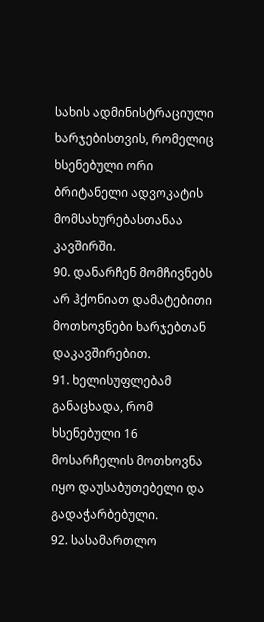სახის ადმინისტრაციული ხარჯებისთვის, რომელიც ხსენებული ორი ბრიტანელი ადვოკატის მომსახურებასთანაა კავშირში.
90. დანარჩენ მომჩივნებს არ ჰქონიათ დამატებითი მოთხოვნები ხარჯებთან დაკავშირებით.
91. ხელისუფლებამ განაცხადა, რომ ხსენებული 16 მოსარჩელის მოთხოვნა იყო დაუსაბუთებელი და გადაჭარბებული.
92. სასამართლო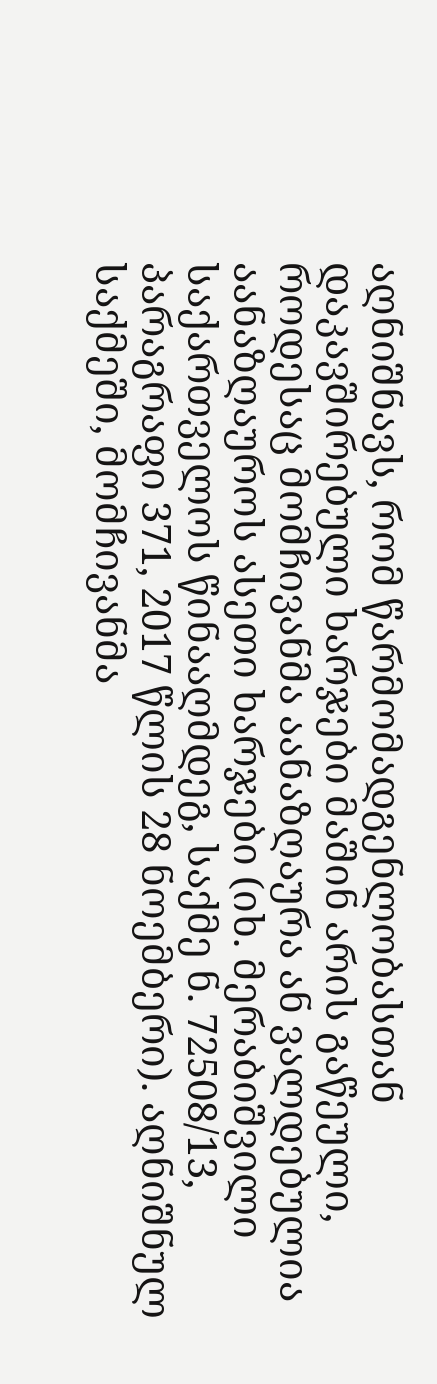აღნიშნავს, რომ წარმომადგენლობასთან დაკავშირებული ხარჯები მაშინ არის გაწეული, როდესაც მომჩივანმა აანაზღაურა ან ვალდებულია აანაზღაუროს ასეთი ხარჯები (იხ. მერაბიშვილი საქართველოს წინააღმდეგ, საქმე ნ. 72508/13, პარაგრაფი 371, 2017 წლის 28 ნოემბერი). აღნიშნულ საქმეში, მომჩივანმა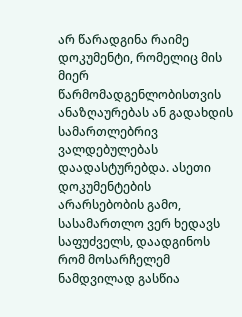არ წარადგინა რაიმე დოკუმენტი, რომელიც მის მიერ წარმომადგენლობისთვის ანაზღაურებას ან გადახდის სამართლებრივ ვალდებულებას დაადასტურებდა. ასეთი დოკუმენტების არარსებობის გამო, სასამართლო ვერ ხედავს საფუძველს, დაადგინოს რომ მოსარჩელემ ნამდვილად გასწია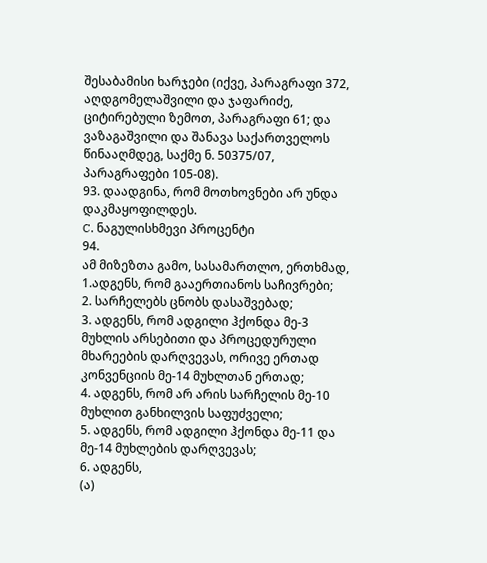შესაბამისი ხარჯები (იქვე, პარაგრაფი 372, აღდგომელაშვილი და ჯაფარიძე, ციტირებული ზემოთ, პარაგრაფი 61; და ვაზაგაშვილი და შანავა საქართველოს წინააღმდეგ, საქმე ნ. 50375/07, პარაგრაფები 105-08).
93. დაადგინა, რომ მოთხოვნები არ უნდა დაკმაყოფილდეს.
C. ნაგულისხმევი პროცენტი
94.
ამ მიზეზთა გამო, სასამართლო, ერთხმად,
1.ადგენს, რომ გააერთიანოს საჩივრები;
2. სარჩელებს ცნობს დასაშვებად;
3. ადგენს, რომ ადგილი ჰქონდა მე-3 მუხლის არსებითი და პროცედურული მხარეების დარღვევას, ორივე ერთად კონვენციის მე-14 მუხლთან ერთად;
4. ადგენს, რომ არ არის სარჩელის მე-10 მუხლით განხილვის საფუძველი;
5. ადგენს, რომ ადგილი ჰქონდა მე-11 და მე-14 მუხლების დარღვევას;
6. ადგენს,
(ა)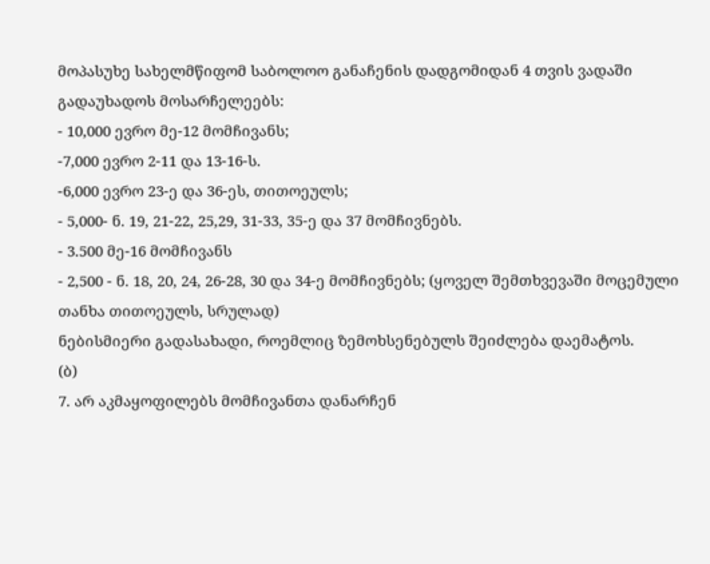მოპასუხე სახელმწიფომ საბოლოო განაჩენის დადგომიდან 4 თვის ვადაში გადაუხადოს მოსარჩელეებს:
- 10,000 ევრო მე-12 მომჩივანს;
-7,000 ევრო 2-11 და 13-16-ს.
-6,000 ევრო 23-ე და 36-ეს, თითოეულს;
- 5,000- ნ. 19, 21-22, 25,29, 31-33, 35-ე და 37 მომჩივნებს.
- 3.500 მე-16 მომჩივანს
- 2,500 - ნ. 18, 20, 24, 26-28, 30 და 34-ე მომჩივნებს; (ყოველ შემთხვევაში მოცემული თანხა თითოეულს, სრულად)
ნებისმიერი გადასახადი, როემლიც ზემოხსენებულს შეიძლება დაემატოს.
(ბ)
7. არ აკმაყოფილებს მომჩივანთა დანარჩენ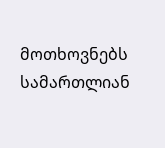მოთხოვნებს სამართლიან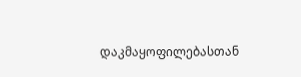დაკმაყოფილებასთან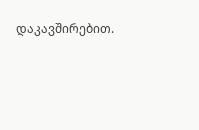დაკავშირებით.